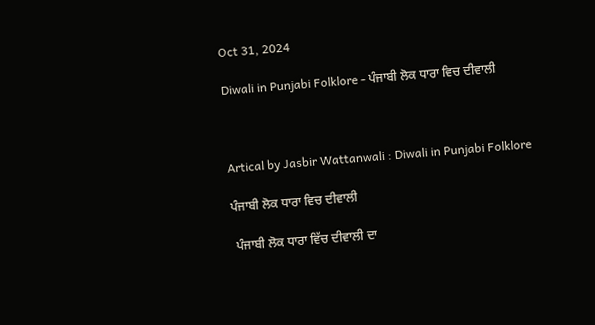Oct 31, 2024

Diwali in Punjabi Folklore - ਪੰਜਾਬੀ ਲੋਕ ਧਾਰਾ ਵਿਚ ਦੀਵਾਲੀ



Artical by Jasbir Wattanwali : Diwali in Punjabi Folklore

ਪੰਜਾਬੀ ਲੋਕ ਧਾਰਾ ਵਿਚ ਦੀਵਾਲੀ

 ਪੰਜਾਬੀ ਲੋਕ ਧਾਰਾ ਵਿੱਚ ਦੀਵਾਲੀ ਦਾ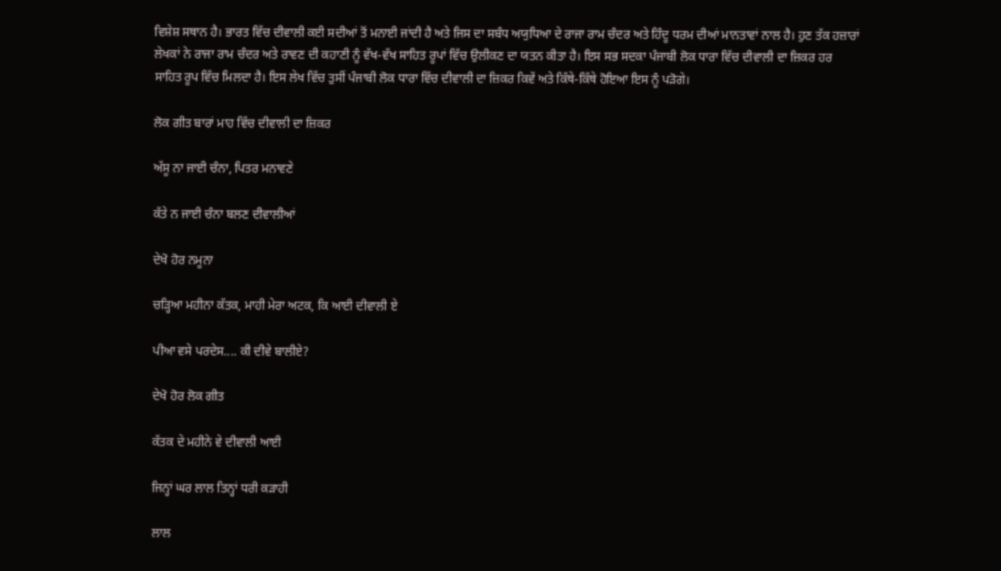ਵਿਸ਼ੇਸ਼ ਸਥਾਨ ਹੈ। ਭਾਰਤ ਵਿੱਚ ਦੀਵਾਲੀ ਕਈ ਸਦੀਆਂ ਤੋਂ ਮਨਾਈ ਜਾਂਦੀ ਹੈ ਅਤੇ ਜਿਸ ਦਾ ਸਬੰਧ ਅਯੁਧਿਆ ਦੇ ਰਾਜਾ ਰਾਮ ਚੰਦਰ ਅਤੇ ਹਿੰਦੂ ਧਰਮ ਦੀਆਂ ਮਾਨਤਾਵਾਂ ਨਾਲ ਹੈ। ਹੁਣ ਤੱਕ ਹਜ਼ਾਰਾਂ ਲੇਖਕਾਂ ਨੇ ਰਾਜਾ ਰਾਮ ਚੰਦਰ ਅਤੇ ਰਾਵਣ ਦੀ ਕਹਾਣੀ ਨੂੰ ਵੱਖ-ਵੱਖ ਸਾਹਿਤ ਰੂਪਾਂ ਵਿੱਚ ਉਲੀਕਣ ਦਾ ਯਤਨ ਕੀਤਾ ਹੈ। ਇਸ ਸਭ ਸਦਕਾ ਪੰਜਾਬੀ ਲੋਕ ਧਾਰਾ ਵਿੱਚ ਦੀਵਾਲੀ ਦਾ ਜ਼ਿਕਰ ਹਰ ਸਾਹਿਤ ਰੂਪ ਵਿੱਚ ਮਿਲਦਾ ਹੈ। ਇਸ ਲੇਖ ਵਿੱਚ ਤੁਸੀਂ ਪੰਜਾਬੀ ਲੋਕ ਧਾਰਾ ਵਿੱਚ ਦੀਵਾਲੀ ਦਾ ਜ਼ਿਕਰ ਕਿਵੇਂ ਅਤੇ ਕਿੱਥੇ-ਕਿੱਥੇ ਹੋਇਆ ਇਸ ਨੂੰ ਪੜੋਗੇ।

ਲੋਕ ਗੀਤ ਬਾਰਾਂ ਮਾਹ ਵਿੱਚ ਦੀਵਾਲੀ ਦਾ ਜ਼ਿਕਰ

ਅੱਸੂ ਨਾ ਜਾਈ ਚੰਨਾ, ਪਿਤਰ ਮਨਾਵਣੇ

ਕੱਤੇ ਨ ਜਾਈ ਚੰਨਾ ਬਲਣ ਦੀਵਾਲੀਆਂ

ਦੇਖੋ ਹੋਰ ਨਮੂਨਾ

ਚੜ੍ਹਿਆ ਮਹੀਨਾ ਕੱਤਕ, ਮਾਹੀ ਮੇਰਾ ਅਟਕ, ਕਿ ਆਈ ਦੀਵਾਲੀ ਏ

ਪੀਆ ਵਸੇ ਪਰਦੇਸ.... ਕੀ ਦੀਵੇ ਬਾਲੀਏ?

ਦੇਖੋ ਹੋਰ ਲੋਕ ਗੀਤ

ਕੱਤਕ ਦੇ ਮਹੀਨੇ ਵੇ ਦੀਵਾਲੀ ਆਈ

ਜਿਨ੍ਹਾਂ ਘਰ ਲਾਲ ਤਿਨ੍ਹਾਂ ਧਰੀ ਕੜਾਹੀ

ਲਾਲ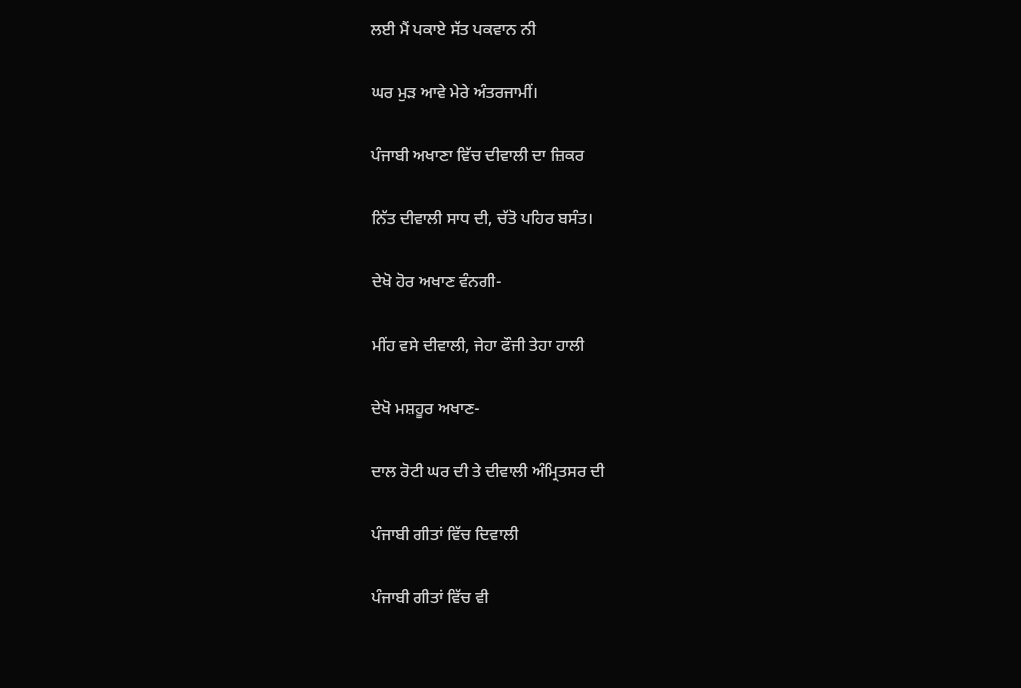ਲਈ ਮੈਂ ਪਕਾਏ ਸੱਤ ਪਕਵਾਨ ਨੀ

ਘਰ ਮੁੜ ਆਵੇ ਮੇਰੇ ਅੰਤਰਜਾਮੀਂ।

ਪੰਜਾਬੀ ਅਖਾਣਾ ਵਿੱਚ ਦੀਵਾਲੀ ਦਾ ਜ਼ਿਕਰ

ਨਿੱਤ ਦੀਵਾਲੀ ਸਾਧ ਦੀ, ਚੱਤੋ ਪਹਿਰ ਬਸੰਤ।

ਦੇਖੋ ਹੋਰ ਅਖਾਣ ਵੰਨਗੀ-

ਮੀਂਹ ਵਸੇ ਦੀਵਾਲੀ, ਜੇਹਾ ਫੌਜੀ ਤੇਹਾ ਹਾਲੀ

ਦੇਖੋ ਮਸ਼ਹੂਰ ਅਖਾਣ-

ਦਾਲ ਰੋਟੀ ਘਰ ਦੀ ਤੇ ਦੀਵਾਲੀ ਅੰਮ੍ਰਿਤਸਰ ਦੀ

ਪੰਜਾਬੀ ਗੀਤਾਂ ਵਿੱਚ ਦਿਵਾਲੀ

ਪੰਜਾਬੀ ਗੀਤਾਂ ਵਿੱਚ ਵੀ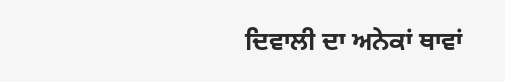ਦਿਵਾਲੀ ਦਾ ਅਨੇਕਾਂ ਥਾਵਾਂ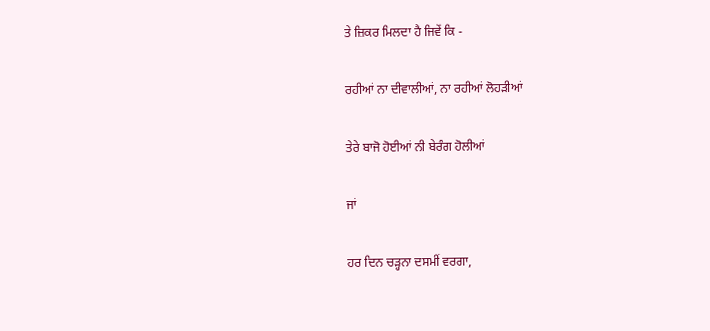ਤੇ ਜ਼ਿਕਰ ਮਿਲਦਾ ਹੈ ਜਿਵੇਂ ਕਿ -

ਰਹੀਆਂ ਨਾ ਦੀਵਾਲੀਆਂ, ਨਾ ਰਹੀਆਂ ਲੋਹੜੀਆਂ

ਤੇਰੇ ਬਾਜੋ ਹੋਈਆਂ ਨੀ ਬੇਰੰਗ ਹੋਲੀਆਂ

ਜਾਂ

ਹਰ ਦਿਨ ਚੜ੍ਹਨਾ ਦਸਮੀਂ ਵਰਗਾ,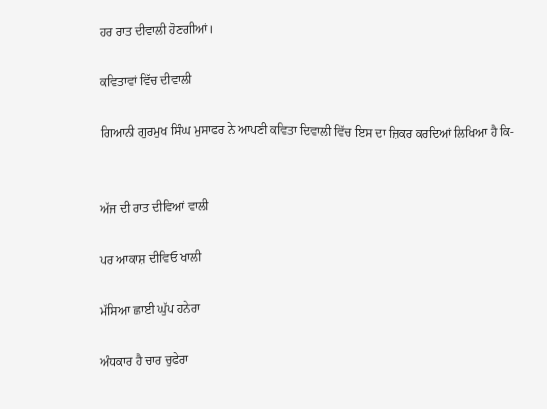ਹਰ ਰਾਤ ਦੀਵਾਲੀ ਹੋਣਗੀਆਂ।

ਕਵਿਤਾਵਾਂ ਵਿੱਚ ਦੀਵਾਲੀ

ਗਿਆਨੀ ਗੁਰਮੁਖ ਸਿੰਘ ਮੁਸਾਫਰ ਨੇ ਆਪਣੀ ਕਵਿਤਾ ਦਿਵਾਲੀ ਵਿੱਚ ਇਸ ਦਾ ਜ਼ਿਕਰ ਕਰਦਿਆਂ ਲਿਖਿਆ ਹੈ ਕਿ-


ਅੱਜ ਦੀ ਰਾਤ ਦੀਵਿਆਂ ਵਾਲੀ

ਪਰ ਆਕਾਸ਼ ਦੀਵਿਓ ਖਾਲੀ

ਮੱਸਿਆ ਛਾਈ ਘੁੱਪ ਹਨੇਰਾ

ਅੰਧਕਾਰ ਹੈ ਚਾਰ ਚੁਫੇਰਾ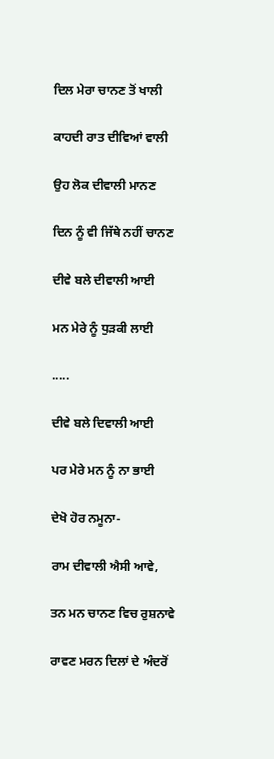ਦਿਲ ਮੇਰਾ ਚਾਨਣ ਤੋਂ ਖਾਲੀ

ਕਾਹਦੀ ਰਾਤ ਦੀਵਿਆਂ ਵਾਲੀ

ਉਹ ਲੋਕ ਦੀਵਾਲੀ ਮਾਨਣ

ਦਿਨ ਨੂੰ ਵੀ ਜਿੱਥੇ ਨਹੀਂ ਚਾਨਣ

ਦੀਵੇ ਬਲੇ ਦੀਵਾਲੀ ਆਈ

ਮਨ ਮੇਰੇ ਨੂੰ ਧੁੜਕੀ ਲਾਈ

.....

ਦੀਵੇ ਬਲੇ ਦਿਵਾਲੀ ਆਈ

ਪਰ ਮੇਰੇ ਮਨ ਨੂੰ ਨਾ ਭਾਈ

ਦੇਖੋ ਹੋਰ ਨਮੂਨਾ-

ਰਾਮ ਦੀਵਾਲੀ ਐਸੀ ਆਵੇ,

ਤਨ ਮਨ ਚਾਨਣ ਵਿਚ ਰੁਸ਼ਨਾਵੇ

ਰਾਵਣ ਮਰਨ ਦਿਲਾਂ ਦੇ ਅੰਦਰੋਂ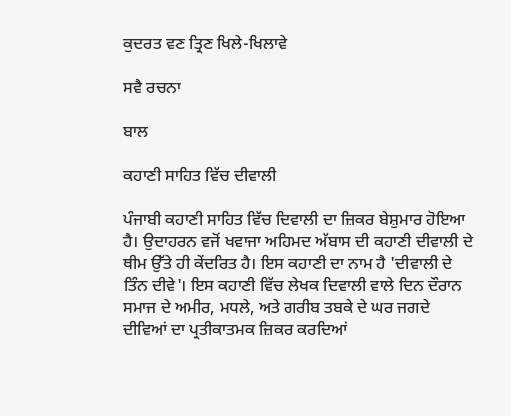ਕੁਦਰਤ ਵਣ ਤ੍ਰਿਣ ਖਿਲੇ-ਖਿਲਾਵੇ

ਸਵੈ ਰਚਨਾ

ਬਾਲ

ਕਹਾਣੀ ਸਾਹਿਤ ਵਿੱਚ ਦੀਵਾਲੀ

ਪੰਜਾਬੀ ਕਹਾਣੀ ਸਾਹਿਤ ਵਿੱਚ ਦਿਵਾਲੀ ਦਾ ਜ਼ਿਕਰ ਬੇਸ਼ੁਮਾਰ ਹੋਇਆ ਹੈ। ਉਦਾਹਰਨ ਵਜੋਂ ਖਵਾਜਾ ਅਹਿਮਦ ਅੱਬਾਸ ਦੀ ਕਹਾਣੀ ਦੀਵਾਲੀ ਦੇ ਥੀਮ ਉੱਤੇ ਹੀ ਕੇਂਦਰਿਤ ਹੈ। ਇਸ ਕਹਾਣੀ ਦਾ ਨਾਮ ਹੈ 'ਦੀਵਾਲੀ ਦੇ ਤਿੰਨ ਦੀਵੇ'। ਇਸ ਕਹਾਣੀ ਵਿੱਚ ਲੇਖਕ ਦਿਵਾਲੀ ਵਾਲੇ ਦਿਨ ਦੌਰਾਨ ਸਮਾਜ ਦੇ ਅਮੀਰ, ਮਧਲੇ, ਅਤੇ ਗਰੀਬ ਤਬਕੇ ਦੇ ਘਰ ਜਗਦੇ ਦੀਵਿਆਂ ਦਾ ਪ੍ਰਤੀਕਾਤਮਕ ਜ਼ਿਕਰ ਕਰਦਿਆਂ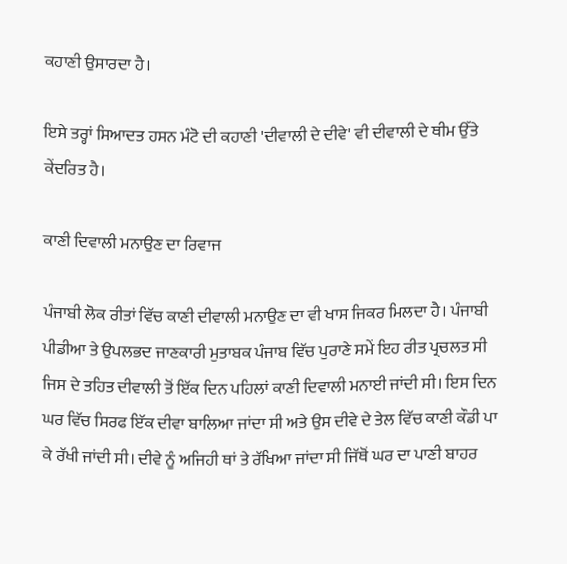ਕਹਾਣੀ ਉਸਾਰਦਾ ਹੈ।

ਇਸੇ ਤਰ੍ਹਾਂ ਸਿਆਦਤ ਹਸਨ ਮੰਟੋ ਦੀ ਕਹਾਣੀ 'ਦੀਵਾਲੀ ਦੇ ਦੀਵੇ' ਵੀ ਦੀਵਾਲੀ ਦੇ ਥੀਮ ਉੱਤੇ ਕੇਂਦਰਿਤ ਹੈ।

ਕਾਣੀ ਦਿਵਾਲੀ ਮਨਾਉਣ ਦਾ ਰਿਵਾਜ

ਪੰਜਾਬੀ ਲੋਕ ਰੀਤਾਂ ਵਿੱਚ ਕਾਣੀ ਦੀਵਾਲੀ ਮਨਾਉਣ ਦਾ ਵੀ ਖਾਸ ਜਿਕਰ ਮਿਲਦਾ ਹੈ। ਪੰਜਾਬੀ ਪੀਡੀਆ ਤੇ ਉਪਲਭਦ ਜਾਣਕਾਰੀ ਮੁਤਾਬਕ ਪੰਜਾਬ ਵਿੱਚ ਪੁਰਾਣੇ ਸਮੇਂ ਇਹ ਰੀਤ ਪ੍ਰਚਲਤ ਸੀ ਜਿਸ ਦੇ ਤਹਿਤ ਦੀਵਾਲੀ ਤੋਂ ਇੱਕ ਦਿਨ ਪਹਿਲਾਂ ਕਾਣੀ ਦਿਵਾਲੀ ਮਨਾਈ ਜਾਂਦੀ ਸੀ। ਇਸ ਦਿਨ ਘਰ ਵਿੱਚ ਸਿਰਫ ਇੱਕ ਦੀਵਾ ਬਾਲਿਆ ਜਾਂਦਾ ਸੀ ਅਤੇ ਉਸ ਦੀਵੇ ਦੇ ਤੇਲ ਵਿੱਚ ਕਾਣੀ ਕੌਡੀ ਪਾ ਕੇ ਰੱਖੀ ਜਾਂਦੀ ਸੀ। ਦੀਵੇ ਨੂੰ ਅਜਿਹੀ ਥਾਂ ਤੇ ਰੱਖਿਆ ਜਾਂਦਾ ਸੀ ਜਿੱਥੋਂ ਘਰ ਦਾ ਪਾਣੀ ਬਾਹਰ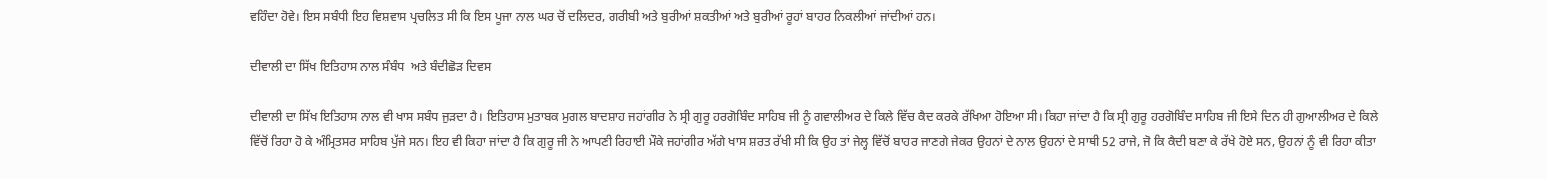ਵਹਿੰਦਾ ਹੋਵੇ। ਇਸ ਸਬੰਧੀ ਇਹ ਵਿਸ਼ਵਾਸ ਪ੍ਰਚਲਿਤ ਸੀ ਕਿ ਇਸ ਪੂਜਾ ਨਾਲ ਘਰ ਚੋਂ ਦਲਿਦਰ, ਗਰੀਬੀ ਅਤੇ ਬੁਰੀਆਂ ਸ਼ਕਤੀਆਂ ਅਤੇ ਬੁਰੀਆਂ ਰੂਹਾਂ ਬਾਹਰ ਨਿਕਲੀਆਂ ਜਾਂਦੀਆਂ ਹਨ।

ਦੀਵਾਲੀ ਦਾ ਸਿੱਖ ਇਤਿਹਾਸ ਨਾਲ ਸੰਬੰਧ  ਅਤੇ ਬੰਦੀਛੋੜ ਦਿਵਸ

ਦੀਵਾਲੀ ਦਾ ਸਿੱਖ ਇਤਿਹਾਸ ਨਾਲ ਵੀ ਖਾਸ ਸਬੰਧ ਜੁੜਦਾ ਹੈ। ਇਤਿਹਾਸ ਮੁਤਾਬਕ ਮੁਗਲ ਬਾਦਸ਼ਾਹ ਜਹਾਂਗੀਰ ਨੇ ਸ੍ਰੀ ਗੁਰੂ ਹਰਗੋਬਿੰਦ ਸਾਹਿਬ ਜੀ ਨੂੰ ਗਵਾਲੀਅਰ ਦੇ ਕਿਲੇ ਵਿੱਚ ਕੈਦ ਕਰਕੇ ਰੱਖਿਆ ਹੋਇਆ ਸੀ। ਕਿਹਾ ਜਾਂਦਾ ਹੈ ਕਿ ਸ੍ਰੀ ਗੁਰੂ ਹਰਗੋਬਿੰਦ ਸਾਹਿਬ ਜੀ ਇਸੇ ਦਿਨ ਹੀ ਗੁਆਲੀਅਰ ਦੇ ਕਿਲੇ ਵਿੱਚੋਂ ਰਿਹਾ ਹੋ ਕੇ ਅੰਮ੍ਰਿਤਸਰ ਸਾਹਿਬ ਪੁੱਜੇ ਸਨ। ਇਹ ਵੀ ਕਿਹਾ ਜਾਂਦਾ ਹੈ ਕਿ ਗੁਰੂ ਜੀ ਨੇ ਆਪਣੀ ਰਿਹਾਈ ਮੌਕੇ ਜਹਾਂਗੀਰ ਅੱਗੇ ਖਾਸ ਸ਼ਰਤ ਰੱਖੀ ਸੀ ਕਿ ਉਹ ਤਾਂ ਜੇਲ੍ਹ ਵਿੱਚੋਂ ਬਾਹਰ ਜਾਣਗੇ ਜੇਕਰ ਉਹਨਾਂ ਦੇ ਨਾਲ ਉਹਨਾਂ ਦੇ ਸਾਥੀ 52 ਰਾਜੇ, ਜੋ ਕਿ ਕੈਦੀ ਬਣਾ ਕੇ ਰੱਖੇ ਹੋਏ ਸਨ, ਉਹਨਾਂ ਨੂੰ ਵੀ ਰਿਹਾ ਕੀਤਾ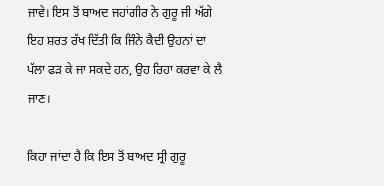ਜਾਵੇ। ਇਸ ਤੋਂ ਬਾਅਦ ਜਹਾਂਗੀਰ ਨੇ ਗੁਰੂ ਜੀ ਅੱਗੇ ਇਹ ਸ਼ਰਤ ਰੱਖ ਦਿੱਤੀ ਕਿ ਜਿੰਨੇ ਕੈਦੀ ਉਹਨਾਂ ਦਾ ਪੱਲਾ ਫੜ ਕੇ ਜਾ ਸਕਦੇ ਹਨ, ਉਹ ਰਿਹਾ ਕਰਵਾ ਕੇ ਲੈ ਜਾਣ।

ਕਿਹਾ ਜਾਂਦਾ ਹੈ ਕਿ ਇਸ ਤੋਂ ਬਾਅਦ ਸ੍ਰੀ ਗੁਰੂ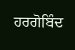ਹਰਗੋਬਿੰਦ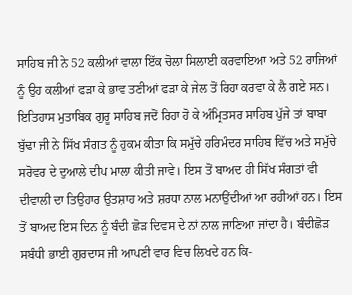ਸਾਹਿਬ ਜੀ ਨੇ 52 ਕਲੀਆਂ ਵਾਲਾ ਇੱਕ ਚੋਲਾ ਸਿਲਾਈ ਕਰਵਾਇਆ ਅਤੇ 52 ਰਾਜਿਆਂ ਨੂੰ ਉਹ ਕਲੀਆਂ ਫੜਾ ਕੇ ਭਾਵ ਤਣੀਆਂ ਫੜਾ ਕੇ ਜੇਲ ਤੋਂ ਰਿਹਾ ਕਰਵਾ ਕੇ ਲੈ ਗਏ ਸਨ। ਇਤਿਹਾਸ ਮੁਤਾਬਿਕ ਗੁਰੂ ਸਾਹਿਬ ਜਦੋਂ ਰਿਹਾ ਹੋ ਕੇ ਅੰਮ੍ਰਿਤਸਰ ਸਾਹਿਬ ਪੁੱਜੇ ਤਾਂ ਬਾਬਾ ਬੁੱਢਾ ਜੀ ਨੇ ਸਿੱਖ ਸੰਗਤ ਨੂੰ ਹੁਕਮ ਕੀਤਾ ਕਿ ਸਮੁੱਚੇ ਹਰਿਮੰਦਰ ਸਾਹਿਬ ਵਿੱਚ ਅਤੇ ਸਮੁੱਚੇ ਸਰੋਵਰ ਦੇ ਦੁਆਲੇ ਦੀਪ ਮਾਲਾ ਕੀਤੀ ਜਾਵੇ। ਇਸ ਤੋਂ ਬਾਅਦ ਹੀ ਸਿੱਖ ਸੰਗਤਾਂ ਵੀ ਦੀਵਾਲੀ ਦਾ ਤਿਉਹਾਰ ਉਤਸ਼ਾਹ ਅਤੇ ਸ਼ਰਧਾ ਨਾਲ ਮਨਾਉਂਦੀਆਂ ਆ ਰਹੀਆਂ ਹਨ। ਇਸ ਤੋਂ ਬਾਅਦ ਇਸ ਦਿਨ ਨੂੰ ਬੰਦੀ ਛੋੜ ਦਿਵਸ ਦੇ ਨਾਂ ਨਾਲ ਜਾਣਿਆ ਜਾਂਦਾ ਹੈ। ਬੰਦੀਛੋੜ ਸਬੰਧੀ ਭਾਈ ਗੁਰਦਾਸ ਜੀ ਆਪਣੀ ਵਾਰ ਵਿਚ ਲਿਖਦੇ ਹਨ ਕਿ-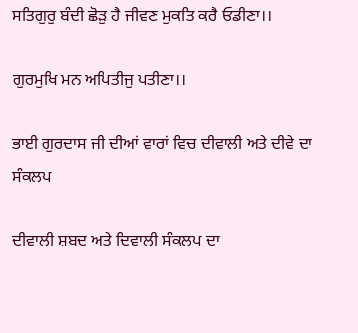ਸਤਿਗੁਰੁ ਬੰਦੀ ਛੋੜੁ ਹੈ ਜੀਵਣ ਮੁਕਤਿ ਕਰੈ ਓਡੀਣਾ।।

ਗੁਰਮੁਖਿ ਮਨ ਅਪਿਤੀਜੁ ਪਤੀਣਾ।।

ਭਾਈ ਗੁਰਦਾਸ ਜੀ ਦੀਆਂ ਵਾਰਾਂ ਵਿਚ ਦੀਵਾਲੀ ਅਤੇ ਦੀਵੇ ਦਾ ਸੰਕਲਪ

ਦੀਵਾਲੀ ਸ਼ਬਦ ਅਤੇ ਦਿਵਾਲੀ ਸੰਕਲਪ ਦਾ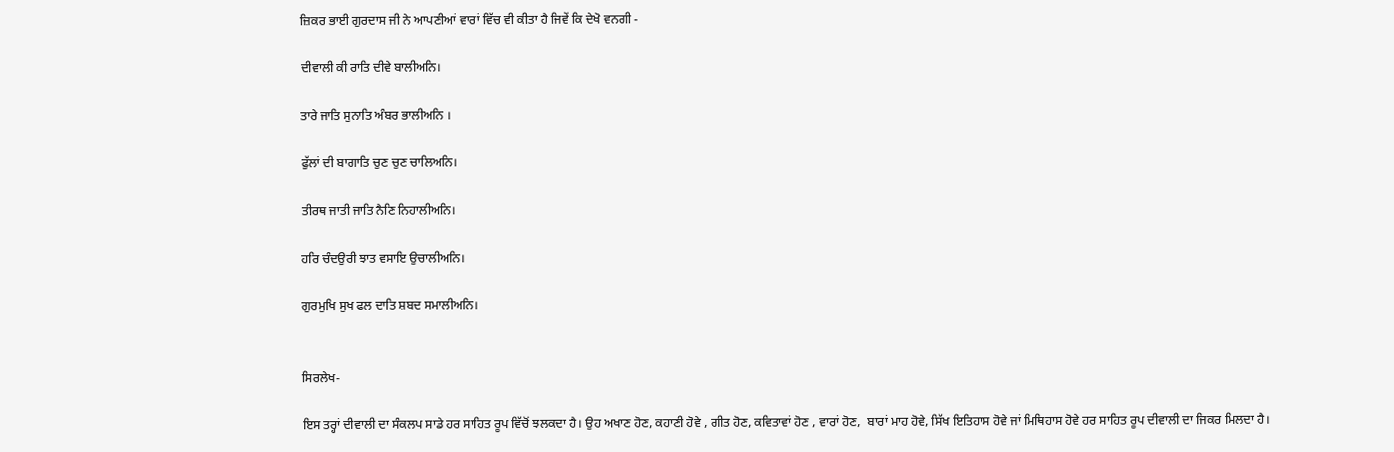ਜ਼ਿਕਰ ਭਾਈ ਗੁਰਦਾਸ ਜੀ ਨੇ ਆਪਣੀਆਂ ਵਾਰਾਂ ਵਿੱਚ ਵੀ ਕੀਤਾ ਹੈ ਜਿਵੇਂ ਕਿ ਦੇਖੋ ਵਨਗੀ -

ਦੀਵਾਲੀ ਕੀ ਰਾਤਿ ਦੀਵੇ ਬਾਲੀਅਨਿ।

ਤਾਰੇ ਜਾਤਿ ਸੁਨਾਤਿ ਅੰਬਰ ਭਾਲੀਅਨਿ ।

ਫੁੱਲਾਂ ਦੀ ਬਾਗਾਤਿ ਚੁਣ ਚੁਣ ਚਾਲਿਅਨਿ।

ਤੀਰਥ ਜਾਤੀ ਜਾਤਿ ਨੈਣਿ ਨਿਹਾਲੀਅਨਿ।

ਹਰਿ ਚੰਦਉਰੀ ਝਾਤ ਵਸਾਇ ਉਚਾਲੀਅਨਿ।

ਗੁਰਮੁਖਿ ਸੁਖ ਫਲ ਦਾਤਿ ਸ਼ਬਦ ਸਮਾਲੀਅਨਿ।


ਸਿਰਲੇਖ-

ਇਸ ਤਰ੍ਹਾਂ ਦੀਵਾਲੀ ਦਾ ਸੰਕਲਪ ਸਾਡੇ ਹਰ ਸਾਹਿਤ ਰੂਪ ਵਿੱਚੋਂ ਝਲਕਦਾ ਹੈ। ਉਹ ਅਖਾਣ ਹੋਣ, ਕਹਾਣੀ ਹੋਵੇ , ਗੀਤ ਹੋਣ, ਕਵਿਤਾਵਾਂ ਹੋਣ , ਵਾਰਾਂ ਹੋਣ,  ਬਾਰਾਂ ਮਾਹ ਹੋਵੇ, ਸਿੱਖ ਇਤਿਹਾਸ ਹੋਵੇ ਜਾਂ ਮਿਥਿਹਾਸ ਹੋਵੇ ਹਰ ਸਾਹਿਤ ਰੂਪ ਦੀਵਾਲੀ ਦਾ ਜਿਕਰ ਮਿਲਦਾ ਹੈ।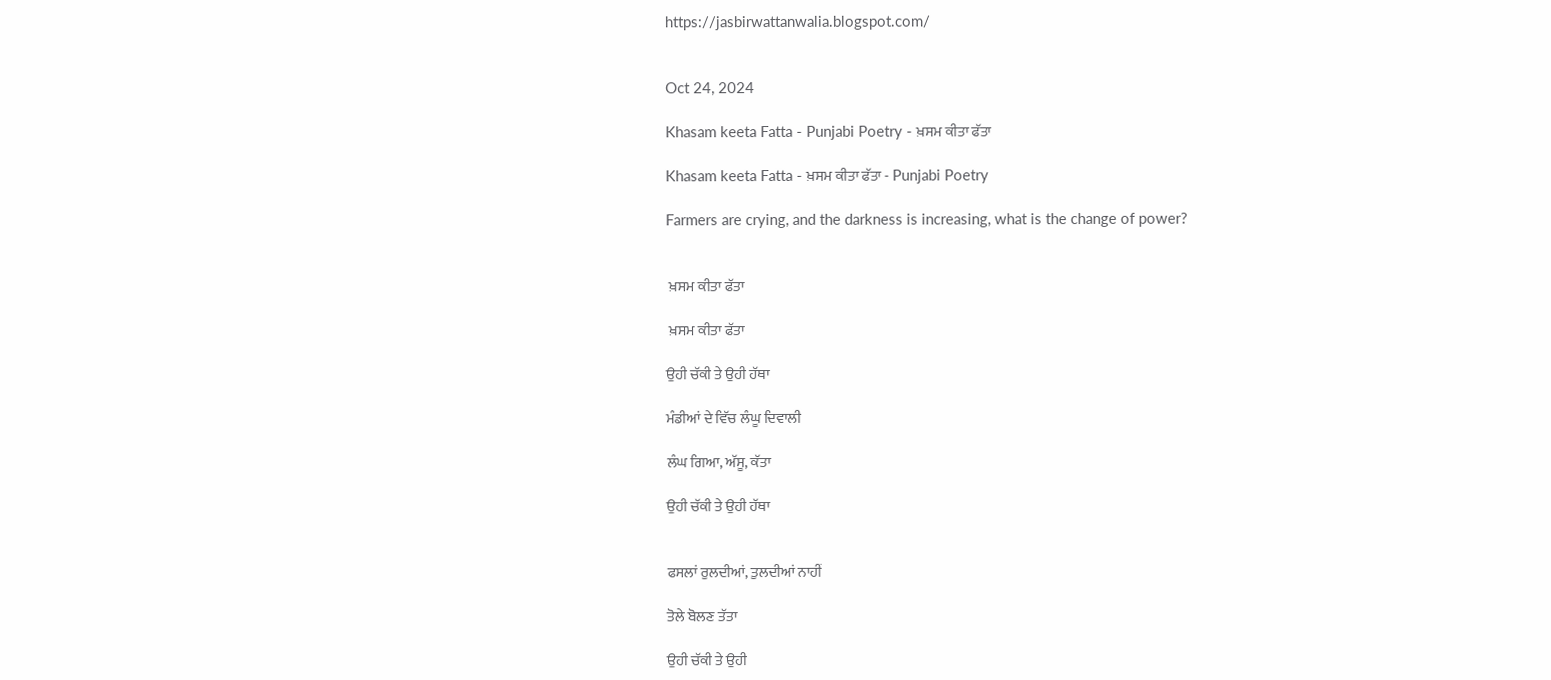https://jasbirwattanwalia.blogspot.com/


Oct 24, 2024

Khasam keeta Fatta - Punjabi Poetry - ਖ਼ਸਮ ਕੀਤਾ ਫੱਤਾ

Khasam keeta Fatta - ਖ਼ਸਮ ਕੀਤਾ ਫੱਤਾ - Punjabi Poetry

Farmers are crying, and the darkness is increasing, what is the change of power?


 ਖ਼ਸਮ ਕੀਤਾ ਫੱਤਾ

 ਖ਼ਸਮ ਕੀਤਾ ਫੱਤਾ

ਉਹੀ ਚੱਕੀ ਤੇ ਉਹੀ ਹੱਥਾ

ਮੰਡੀਆਂ ਦੇ ਵਿੱਚ ਲੰਘੂ ਦਿਵਾਲੀ

ਲੰਘ ਗਿਆ, ਅੱਸੂ, ਕੱਤਾ

ਉਹੀ ਚੱਕੀ ਤੇ ਉਹੀ ਹੱਥਾ


ਫਸਲਾਂ ਰੁਲਦੀਆਂ, ਤੁਲਦੀਆਂ ਨਾਹੀਂ

ਤੋਲੇ ਬੋਲਣ ਤੱਤਾ

ਉਹੀ ਚੱਕੀ ਤੇ ਉਹੀ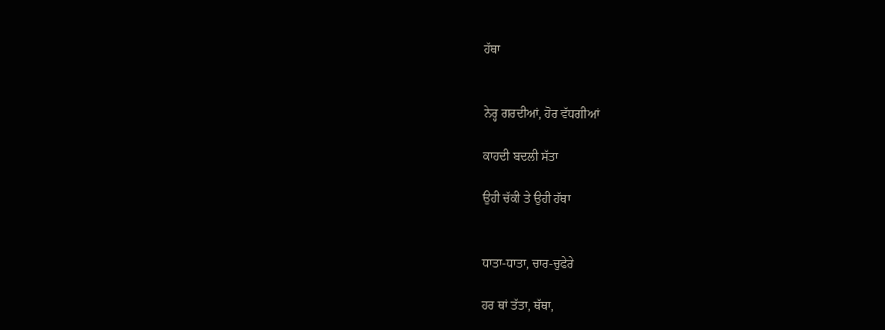ਹੱਥਾ


ਨੇਰ੍ਹ ਗਰਦੀਆਂ, ਹੋਰ ਵੱਧਗੀਆਂ

ਕਾਹਦੀ ਬਦਲੀ ਸੱਤਾ

ਉਹੀ ਚੱਕੀ ਤੇ ਉਹੀ ਹੱਥਾ


ਧਾਤਾ-ਧਾਤਾ, ਚਾਰ-ਚੁਫੇਰੇ

ਹਰ ਥਾਂ ਤੱਤਾ, ਥੱਥਾ,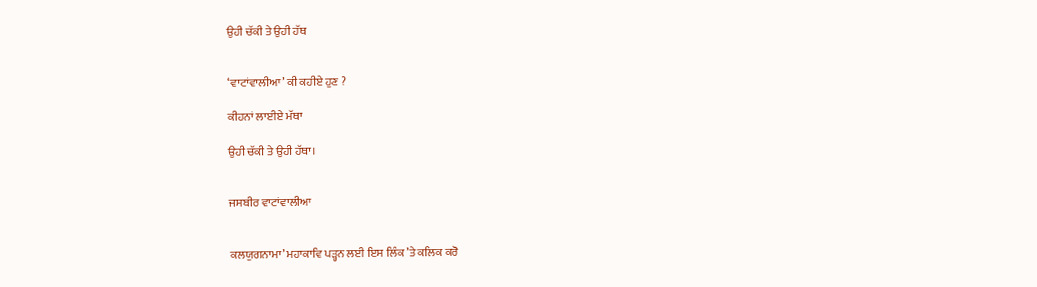ਉਹੀ ਚੱਕੀ ਤੇ ਉਹੀ ਹੱਥ


‘ਵਾਟਾਂਵਾਲੀਆ’ ਕੀ ਕਹੀਏ ਹੁਣ ?

ਕੀਹਨਾਂ ਲਾਈਏ ਮੱਥਾ

ਉਹੀ ਚੱਕੀ ਤੇ ਉਹੀ ਹੱਥਾ।


ਜਸਬੀਰ ਵਾਟਾਂਵਾਲੀਆ


ਕਲਯੁਗਨਾਮਾ’ ਮਹਾਕਾਵਿ ਪੜ੍ਹਨ ਲਈ ਇਸ ਲਿੰਕ ’ਤੇ ਕਲਿਕ ਕਰੋ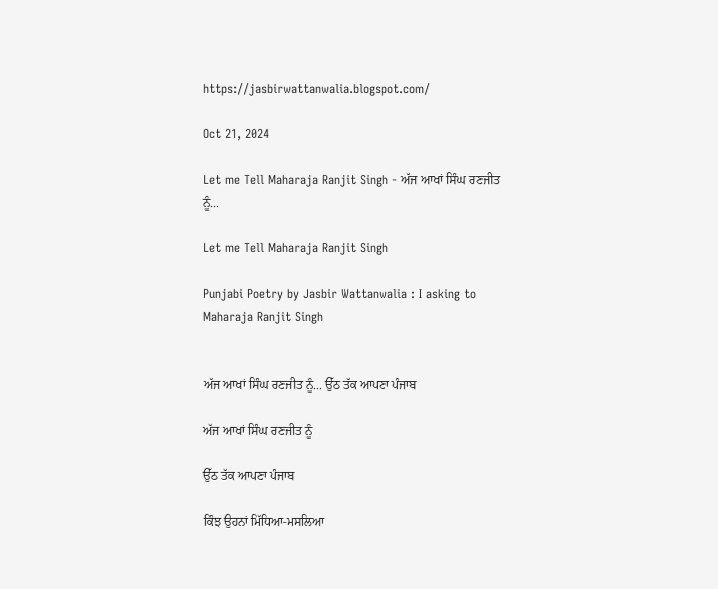https://jasbirwattanwalia.blogspot.com/

Oct 21, 2024

Let me Tell Maharaja Ranjit Singh - ਅੱਜ ਆਖਾਂ ਸਿੰਘ ਰਣਜੀਤ ਨੂੰ...

Let me Tell Maharaja Ranjit Singh

Punjabi Poetry by Jasbir Wattanwalia : I asking to Maharaja Ranjit Singh


ਅੱਜ ਆਖਾਂ ਸਿੰਘ ਰਣਜੀਤ ਨੂੰ... ਉੱਠ ਤੱਕ ਆਪਣਾ ਪੰਜਾਬ

ਅੱਜ ਆਖਾਂ ਸਿੰਘ ਰਣਜੀਤ ਨੂੰ

ਉੱਠ ਤੱਕ ਆਪਣਾ ਪੰਜਾਬ

ਕਿੰਝ ਉਹਨਾਂ ਮਿੱਧਿਆ-ਮਸਲਿਆ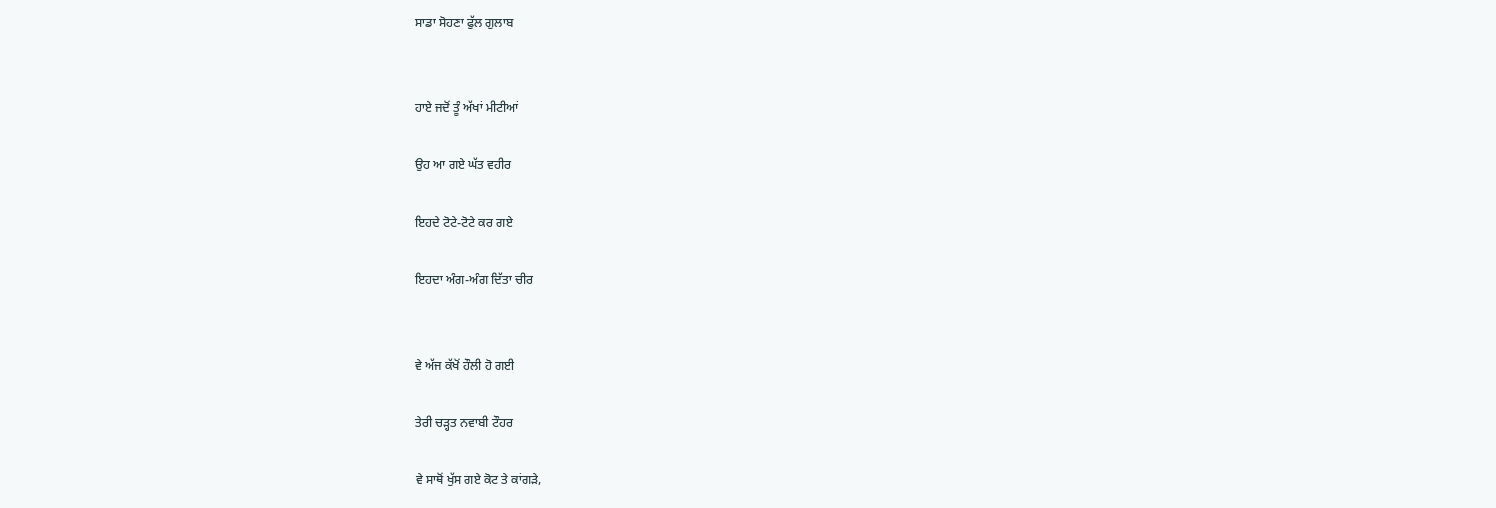ਸਾਡਾ ਸੋਹਣਾ ਫੁੱਲ ਗੁਲਾਬ


ਹਾਏ ਜਦੋਂ ਤੂੰ ਅੱਖਾਂ ਮੀਟੀਆਂ

ਉਹ ਆ ਗਏ ਘੱਤ ਵਹੀਰ

ਇਹਦੇ ਟੋਟੇ-ਟੋਟੇ ਕਰ ਗਏ

ਇਹਦਾ ਅੰਗ-ਅੰਗ ਦਿੱਤਾ ਚੀਰ


ਵੇ ਅੱਜ ਕੱਖੋਂ ਹੌਲੀ ਹੋ ਗਈ

ਤੇਰੀ ਚੜ੍ਹਤ ਨਵਾਬੀ ਟੌਹਰ

ਵੇ ਸਾਥੋਂ ਖੁੱਸ ਗਏ ਕੋਟ ਤੇ ਕਾਂਗੜੇ,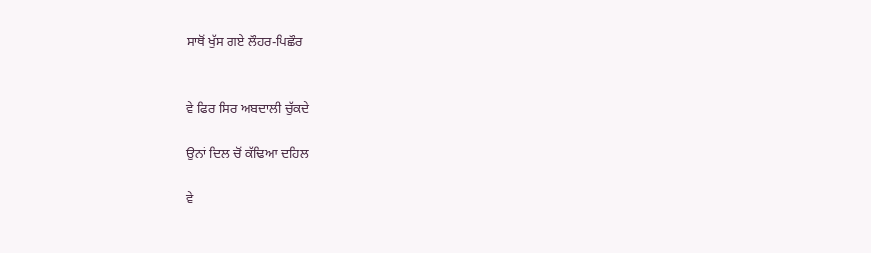ਸਾਥੋਂ ਖੁੱਸ ਗਏ ਲੌਹਰ-ਪਿਛੌਰ


ਵੇ ਫਿਰ ਸਿਰ ਅਬਦਾਲੀ ਚੁੱਕਦੇ

ਉਨਾਂ ਦਿਲ ਚੋਂ ਕੱਢਿਆ ਦਹਿਲ

ਵੇ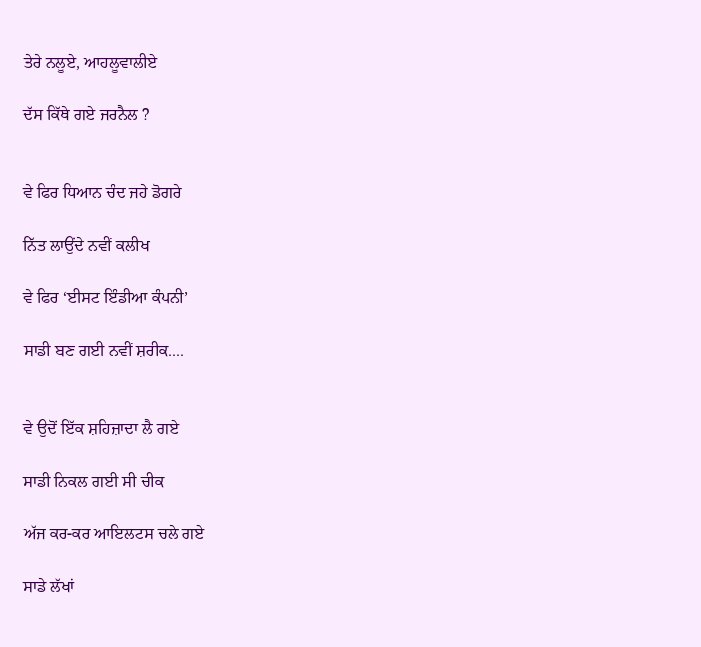ਤੇਰੇ ਨਲੂਏ, ਆਹਲੂਵਾਲੀਏ

ਦੱਸ ਕਿੱਥੇ ਗਏ ਜਰਨੈਲ ?


ਵੇ ਫਿਰ ਧਿਆਨ ਚੰਦ ਜਹੇ ਡੋਗਰੇ

ਨਿੱਤ ਲਾਉਂਦੇ ਨਵੀਂ ਕਲੀਖ

ਵੇ ਫਿਰ ‘ਈਸਟ ਇੰਡੀਆ ਕੰਪਨੀ’

ਸਾਡੀ ਬਣ ਗਈ ਨਵੀਂ ਸ਼ਰੀਕ....


ਵੇ ਉਦੋਂ ਇੱਕ ਸ਼ਹਿਜ਼ਾਦਾ ਲੈ ਗਏ

ਸਾਡੀ ਨਿਕਲ ਗਈ ਸੀ ਚੀਕ

ਅੱਜ ਕਰ-ਕਰ ਆਇਲਟਸ ਚਲੇ ਗਏ

ਸਾਡੇ ਲੱਖਾਂ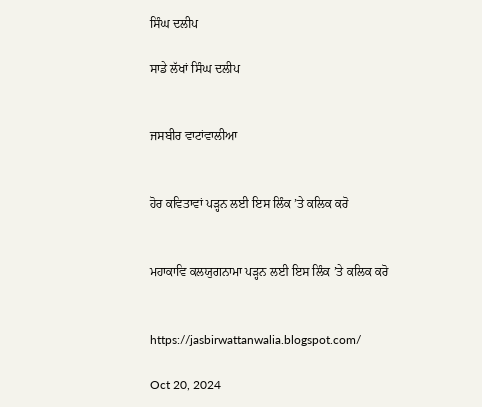ਸਿੰਘ ਦਲੀਪ

ਸਾਡੇ ਲੱਖਾਂ ਸਿੰਘ ਦਲੀਪ


ਜਸਬੀਰ ਵਾਟਾਂਵਾਲੀਆ


ਹੋਰ ਕਵਿਤਾਵਾਂ ਪੜ੍ਹਨ ਲਈ ਇਸ ਲਿੰਕ ’ਤੇ ਕਲਿਕ ਕਰੋ


ਮਹਾਕਾਵਿ ਕਲਯੁਗਨਾਮਾ ਪੜ੍ਹਨ ਲਈ ਇਸ ਲਿੰਕ ’ਤੇ ਕਲਿਕ ਕਰੋ


https://jasbirwattanwalia.blogspot.com/

Oct 20, 2024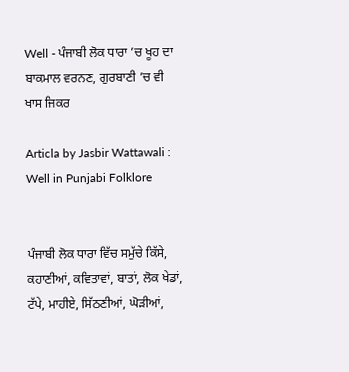Well - ਪੰਜਾਬੀ ਲੋਕ ਧਾਰਾ ’ਚ ਖੂਹ ਦਾ ਬਾਕਮਾਲ ਵਰਨਣ, ਗੁਰਬਾਣੀ ’ਚ ਵੀ ਖਾਸ ਜਿਕਰ

Articla by Jasbir Wattawali : Well in Punjabi Folklore


ਪੰਜਾਬੀ ਲੋਕ ਧਾਰਾ ਵਿੱਚ ਸਮੁੱਚੇ ਕਿੱਸੇ, ਕਹਾਣੀਆਂ, ਕਵਿਤਾਵਾਂ, ਬਾਤਾਂ, ਲੋਕ ਖੇਡਾਂ, ਟੱਪੇ, ਮਾਹੀਏ, ਸਿੱਠਣੀਆਂ, ਘੋੜੀਆਂ,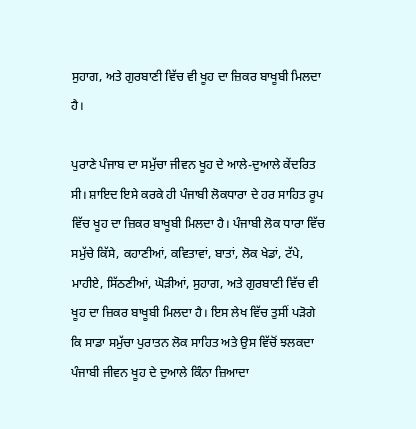ਸੁਹਾਗ, ਅਤੇ ਗੁਰਬਾਣੀ ਵਿੱਚ ਵੀ ਖੂਹ ਦਾ ਜ਼ਿਕਰ ਬਾਖੂਬੀ ਮਿਲਦਾ ਹੈ।

ਪੁਰਾਣੇ ਪੰਜਾਬ ਦਾ ਸਮੁੱਚਾ ਜੀਵਨ ਖੂਹ ਦੇ ਆਲੇ-ਦੁਆਲੇ ਕੇਂਦਰਿਤ ਸੀ। ਸ਼ਾਇਦ ਇਸੇ ਕਰਕੇ ਹੀ ਪੰਜਾਬੀ ਲੋਕਧਾਰਾ ਦੇ ਹਰ ਸਾਹਿਤ ਰੂਪ ਵਿੱਚ ਖੂਹ ਦਾ ਜ਼ਿਕਰ ਬਾਖੂਬੀ ਮਿਲਦਾ ਹੈ। ਪੰਜਾਬੀ ਲੋਕ ਧਾਰਾ ਵਿੱਚ ਸਮੁੱਚੇ ਕਿੱਸੇ, ਕਹਾਣੀਆਂ, ਕਵਿਤਾਵਾਂ, ਬਾਤਾਂ, ਲੋਕ ਖੇਡਾਂ, ਟੱਪੇ, ਮਾਹੀਏ, ਸਿੱਠਣੀਆਂ, ਘੋੜੀਆਂ, ਸੁਹਾਗ, ਅਤੇ ਗੁਰਬਾਣੀ ਵਿੱਚ ਵੀ ਖੂਹ ਦਾ ਜ਼ਿਕਰ ਬਾਖੂਬੀ ਮਿਲਦਾ ਹੈ। ਇਸ ਲੇਖ ਵਿੱਚ ਤੁਸੀਂ ਪੜੋਗੇ ਕਿ ਸਾਡਾ ਸਮੁੱਚਾ ਪੁਰਾਤਨ ਲੋਕ ਸਾਹਿਤ ਅਤੇ ਉਸ ਵਿੱਚੋਂ ਝਲਕਦਾ ਪੰਜਾਬੀ ਜੀਵਨ ਖੂਹ ਦੇ ਦੁਆਲੇ ਕਿੰਨਾ ਜ਼ਿਆਦਾ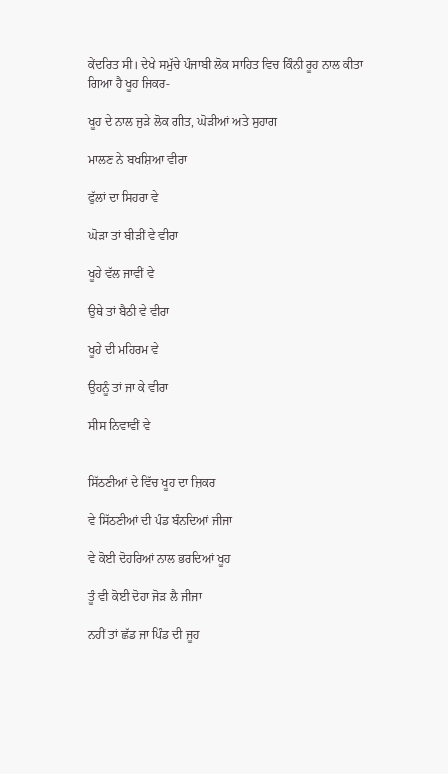ਕੇਂਦਰਿਤ ਸੀ। ਦੇਖੇ ਸਮੁੱਚੇ ਪੰਜਾਬੀ ਲੋਕ ਸਾਹਿਤ ਵਿਚ ਕਿੰਨੀ ਰੂਹ ਨਾਲ ਕੀਤਾ ਗਿਆ ਹੈ ਖੂਹ ਜਿਕਰ-

ਖੂਹ ਦੇ ਨਾਲ ਜੁੜੇ ਲੋਕ ਗੀਤ, ਘੋੜੀਆਂ ਅਤੇ ਸੁਹਾਗ

ਮਾਲਣ ਨੇ ਬਖਸ਼ਿਆ ਵੀਰਾ

ਫੁੱਲਾਂ ਦਾ ਸਿਹਰਾ ਵੇ

ਘੋੜਾ ਤਾਂ ਬੀੜੀਂ ਵੇ ਵੀਰਾ

ਖੂਹੇ ਵੱਲ ਜਾਵੀਂ ਵੇ

ਉਥੇ ਤਾਂ ਬੈਠੀ ਵੇ ਵੀਰਾ

ਖੂਹੇ ਦੀ ਮਹਿਰਮ ਵੇ

ਉਹਨੂੰ ਤਾਂ ਜਾ ਕੇ ਵੀਰਾ

ਸੀਸ ਨਿਵਾਵੀਂ ਵੇ


ਸਿੱਠਣੀਆਂ ਦੇ ਵਿੱਚ ਖੂਹ ਦਾ ਜ਼ਿਕਰ

ਵੇ ਸਿੱਠਣੀਆਂ ਦੀ ਪੰਡ ਬੰਨਦਿਆਂ ਜੀਜਾ

ਵੇ ਕੋਈ ਦੋਹਰਿਆਂ ਨਾਲ ਭਰਦਿਆਂ ਖੂਹ

ਤੂੰ ਵੀ ਕੋਈ ਦੋਹਾ ਜੋੜ ਲੈ ਜੀਜਾ

ਨਹੀਂ ਤਾਂ ਛੱਡ ਜਾ ਪਿੰਡ ਦੀ ਜੂਹ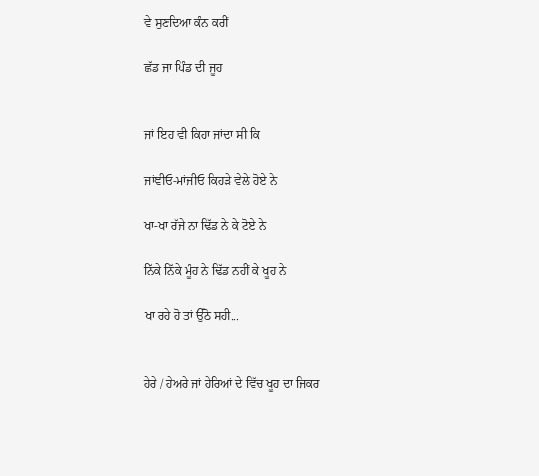ਵੇ ਸੁਣਦਿਆ ਕੰਨ ਕਰੀਂ

ਛੱਡ ਜਾ ਪਿੰਡ ਦੀ ਜੂਹ


ਜਾਂ ਇਹ ਵੀ ਕਿਹਾ ਜਾਂਦਾ ਸੀ ਕਿ

ਜਾਂਞੀਓ-ਮਾਂਜੀਓ ਕਿਹੜੇ ਵੇਲੇ ਹੋਏ ਨੇ

ਖਾ-ਖਾ ਰੱਜੇ ਨਾ ਢਿੱਡ ਨੇ ਕੇ ਟੋਏ ਨੇ

ਨਿੱਕੇ ਨਿੱਕੇ ਮੂੰਹ ਨੇ ਢਿੱਡ ਨਹੀਂ ਕੇ ਖੂਹ ਨੇ

ਖਾ ਰਹੇ ਹੋ ਤਾਂ ਉੱਠੋ ਸਹੀ...


ਹੇਰੇ / ਹੇਅਰੇ ਜਾਂ ਹੇਰਿਆਂ ਦੇ ਵਿੱਚ ਖੂਹ ਦਾ ਜਿਕਰ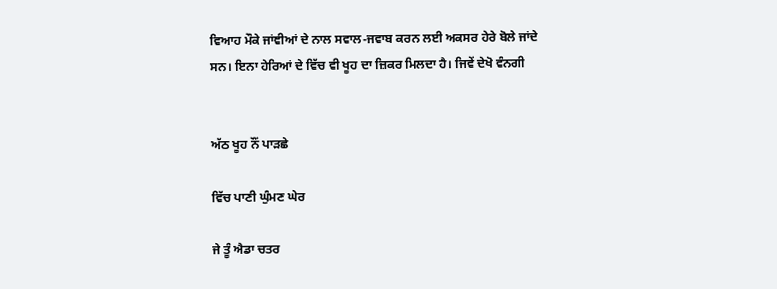ਵਿਆਹ ਮੌਕੇ ਜਾਂਞੀਆਂ ਦੇ ਨਾਲ ਸਵਾਲ-ਜਵਾਬ ਕਰਨ ਲਈ ਅਕਸਰ ਹੇਰੇ ਬੋਲੇ ਜਾਂਦੇ ਸਨ। ਇਨਾ ਹੇਰਿਆਂ ਦੇ ਵਿੱਚ ਵੀ ਖੂਹ ਦਾ ਜ਼ਿਕਰ ਮਿਲਦਾ ਹੈ। ਜਿਵੇਂ ਦੇਖੋ ਵੰਨਗੀ


ਅੱਠ ਖੂਹ ਨੌਂ ਪਾੜਛੇ

ਵਿੱਚ ਪਾਣੀ ਘੁੰਮਣ ਘੇਰ

ਜੇ ਤੂੰ ਐਡਾ ਚਤਰ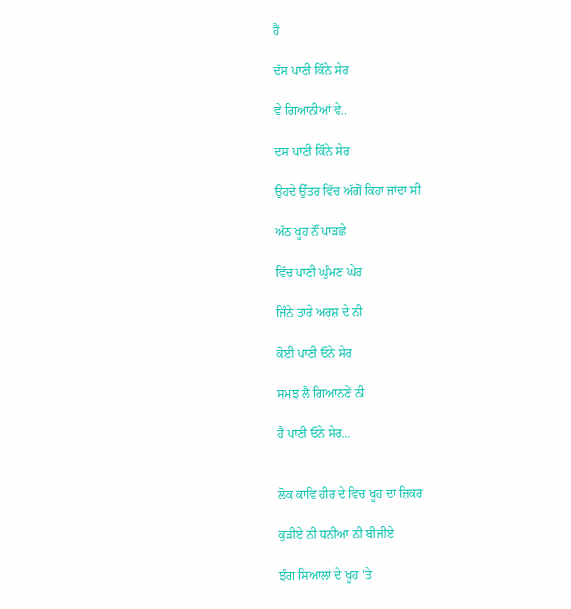ਹੈਂ

ਦੱਸ ਪਾਣੀ ਕਿੰਨੇ ਸੇਰ

ਵੇ ਗਿਆਨੀਆਂ ਵੇ..

ਦਸ ਪਾਣੀ ਕਿੰਨੇ ਸੇਰ

ਉਹਦੇ ਉੱਤਰ ਵਿੱਚ ਅੱਗੋਂ ਕਿਹਾ ਜਾਂਦਾ ਸੀ

ਅੱਠ ਖੂਹ ਨੌਂ ਪਾੜਛੇ

ਵਿੱਚ ਪਾਣੀ ਘੁੰਮਣ ਘੇਰ

ਜਿੰਨੇ ਤਾਰੇ ਅਰਸ਼ ਦੇ ਨੀ

ਕੋਈ ਪਾਣੀ ਓਨੇ ਸੇਰ

ਸਮਝ ਲੈ ਗਿਆਨਣੇਂ ਨੀ

ਹੈ ਪਾਣੀ ਓਨੇ ਸੇਰ...


ਲੋਕ ਕਾਵਿ ਹੀਰ ਦੇ ਵਿਚ ਖੂਹ ਦਾ ਜ਼ਿਕਰ

ਕੁੜੀਏ ਨੀ ਧਨੀਆ ਨੀ ਬੀਜੀਏ

ਝੰਗ ਸਿਆਲਾਂ ਦੇ ਖੂਹ ’ਤੇ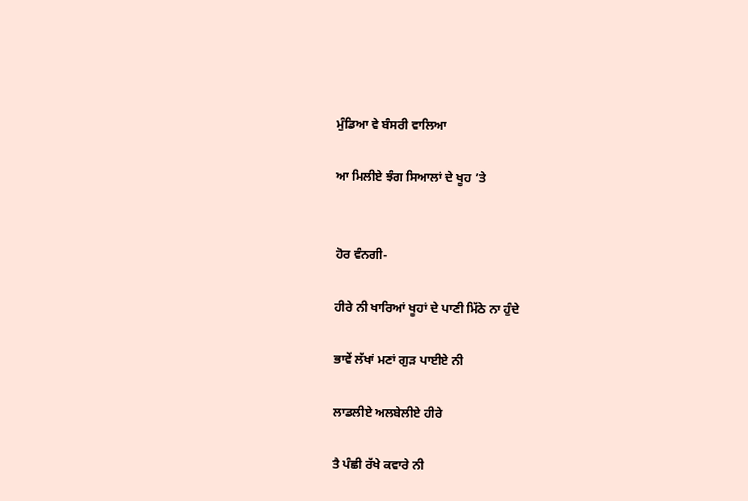ਮੁੰਡਿਆ ਵੇ ਬੰਸਰੀ ਵਾਲਿਆ

ਆ ਮਿਲੀਏ ਝੰਗ ਸਿਆਲਾਂ ਦੇ ਖੂਹ ’ਤੇ


ਹੋਰ ਵੰਨਗੀ-

ਹੀਰੇ ਨੀ ਖਾਰਿਆਂ ਖੂਹਾਂ ਦੇ ਪਾਣੀ ਮਿੱਠੇ ਨਾ ਹੁੰਦੇ

ਭਾਵੇਂ ਲੱਖਾਂ ਮਣਾਂ ਗੁੜ ਪਾਈਏ ਨੀ

ਲਾਡਲੀਏ ਅਲਬੇਲੀਏ ਹੀਰੇ

ਤੈ ਪੰਛੀ ਰੱਖੇ ਕਵਾਰੇ ਨੀ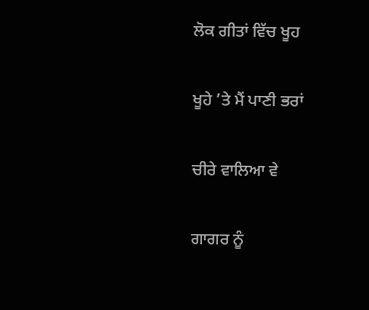ਲੋਕ ਗੀਤਾਂ ਵਿੱਚ ਖੂਹ

ਖੂਹੇ ’ਤੇ ਮੈਂ ਪਾਣੀ ਭਰਾਂ

ਚੀਰੇ ਵਾਲਿਆ ਵੇ

ਗਾਗਰ ਨੂੰ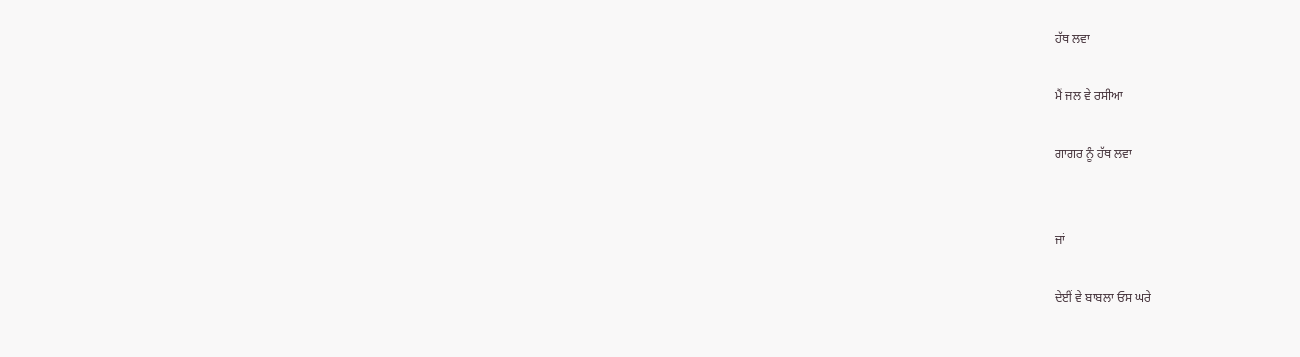ਹੱਥ ਲਵਾ

ਮੈਂ ਜਲ ਵੇ ਰਸੀਆ

ਗਾਗਰ ਨੂੰ ਹੱਥ ਲਵਾ


ਜਾਂ

ਦੇਈਂ ਵੇ ਬਾਬਲਾ ਓਸ ਘਰੇ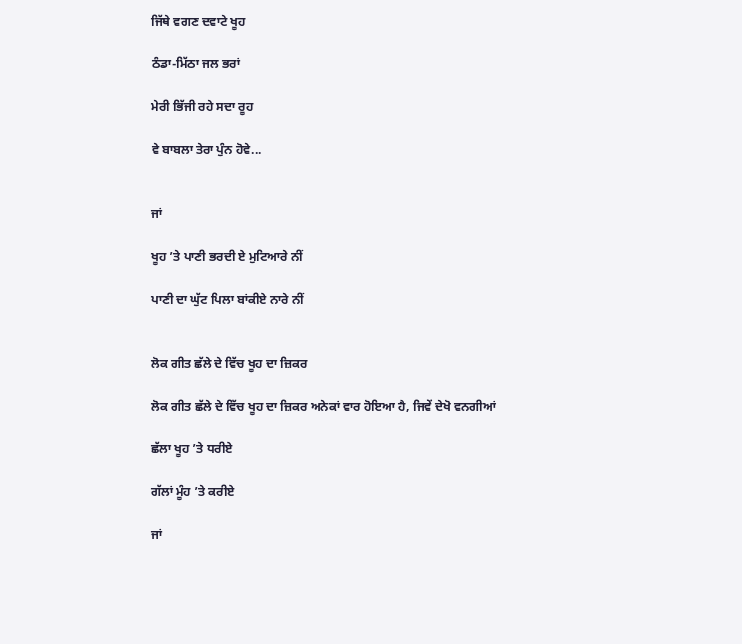ਜਿੱਥੇ ਵਗਣ ਦਵਾਟੇ ਖੂਹ

ਠੰਡਾ-ਮਿੱਠਾ ਜਲ ਭਰਾਂ

ਮੇਰੀ ਭਿੱਜੀ ਰਹੇ ਸਦਾ ਰੂਹ

ਵੇ ਬਾਬਲਾ ਤੇਰਾ ਪੁੰਨ ਹੋਵੇ...


ਜਾਂ

ਖੂਹ ’ਤੇ ਪਾਣੀ ਭਰਦੀ ਏ ਮੁਟਿਆਰੇ ਨੀਂ

ਪਾਣੀ ਦਾ ਘੁੱਟ ਪਿਲਾ ਬਾਂਕੀਏ ਨਾਰੇ ਨੀਂ


ਲੋਕ ਗੀਤ ਛੱਲੇ ਦੇ ਵਿੱਚ ਖੂਹ ਦਾ ਜ਼ਿਕਰ

ਲੋਕ ਗੀਤ ਛੱਲੇ ਦੇ ਵਿੱਚ ਖੂਹ ਦਾ ਜ਼ਿਕਰ ਅਨੇਕਾਂ ਵਾਰ ਹੋਇਆ ਹੈ, ਜਿਵੇਂ ਦੇਖੋ ਵਨਗੀਆਂ

ਛੱਲਾ ਖੂਹ ’ਤੇ ਧਰੀਏ

ਗੱਲਾਂ ਮੂੰਹ ’ਤੇ ਕਰੀਏ

ਜਾਂ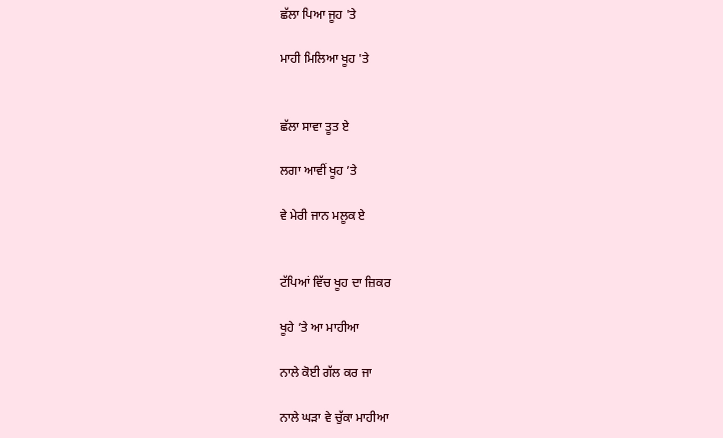ਛੱਲਾ ਪਿਆ ਜੂਹ 'ਤੇ

ਮਾਹੀ ਮਿਲਿਆ ਖੂਹ 'ਤੇ


ਛੱਲਾ ਸਾਵਾ ਤੂਤ ਏ

ਲਗਾ ਆਵੀਂ ਖੂਹ ’ਤੇ

ਵੇ ਮੇਰੀ ਜਾਨ ਮਲੂਕ ਏ


ਟੱਪਿਆਂ ਵਿੱਚ ਖੂਹ ਦਾ ਜ਼ਿਕਰ

ਖੂਹੇ ’ਤੇ ਆ ਮਾਹੀਆ

ਨਾਲੇ ਕੋਈ ਗੱਲ ਕਰ ਜਾ

ਨਾਲੇ ਘੜਾ ਵੇ ਚੁੱਕਾ ਮਾਹੀਆ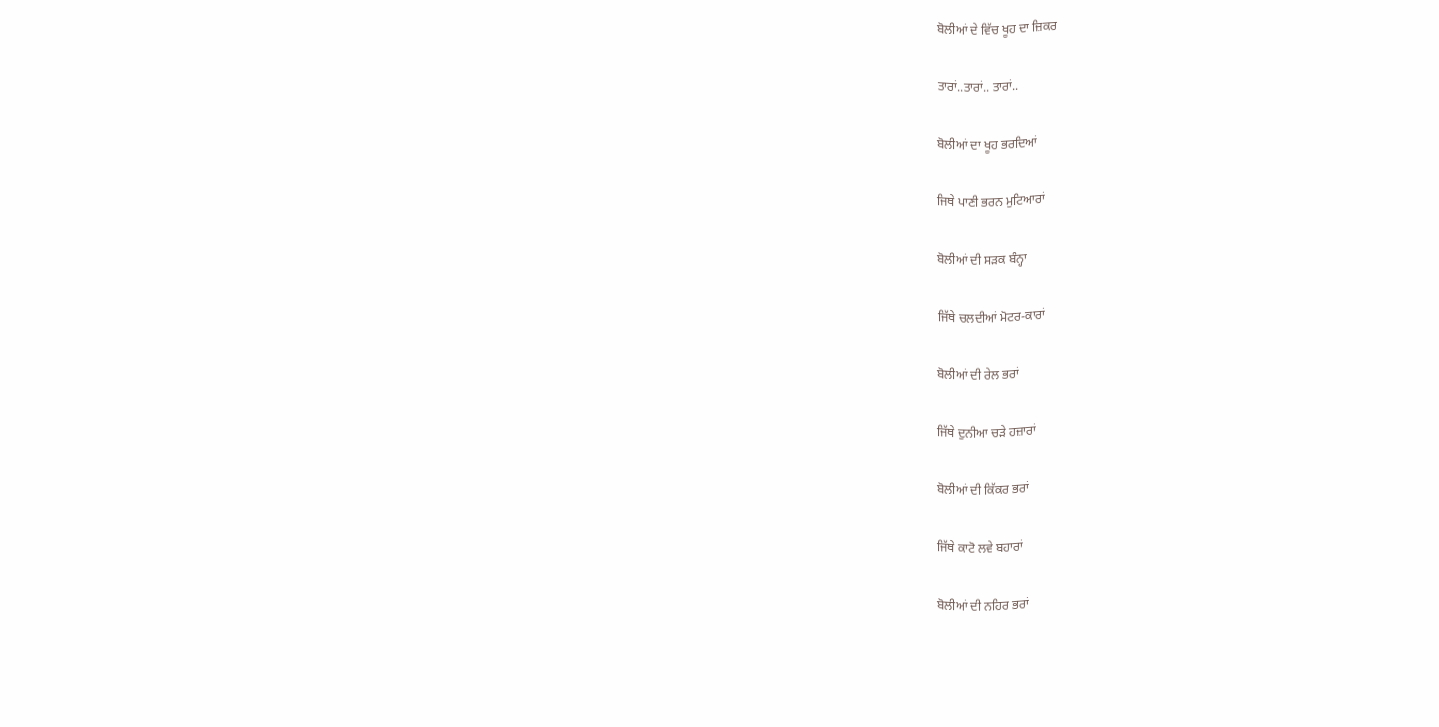ਬੋਲੀਆਂ ਦੇ ਵਿੱਚ ਖੂਹ ਦਾ ਜ਼ਿਕਰ

ਤਾਰਾਂ..ਤਾਰਾਂ.. ਤਾਰਾਂ..

ਬੋਲੀਆਂ ਦਾ ਖੂਹ ਭਰਦਿਆਂ

ਜਿਥੇ ਪਾਣੀ ਭਰਨ ਮੁਟਿਆਰਾਂ

ਬੋਲੀਆਂ ਦੀ ਸੜਕ ਬੰਨ੍ਹਾ

ਜਿੱਥੇ ਚਲਦੀਆਂ ਮੋਟਰ-ਕਾਰਾਂ

ਬੋਲੀਆਂ ਦੀ ਰੇਲ ਭਰਾਂ

ਜਿੱਥੇ ਦੁਨੀਆ ਚੜੇ ਹਜ਼ਾਰਾਂ

ਬੋਲੀਆਂ ਦੀ ਕਿੱਕਰ ਭਰਾਂ

ਜਿੱਥੇ ਕਾਟੋ ਲਵੇ ਬਹਾਰਾਂ

ਬੋਲੀਆਂ ਦੀ ਨਹਿਰ ਭਰਾਂ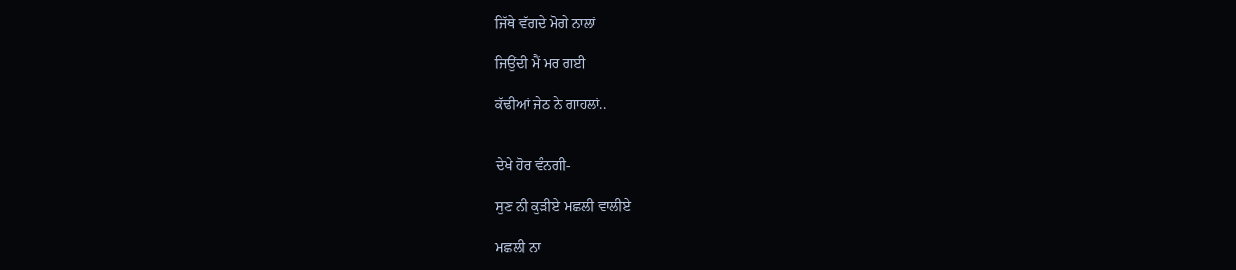ਜਿੱਥੇ ਵੱਗਦੇ ਮੋਗੇ ਨਾਲਾਂ

ਜਿਉਂਦੀ ਮੈਂ ਮਰ ਗਈ

ਕੱਢੀਆਂ ਜੇਠ ਨੇ ਗਾਹਲਾਂ..


ਦੇਖੇ ਹੋਰ ਵੰਨਗੀ-

ਸੁਣ ਨੀ ਕੁੜੀਏ ਮਛਲੀ ਵਾਲੀਏ

ਮਛਲੀ ਨਾ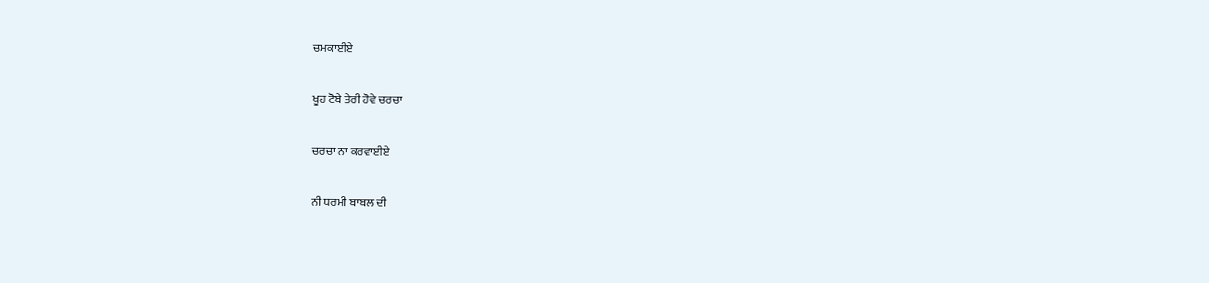ਚਮਕਾਈਏ

ਖੂਹ ਟੋਬੇ ਤੇਰੀ ਹੋਵੇ ਚਰਚਾ

ਚਰਚਾ ਨਾ ਕਰਵਾਈਏ

ਨੀ ਧਰਮੀ ਬਾਬਲ ਦੀ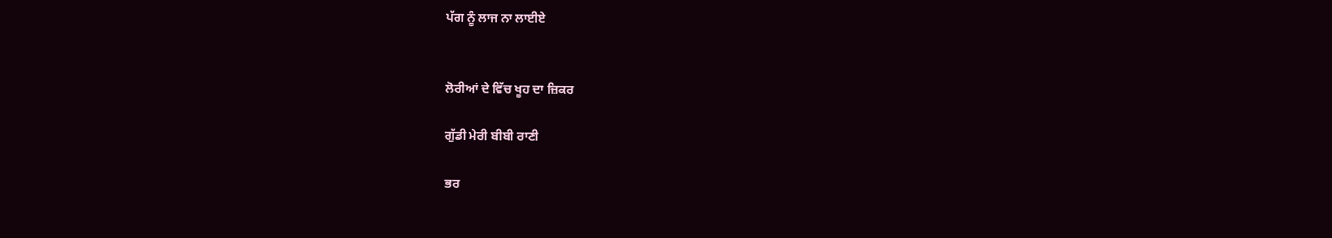ਪੱਗ ਨੂੰ ਲਾਜ ਨਾ ਲਾਈਏ


ਲੋਰੀਆਂ ਦੇ ਵਿੱਚ ਖੂਹ ਦਾ ਜ਼ਿਕਰ

ਗੁੱਡੀ ਮੇਰੀ ਬੀਬੀ ਰਾਣੀ

ਭਰ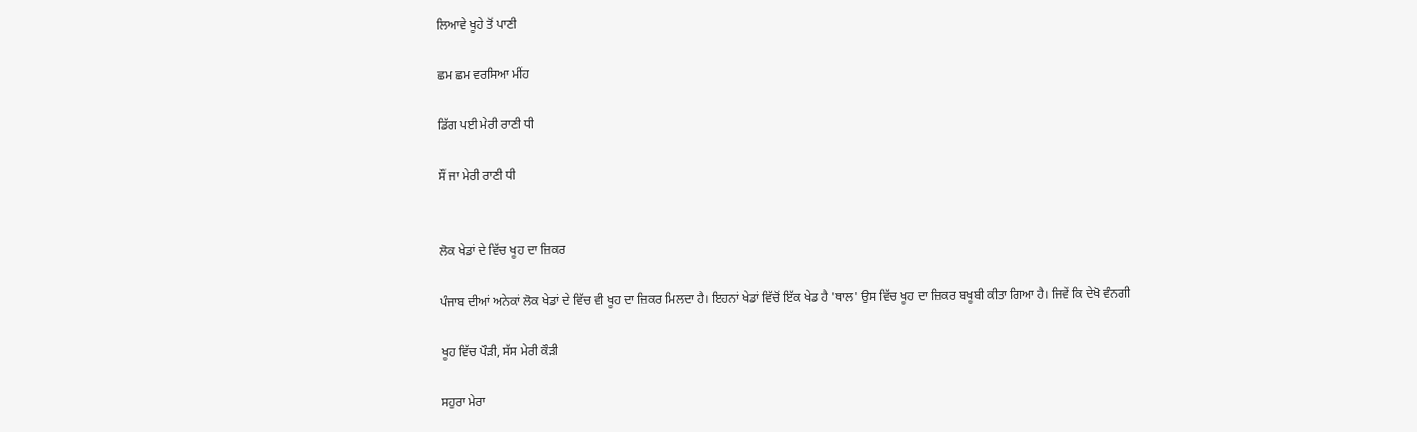ਲਿਆਵੇ ਖੂਹੇ ਤੋਂ ਪਾਣੀ

ਛਮ ਛਮ ਵਰਸਿਆ ਮੀਂਹ

ਡਿੱਗ ਪਈ ਮੇਰੀ ਰਾਣੀ ਧੀ

ਸੌਂ ਜਾ ਮੇਰੀ ਰਾਣੀ ਧੀ


ਲੋਕ ਖੇਡਾਂ ਦੇ ਵਿੱਚ ਖੂਹ ਦਾ ਜ਼ਿਕਰ

ਪੰਜਾਬ ਦੀਆਂ ਅਨੇਕਾਂ ਲੋਕ ਖੇਡਾਂ ਦੇ ਵਿੱਚ ਵੀ ਖੂਹ ਦਾ ਜ਼ਿਕਰ ਮਿਲਦਾ ਹੈ। ਇਹਨਾਂ ਖੇਡਾਂ ਵਿੱਚੋਂ ਇੱਕ ਖੇਡ ਹੈ 'ਥਾਲ' ਉਸ ਵਿੱਚ ਖੂਹ ਦਾ ਜ਼ਿਕਰ ਬਖੂਬੀ ਕੀਤਾ ਗਿਆ ਹੈ। ਜਿਵੇਂ ਕਿ ਦੇਖੋ ਵੰਨਗੀ

ਖੂਹ ਵਿੱਚ ਪੌੜੀ, ਸੱਸ ਮੇਰੀ ਕੌੜੀ

ਸਹੁਰਾ ਮੇਰਾ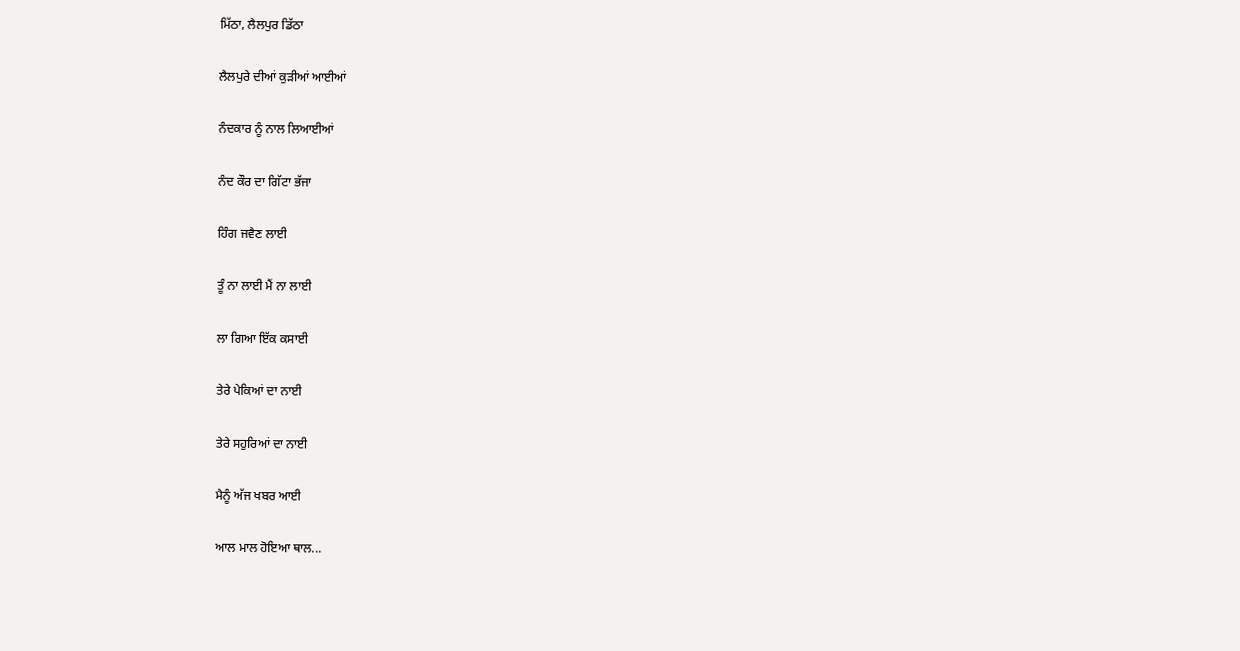ਮਿੱਠਾ, ਲੈਲਪੁਰ ਡਿੱਠਾ

ਲੈਲਪੁਰੇ ਦੀਆਂ ਕੁੜੀਆਂ ਆਈਆਂ

ਨੰਦਕਾਰ ਨੂੰ ਨਾਲ ਲਿਆਈਆਂ

ਨੰਦ ਕੌਰ ਦਾ ਗਿੱਟਾ ਭੱਜਾ

ਹਿੰਗ ਜਵੈਣ ਲਾਈ

ਤੂੰ ਨਾ ਲਾਈ ਮੈਂ ਨਾ ਲਾਈ

ਲਾ ਗਿਆ ਇੱਕ ਕਸਾਈ

ਤੇਰੇ ਪੇਕਿਆਂ ਦਾ ਨਾਈ

ਤੇਰੇ ਸਹੁਰਿਆਂ ਦਾ ਨਾਈ

ਮੈਨੂੰ ਅੱਜ ਖਬਰ ਆਈ

ਆਲ ਮਾਲ ਹੋਇਆ ਥਾਲ...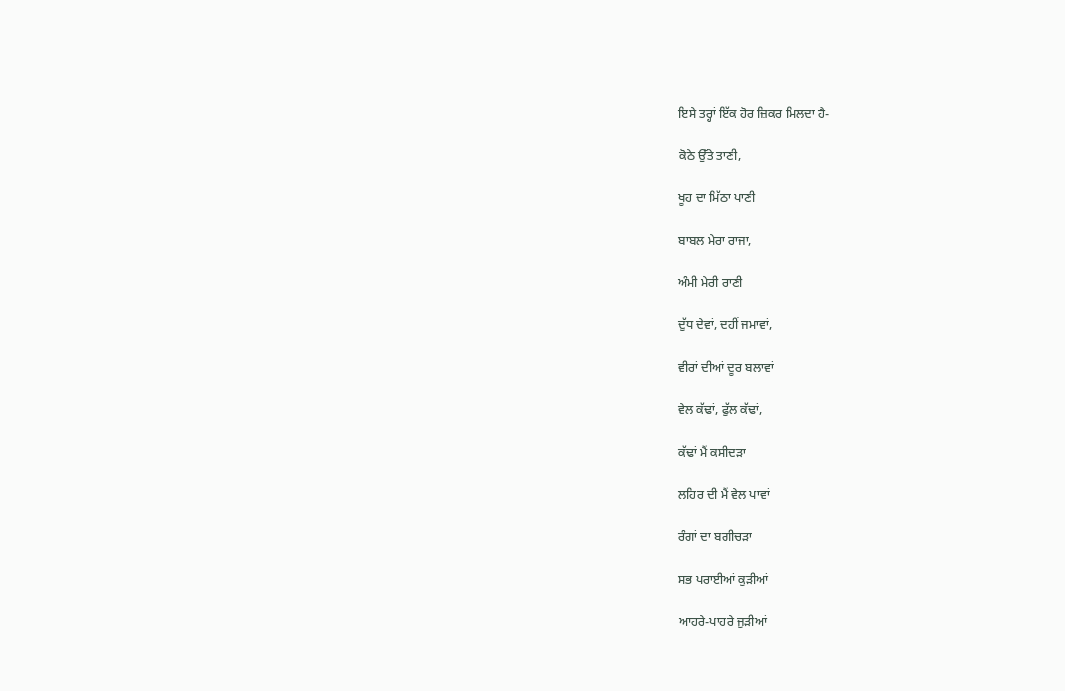ਇਸੇ ਤਰ੍ਹਾਂ ਇੱਕ ਹੋਰ ਜ਼ਿਕਰ ਮਿਲਦਾ ਹੈ-

ਕੋਠੇ ਉੱਤੇ ਤਾਣੀ,

ਖੂਹ ਦਾ ਮਿੱਠਾ ਪਾਣੀ

ਬਾਬਲ ਮੇਰਾ ਰਾਜਾ,

ਅੰਮੀ ਮੇਰੀ ਰਾਣੀ

ਦੁੱਧ ਦੇਵਾਂ, ਦਹੀਂ ਜਮਾਵਾਂ,

ਵੀਰਾਂ ਦੀਆਂ ਦੂਰ ਬਲਾਵਾਂ

ਵੇਲ ਕੱਢਾਂ, ਫੁੱਲ ਕੱਢਾਂ,

ਕੱਢਾਂ ਮੈਂ ਕਸੀਦੜਾ

ਲਹਿਰ ਦੀ ਮੈਂ ਵੇਲ ਪਾਵਾਂ

ਰੰਗਾਂ ਦਾ ਬਗੀਚੜਾ

ਸਭ ਪਰਾਈਆਂ ਕੁੜੀਆਂ

ਆਹਰੇ-ਪਾਹਰੇ ਜੁੜੀਆਂ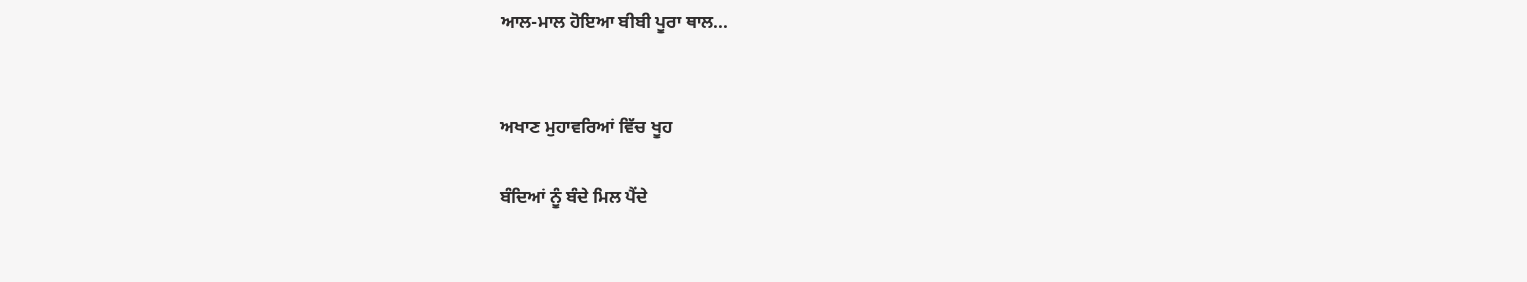ਆਲ-ਮਾਲ ਹੋਇਆ ਬੀਬੀ ਪੂਰਾ ਥਾਲ...


ਅਖਾਣ ਮੁਹਾਵਰਿਆਂ ਵਿੱਚ ਖੂਹ

ਬੰਦਿਆਂ ਨੂੰ ਬੰਦੇ ਮਿਲ ਪੈਂਦੇ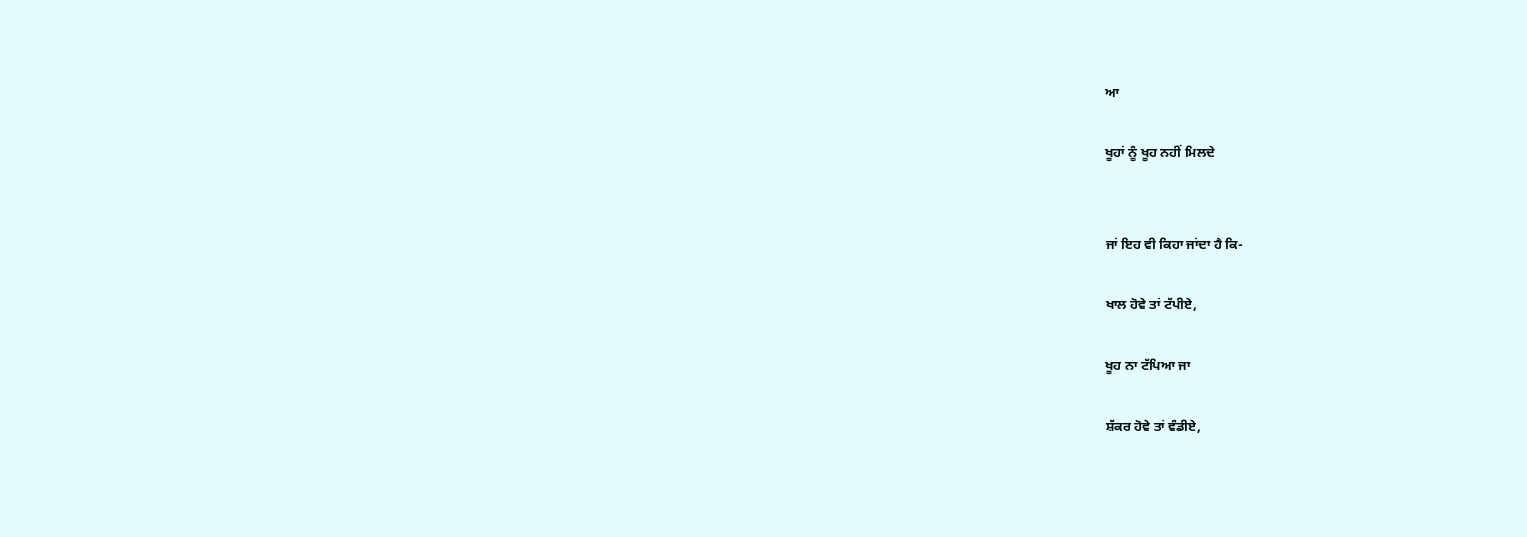ਆ

ਖੂਹਾਂ ਨੂੰ ਖੂਹ ਨਹੀਂ ਮਿਲਦੇ


ਜਾਂ ਇਹ ਵੀ ਕਿਹਾ ਜਾਂਦਾ ਹੈ ਕਿ-

ਖਾਲ ਹੋਵੇ ਤਾਂ ਟੱਪੀਏ,

ਖੂਹ ਨਾ ਟੱਪਿਆ ਜਾ

ਸ਼ੱਕਰ ਹੋਵੇ ਤਾਂ ਵੰਡੀਏ,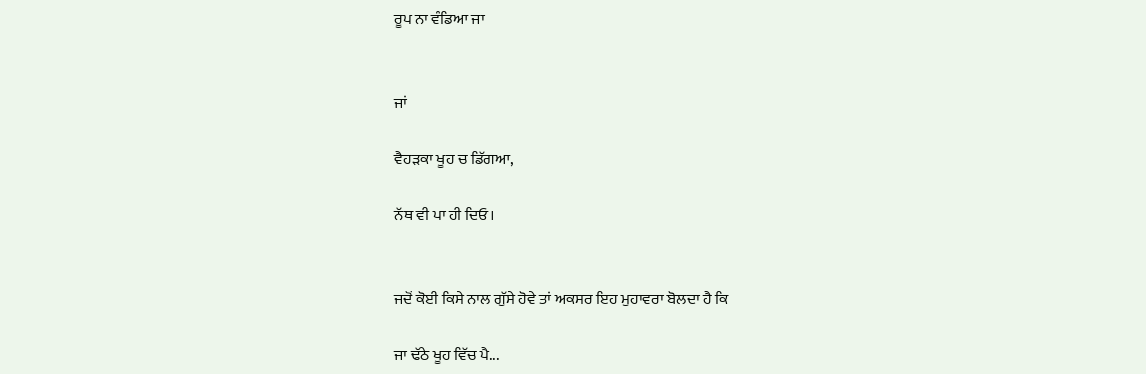ਰੂਪ ਨਾ ਵੰਡਿਆ ਜਾ


ਜਾਂ

ਵੈਹੜਕਾ ਖੂਹ ਚ ਡਿੱਗਆ,

ਨੱਥ ਵੀ ਪਾ ਹੀ ਦਿਓ।


ਜਦੋਂ ਕੋਈ ਕਿਸੇ ਨਾਲ ਗੁੱਸੇ ਹੋਵੇ ਤਾਂ ਅਕਸਰ ਇਹ ਮੁਹਾਵਰਾ ਬੋਲਦਾ ਹੈ ਕਿ

ਜਾ ਢੱਠੇ ਖੂਹ ਵਿੱਚ ਪੈ...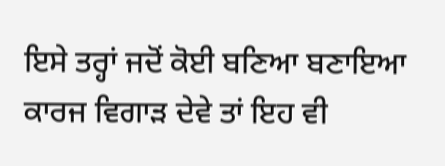ਇਸੇ ਤਰ੍ਹਾਂ ਜਦੋਂ ਕੋਈ ਬਣਿਆ ਬਣਾਇਆ ਕਾਰਜ ਵਿਗਾੜ ਦੇਵੇ ਤਾਂ ਇਹ ਵੀ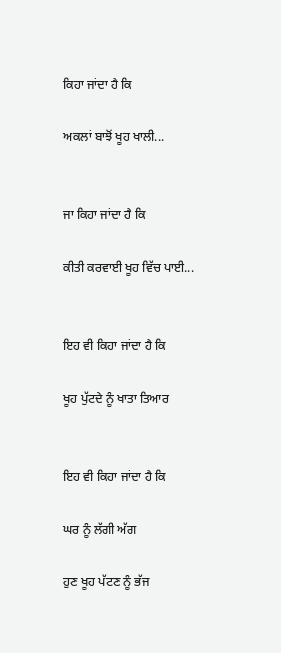ਕਿਹਾ ਜਾਂਦਾ ਹੈ ਕਿ

ਅਕਲਾਂ ਬਾਝੋਂ ਖੂਹ ਖਾਲੀ...


ਜਾ ਕਿਹਾ ਜਾਂਦਾ ਹੈ ਕਿ

ਕੀਤੀ ਕਰਵਾਈ ਖੂਹ ਵਿੱਚ ਪਾਈ...


ਇਹ ਵੀ ਕਿਹਾ ਜਾਂਦਾ ਹੈ ਕਿ

ਖੂਹ ਪੁੱਟਦੇ ਨੂੰ ਖਾਤਾ ਤਿਆਰ


ਇਹ ਵੀ ਕਿਹਾ ਜਾਂਦਾ ਹੈ ਕਿ

ਘਰ ਨੂੰ ਲੱਗੀ ਅੱਗ

ਹੁਣ ਖੂਹ ਪੱਟਣ ਨੂੰ ਭੱਜ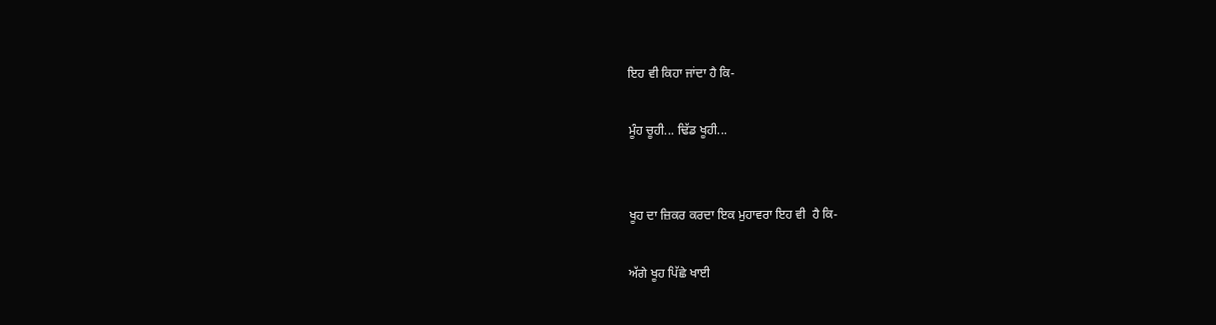ਇਹ ਵੀ ਕਿਹਾ ਜਾਂਦਾ ਹੈ ਕਿ-

ਮੂੰਹ ਚੂਹੀ... ਢਿੱਡ ਖੂਹੀ...


ਖੂਹ ਦਾ ਜ਼ਿਕਰ ਕਰਦਾ ਇਕ ਮੁਹਾਵਰਾ ਇਹ ਵੀ  ਹੈ ਕਿ-

ਅੱਗੇ ਖੂਹ ਪਿੱਛੇ ਖਾਈ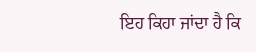ਇਹ ਕਿਹਾ ਜਾਂਦਾ ਹੈ ਕਿ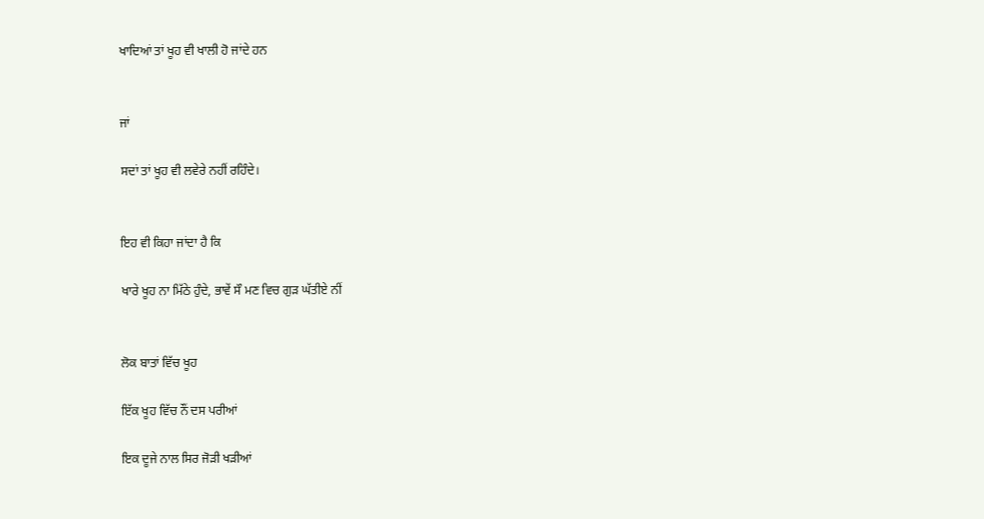ਖਾਦਿਆਂ ਤਾਂ ਖੂਹ ਵੀ ਖਾਲੀ ਹੋ ਜਾਂਦੇ ਹਨ


ਜਾਂ

ਸਦਾਂ ਤਾਂ ਖੂਹ ਵੀ ਲਵੇਰੇ ਨਹੀਂ ਰਹਿੰਦੇ।


ਇਹ ਵੀ ਕਿਹਾ ਜਾਂਦਾ ਹੈ ਕਿ

ਖਾਰੇ ਖੂਹ ਨਾ ਮਿੱਠੇ ਹੁੰਦੇ, ਭਾਵੇਂ ਸੌ ਮਣ ਵਿਚ ਗੁੜ ਘੱਤੀਏ ਨੀਂ


ਲੋਕ ਬਾਤਾਂ ਵਿੱਚ ਖੂਹ

ਇੱਕ ਖੂਹ ਵਿੱਚ ਨੌਂ ਦਸ ਪਰੀਆਂ

ਇਕ ਦੂਜੇ ਨਾਲ ਸਿਰ ਜੋੜੀ ਖੜੀਆਂ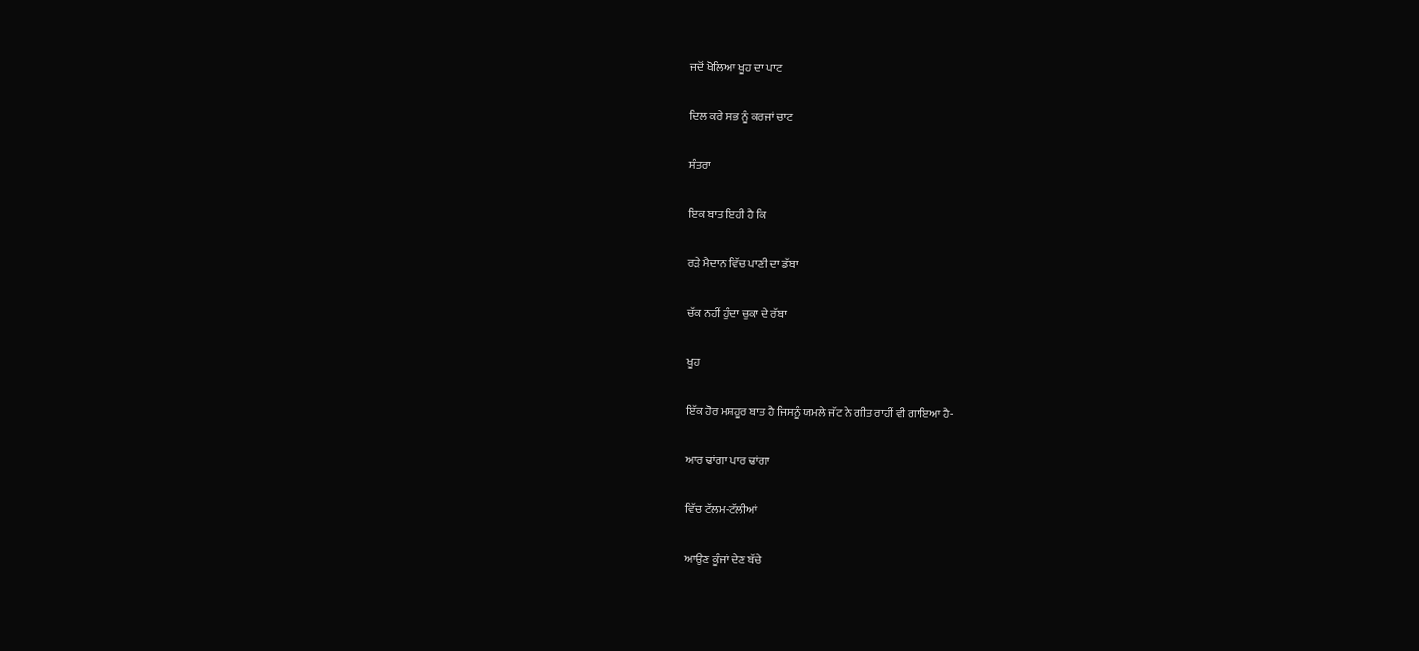ਜਦੋਂ ਖੋਲਿਆ ਖੂਹ ਦਾ ਪਾਟ

ਦਿਲ ਕਰੇ ਸਭ ਨੂੰ ਕਰਜਾਂ ਚਾਟ

ਸੰਤਰਾ

ਇਕ ਬਾਤ ਇਹੀ ਹੈ ਕਿ

ਰੜੇ ਮੈਦਾਨ ਵਿੱਚ ਪਾਣੀ ਦਾ ਡੱਬਾ

ਚੱਕ ਨਹੀਂ ਹੁੰਦਾ ਚੁਕਾ ਦੇ ਰੱਬਾ

ਖੂਹ

ਇੱਕ ਹੋਰ ਮਸ਼ਹੂਰ ਬਾਤ ਹੈ ਜਿਸਨੂੰ ਯਮਲੇ ਜੱਟ ਨੇ ਗੀਤ ਰਾਹੀਂ ਵੀ ਗਾਇਆ ਹੈ-

ਆਰ ਢਾਂਗਾ ਪਾਰ ਢਾਂਗਾ

ਵਿੱਚ ਟੱਲਮ-ਟੱਲੀਆਂ

ਆਉਣ ਕੂੰਜਾਂ ਦੇਣ ਬੱਚੇ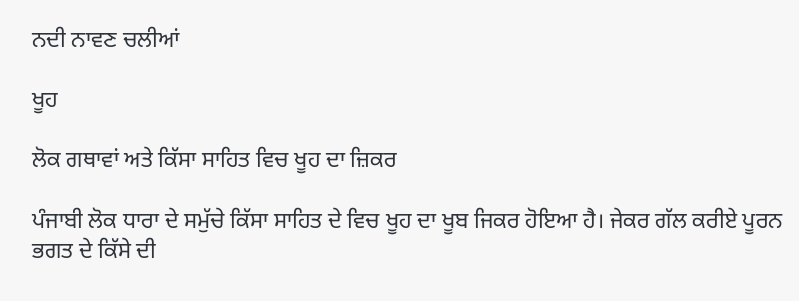ਨਦੀ ਨਾਵਣ ਚਲੀਆਂ

ਖੂਹ

ਲੋਕ ਗਥਾਵਾਂ ਅਤੇ ਕਿੱਸਾ ਸਾਹਿਤ ਵਿਚ ਖੂਹ ਦਾ ਜ਼ਿਕਰ

ਪੰਜਾਬੀ ਲੋਕ ਧਾਰਾ ਦੇ ਸਮੁੱਚੇ ਕਿੱਸਾ ਸਾਹਿਤ ਦੇ ਵਿਚ ਖੂਹ ਦਾ ਖੂਬ ਜਿਕਰ ਹੋਇਆ ਹੈ। ਜੇਕਰ ਗੱਲ ਕਰੀਏ ਪੂਰਨ ਭਗਤ ਦੇ ਕਿੱਸੇ ਦੀ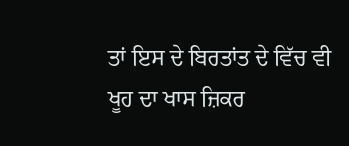ਤਾਂ ਇਸ ਦੇ ਬਿਰਤਾਂਤ ਦੇ ਵਿੱਚ ਵੀ ਖੂਹ ਦਾ ਖਾਸ ਜ਼ਿਕਰ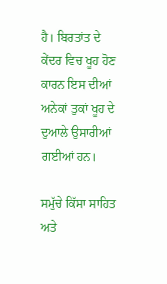ਹੈ। ਬਿਰਤਾਂਤ ਦੇ ਕੇਂਦਰ ਵਿਚ ਖੂਹ ਹੋਣ ਕਾਰਨ ਇਸ ਦੀਆਂ ਅਨੇਕਾਂ ਤੁਕਾਂ ਖੂਹ ਦੇ ਦੁਆਲੇ ਉਸਾਰੀਆਂ ਗਈਆਂ ਹਨ।

ਸਮੁੱਚੇ ਕਿੱਸਾ ਸਾਹਿਤ ਅਤੇ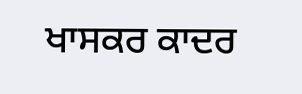ਖਾਸਕਰ ਕਾਦਰ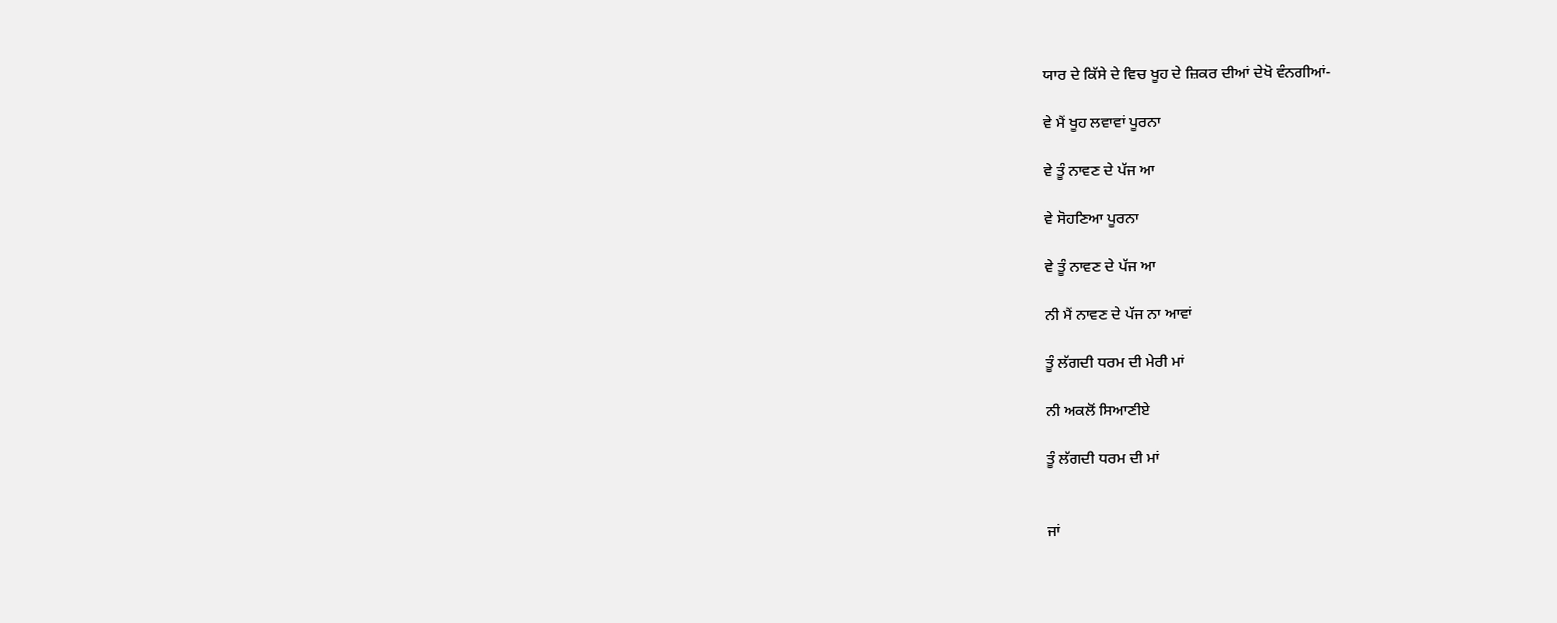ਯਾਰ ਦੇ ਕਿੱਸੇ ਦੇ ਵਿਚ ਖੂਹ ਦੇ ਜ਼ਿਕਰ ਦੀਆਂ ਦੇਖੋ ਵੰਨਗੀਆਂ-

ਵੇ ਮੈਂ ਖੂਹ ਲਵਾਵਾਂ ਪੂਰਨਾ

ਵੇ ਤੂੰ ਨਾਵਣ ਦੇ ਪੱਜ ਆ

ਵੇ ਸੋਹਣਿਆ ਪੂਰਨਾ

ਵੇ ਤੂੰ ਨਾਵਣ ਦੇ ਪੱਜ ਆ

ਨੀ ਮੈਂ ਨਾਵਣ ਦੇ ਪੱਜ ਨਾ ਆਵਾਂ

ਤੂੰ ਲੱਗਦੀ ਧਰਮ ਦੀ ਮੇਰੀ ਮਾਂ

ਨੀ ਅਕਲੋਂ ਸਿਆਣੀਏ

ਤੂੰ ਲੱਗਦੀ ਧਰਮ ਦੀ ਮਾਂ


ਜਾਂ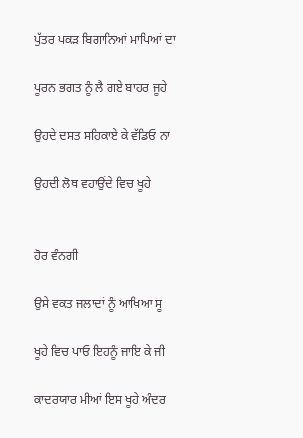ਪੁੱਤਰ ਪਕੜ ਬਿਗਾਨਿਆਂ ਮਾਪਿਆਂ ਦਾ

ਪੂਰਨ ਭਗਤ ਨੂੰ ਲੈ ਗਏ ਬਾਹਰ ਜੂਹੇ

ਉਹਦੇ ਦਸਤ ਸਹਿਕਾਏ ਕੇ ਵੱਡਿਓ ਨਾ

ਉਹਦੀ ਲੋਥ ਵਹਾਉਂਦੇ ਵਿਚ ਖੂਹੇ


ਹੋਰ ਵੰਨਗੀ

ਉਸੇ ਵਕਤ ਜਲਾਦਾਂ ਨੂੰ ਆਖਿਆ ਸੂ

ਖੂਹੇ ਵਿਚ ਪਾਓ ਇਹਨੂੰ ਜਾਇ ਕੇ ਜੀ

ਕਾਦਰਯਾਰ ਮੀਆਂ ਇਸ ਖੂਹੇ ਅੰਦਰ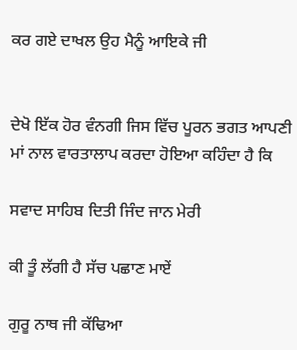ਕਰ ਗਏ ਦਾਖਲ ਉਹ ਮੈਨੂੰ ਆਇਕੇ ਜੀ


ਦੇਖੋ ਇੱਕ ਹੋਰ ਵੰਨਗੀ ਜਿਸ ਵਿੱਚ ਪੂਰਨ ਭਗਤ ਆਪਣੀ ਮਾਂ ਨਾਲ ਵਾਰਤਾਲਾਪ ਕਰਦਾ ਹੋਇਆ ਕਹਿੰਦਾ ਹੈ ਕਿ

ਸਵਾਦ ਸਾਹਿਬ ਦਿਤੀ ਜਿੰਦ ਜਾਨ ਮੇਰੀ

ਕੀ ਤੂੰ ਲੱਗੀ ਹੈ ਸੱਚ ਪਛਾਣ ਮਾਏਂ

ਗੁਰੂ ਨਾਥ ਜੀ ਕੱਢਿਆ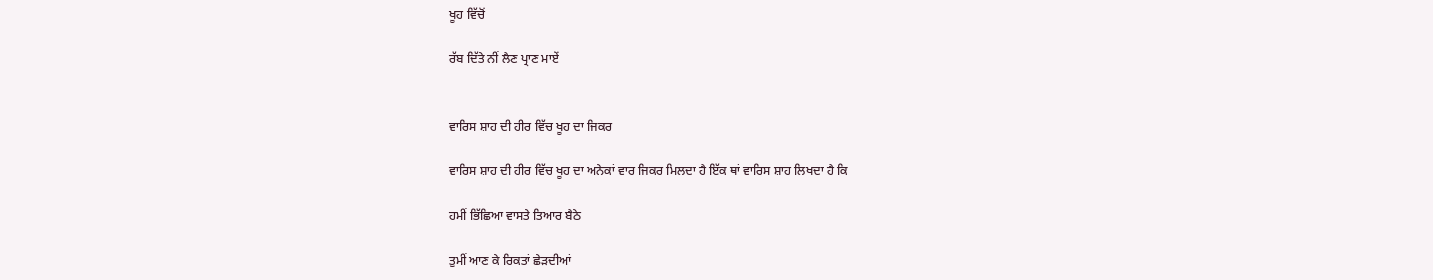ਖੂਹ ਵਿੱਚੋਂ

ਰੱਬ ਦਿੱਤੇ ਨੀਂ ਲੈਣ ਪ੍ਰਾਣ ਮਾਏਂ


ਵਾਰਿਸ ਸ਼ਾਹ ਦੀ ਹੀਰ ਵਿੱਚ ਖੂਹ ਦਾ ਜਿਕਰ

ਵਾਰਿਸ ਸ਼ਾਹ ਦੀ ਹੀਰ ਵਿੱਚ ਖੂਹ ਦਾ ਅਨੇਕਾਂ ਵਾਰ ਜਿਕਰ ਮਿਲਦਾ ਹੈ ਇੱਕ ਥਾਂ ਵਾਰਿਸ ਸ਼ਾਹ ਲਿਖਦਾ ਹੈ ਕਿ

ਹਮੀਂ ਭਿੱਛਿਆ ਵਾਸਤੇ ਤਿਆਰ ਬੈਠੇ

ਤੁਮੀਂ ਆਣ ਕੇ ਰਿਕਤਾਂ ਛੇੜਦੀਆਂ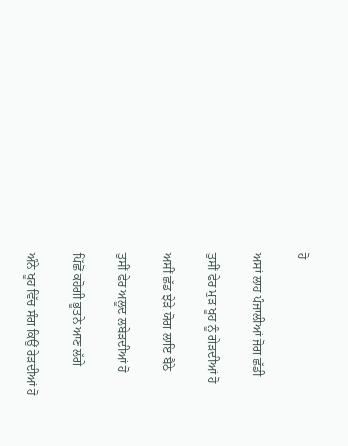ਹੋ

ਅਸਾਂ ਲਾਹ ਪੰਜਾਲੀਆਂ ਜੋਗ ਛੱਡੀ

ਤੁਸੀਂ ਫੇਰ ਮੁੜ ਖੂਹ ਨੂੰ ਗੇੜਦੀਆਂ ਹੋ

ਅਸੀਂ ਛੱਡ ਝੇੜੇ ਯੋਗ ਲਾਇ ਬੈਠੇ

ਤੁਸੀਂ ਫੇਰ ਅਲੂਦ ਲਬੇੜਦੀਆਂ ਹੋ

ਪਿੱਛੋਂ ਕਹੋਗੀ ਭੂਤਨੇ ਆਣ ਲੱਗੇ

ਅੰਨੇ ਖੂਹ ਵਿੱਚ ਸੰਗ ਕਿਉਂ ਰੇੜਦੀਆਂ ਹੋ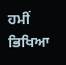ਹਮੀਂ ਭਿਖਿਆ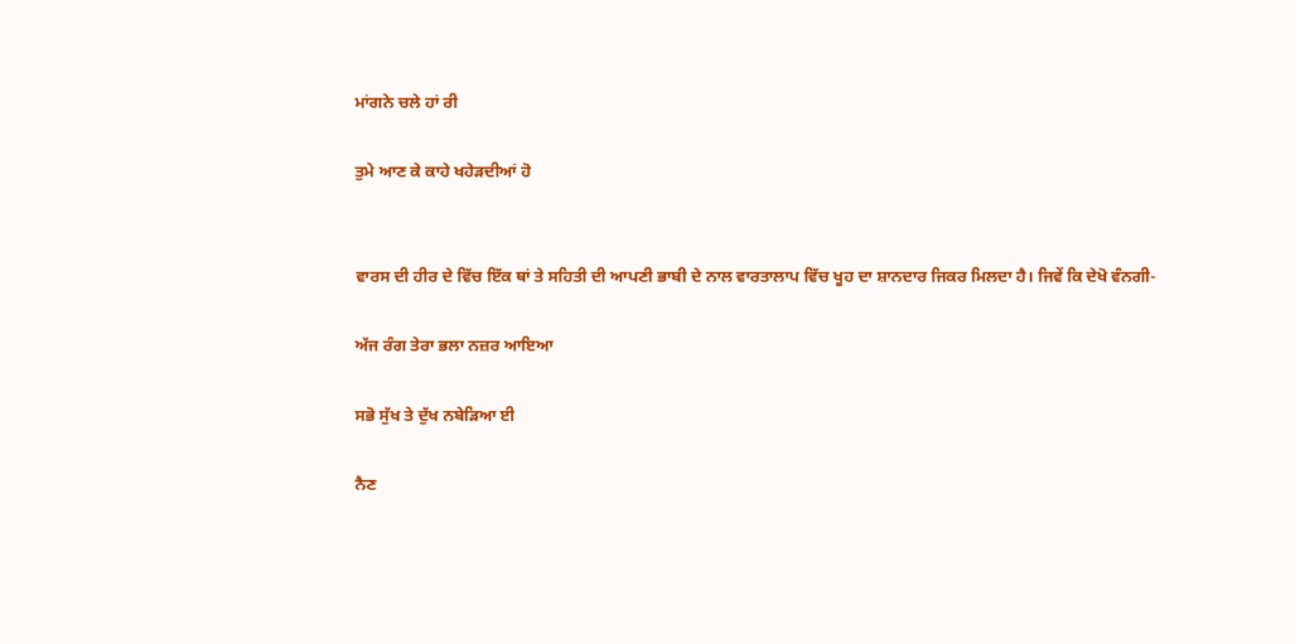ਮਾਂਗਨੇ ਚਲੇ ਹਾਂ ਰੀ

ਤੁਮੇ ਆਣ ਕੇ ਕਾਹੇ ਖਹੇੜਦੀਆਂ ਹੋ


ਵਾਰਸ ਦੀ ਹੀਰ ਦੇ ਵਿੱਚ ਇੱਕ ਥਾਂ ਤੇ ਸਹਿਤੀ ਦੀ ਆਪਣੀ ਭਾਬੀ ਦੇ ਨਾਲ ਵਾਰਤਾਲਾਪ ਵਿੱਚ ਖੂਹ ਦਾ ਸ਼ਾਨਦਾਰ ਜਿਕਰ ਮਿਲਦਾ ਹੈ। ਜਿਵੇਂ ਕਿ ਦੇਖੋ ਵੰਨਗੀ-

ਅੱਜ ਰੰਗ ਤੇਰਾ ਭਲਾ ਨਜ਼ਰ ਆਇਆ

ਸਭੋ ਸੁੱਖ ਤੇ ਦੁੱਖ ਨਬੇੜਿਆ ਈ

ਨੈਣ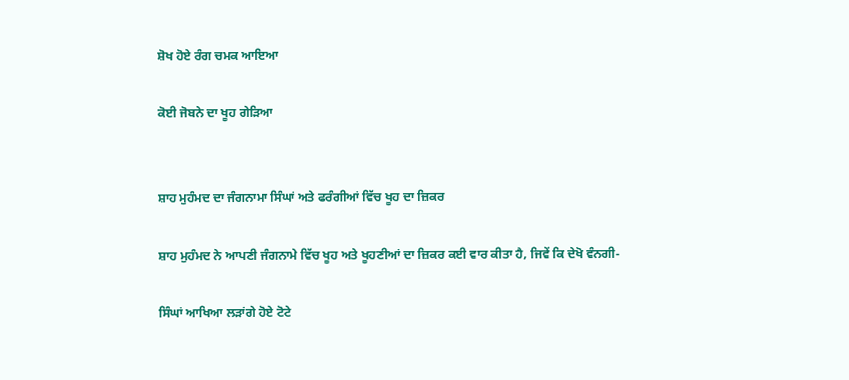ਸ਼ੋਖ ਹੋਏ ਰੰਗ ਚਮਕ ਆਇਆ

ਕੋਈ ਜੋਬਨੇ ਦਾ ਖੂਹ ਗੇੜਿਆ


ਸ਼ਾਹ ਮੁਹੰਮਦ ਦਾ ਜੰਗਨਾਮਾ ਸਿੰਘਾਂ ਅਤੇ ਫਰੰਗੀਆਂ ਵਿੱਚ ਖੂਹ ਦਾ ਜ਼ਿਕਰ

ਸ਼ਾਹ ਮੁਹੰਮਦ ਨੇ ਆਪਣੀ ਜੰਗਨਾਮੇ ਵਿੱਚ ਖੂਹ ਅਤੇ ਖੂਹਣੀਆਂ ਦਾ ਜ਼ਿਕਰ ਕਈ ਵਾਰ ਕੀਤਾ ਹੈ, ਜਿਵੇਂ ਕਿ ਦੇਖੋ ਵੰਨਗੀ-

ਸਿੰਘਾਂ ਆਖਿਆ ਲੜਾਂਗੇ ਹੋਏ ਟੋਟੇ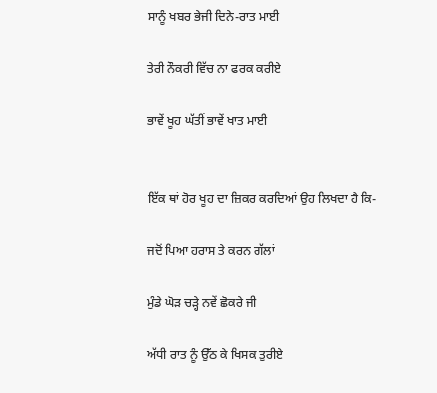ਸਾਨੂੰ ਖਬਰ ਭੇਜੀ ਦਿਨੇ-ਰਾਤ ਮਾਈ

ਤੇਰੀ ਨੌਕਰੀ ਵਿੱਚ ਨਾ ਫਰਕ ਕਰੀਏ

ਭਾਵੇਂ ਖੂਹ ਘੱਤੀਂ ਭਾਵੇਂ ਖਾਤ ਮਾਈ


ਇੱਕ ਥਾਂ ਹੋਰ ਖੂਹ ਦਾ ਜ਼ਿਕਰ ਕਰਦਿਆਂ ਉਹ ਲਿਖਦਾ ਹੈ ਕਿ-

ਜਦੋਂ ਪਿਆ ਹਰਾਸ ਤੇ ਕਰਨ ਗੱਲਾਂ

ਮੁੰਡੇ ਘੋੜ ਚੜ੍ਹੇ ਨਵੇਂ ਛੋਕਰੇ ਜੀ

ਅੱਧੀ ਰਾਤ ਨੂੰ ਉੱਠ ਕੇ ਖਿਸਕ ਤੁਰੀਏ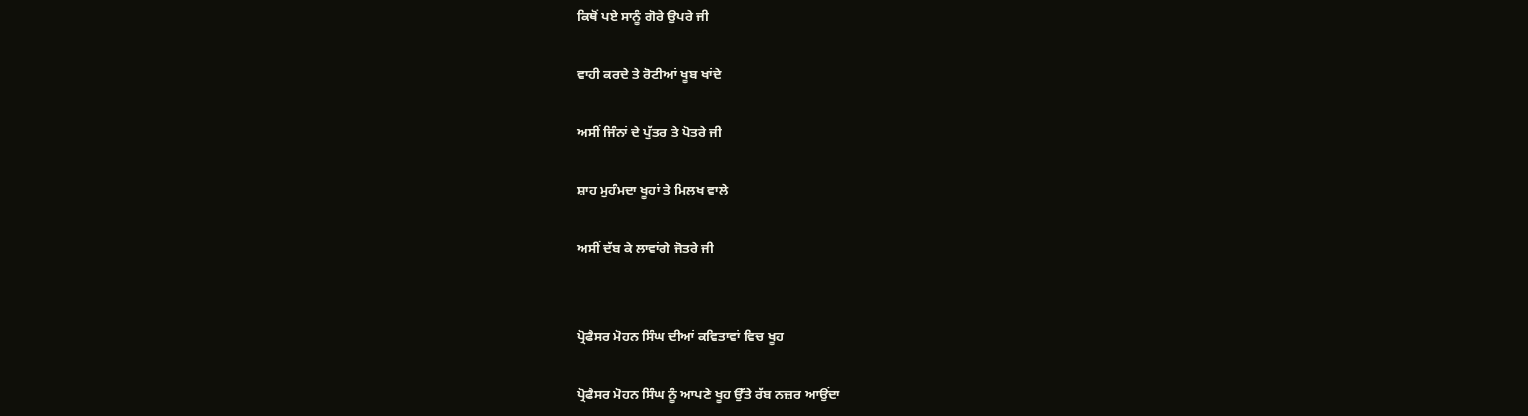ਕਿਥੋਂ ਪਏ ਸਾਨੂੰ ਗੋਰੇ ਉਪਰੇ ਜੀ

ਵਾਹੀ ਕਰਦੇ ਤੇ ਰੋਟੀਆਂ ਖੂਬ ਖਾਂਦੇ

ਅਸੀਂ ਜਿੰਨਾਂ ਦੇ ਪੁੱਤਰ ਤੇ ਪੋਤਰੇ ਜੀ

ਸ਼ਾਹ ਮੁਹੰਮਦਾ ਖੂਹਾਂ ਤੇ ਮਿਲਖ ਵਾਲੇ

ਅਸੀਂ ਦੱਬ ਕੇ ਲਾਵਾਂਗੇ ਜੋਤਰੇ ਜੀ


ਪ੍ਰੋਫੈਸਰ ਮੋਹਨ ਸਿੰਘ ਦੀਆਂ ਕਵਿਤਾਵਾਂ ਵਿਚ ਖੂਹ

ਪ੍ਰੋਫੈਸਰ ਮੋਹਨ ਸਿੰਘ ਨੂੰ ਆਪਣੇ ਖੂਹ ਉੱਤੇ ਰੱਬ ਨਜ਼ਰ ਆਉਂਦਾ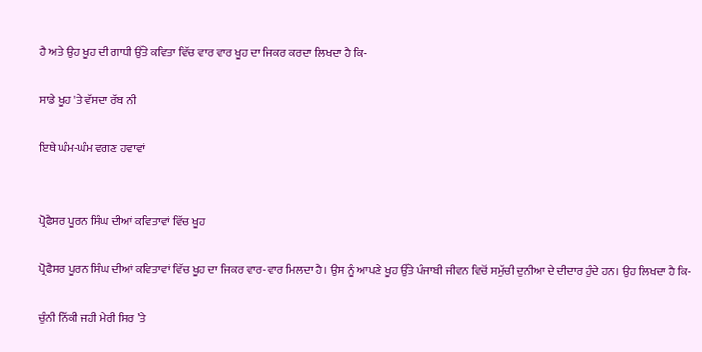ਹੈ ਅਤੇ ਉਹ ਖੂਹ ਦੀ ਗਾਧੀ ਉੱਤੇ ਕਵਿਤਾ ਵਿੱਚ ਵਾਰ ਵਾਰ ਖੂਹ ਦਾ ਜਿਕਰ ਕਰਦਾ ਲਿਖਦਾ ਹੈ ਕਿ-

ਸਾਡੇ ਖੂਹ 'ਤੇ ਵੱਸਦਾ ਰੱਬ ਨੀ

ਇਥੇ ਘੰਮ-ਘੰਮ ਵਗਣ ਹਵਾਵਾਂ


ਪ੍ਰੋਫੈਸਰ ਪੂਰਨ ਸਿੰਘ ਦੀਆਂ ਕਵਿਤਾਵਾਂ ਵਿੱਚ ਖੂਹ

ਪ੍ਰੋਫੈਸਰ ਪੂਰਨ ਸਿੰਘ ਦੀਆਂ ਕਵਿਤਾਵਾਂ ਵਿੱਚ ਖੂਹ ਦਾ ਜਿਕਰ ਵਾਰ-ਵਾਰ ਮਿਲਦਾ ਹੈ। ਉਸ ਨੂੰ ਆਪਣੇ ਖੂਹ ਉੱਤੇ ਪੰਜਾਬੀ ਜੀਵਨ ਵਿਚੋਂ ਸਮੁੱਚੀ ਦੁਨੀਆ ਦੇ ਦੀਦਾਰ ਹੁੰਦੇ ਹਨ। ਉਹ ਲਿਖਦਾ ਹੈ ਕਿ-

ਚੁੰਨੀ ਨਿੱਕੀ ਜਹੀ ਮੇਰੀ ਸਿਰ ’ਤੇ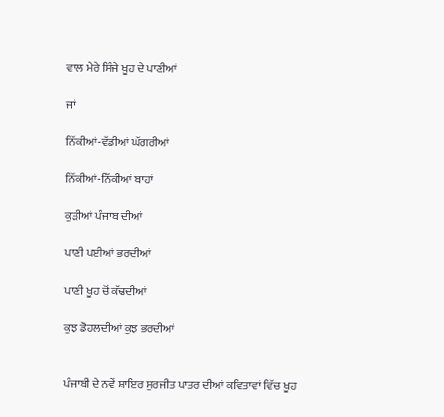ਵਾਲ ਮੇਰੇ ਸਿੰਜੇ ਖੂਹ ਦੇ ਪਾਣੀਆਂ

ਜਾਂ

ਨਿੱਕੀਆਂ-ਵੱਡੀਆਂ ਘੱਗਰੀਆਂ

ਨਿੱਕੀਆਂ-ਨਿੱਕੀਆਂ ਬਾਹਾਂ

ਕੁੜੀਆਂ ਪੰਜਾਬ ਦੀਆਂ

ਪਾਣੀ ਪਈਆਂ ਭਰਦੀਆਂ

ਪਾਣੀ ਖੂਹ ਚੋਂ ਕੱਢਦੀਆਂ

ਕੁਝ ਡੋਹਲਦੀਆਂ ਕੁਝ ਭਰਦੀਆਂ


ਪੰਜਾਬੀ ਦੇ ਨਵੇਂ ਸ਼ਾਇਰ ਸੁਰਜੀਤ ਪਾਤਰ ਦੀਆਂ ਕਵਿਤਾਵਾਂ ਵਿੱਚ ਖੂਹ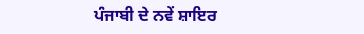ਪੰਜਾਬੀ ਦੇ ਨਵੇਂ ਸ਼ਾਇਰ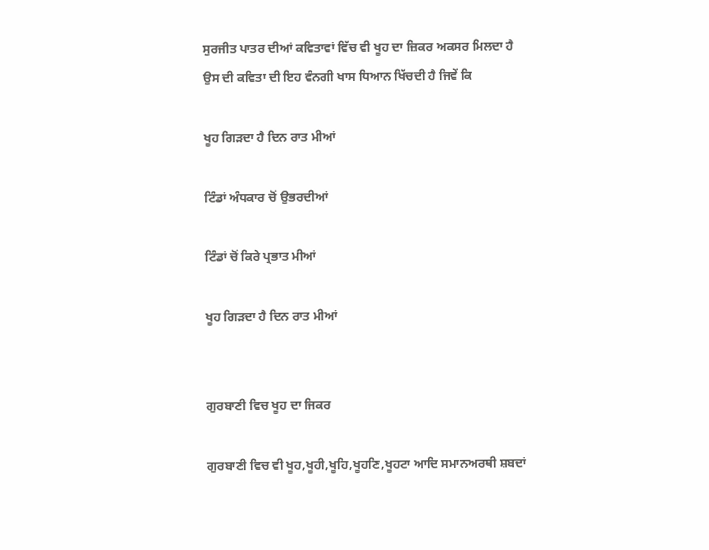ਸੁਰਜੀਤ ਪਾਤਰ ਦੀਆਂ ਕਵਿਤਾਵਾਂ ਵਿੱਚ ਵੀ ਖੂਹ ਦਾ ਜ਼ਿਕਰ ਅਕਸਰ ਮਿਲਦਾ ਹੈ ਉਸ ਦੀ ਕਵਿਤਾ ਦੀ ਇਹ ਵੰਨਗੀ ਖਾਸ ਧਿਆਨ ਖਿੱਚਦੀ ਹੈ ਜਿਵੇਂ ਕਿ

ਖੂਹ ਗਿੜਦਾ ਹੈ ਦਿਨ ਰਾਤ ਮੀਆਂ

ਟਿੰਡਾਂ ਅੰਧਕਾਰ ਚੋਂ ਉਭਰਦੀਆਂ

ਟਿੰਡਾਂ ਚੋਂ ਕਿਰੇ ਪ੍ਰਭਾਤ ਮੀਆਂ

ਖੂਹ ਗਿੜਦਾ ਹੈ ਦਿਨ ਰਾਤ ਮੀਆਂ


ਗੁਰਬਾਣੀ ਵਿਚ ਖੂਹ ਦਾ ਜਿਕਰ

ਗੁਰਬਾਣੀ ਵਿਚ ਵੀ ਖੂਹ,ਖੂਹੀ,ਖੂਹਿ,ਖੂਹਣਿ,ਖੂਹਟਾ ਆਦਿ ਸਮਾਨਅਰਥੀ ਸ਼ਬਦਾਂ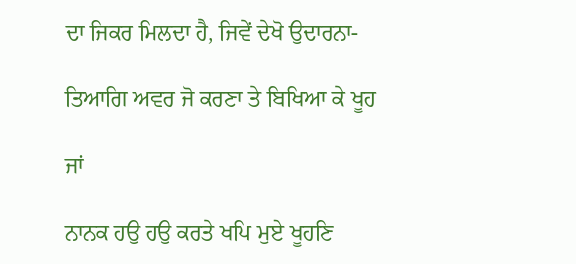ਦਾ ਜਿਕਰ ਮਿਲਦਾ ਹੈ, ਜਿਵੇਂ ਦੇਖੋ ਉਦਾਰਨਾ-

ਤਿਆਗਿ ਅਵਰ ਜੋ ਕਰਣਾ ਤੇ ਬਿਖਿਆ ਕੇ ਖੂਹ

ਜਾਂ

ਨਾਨਕ ਹਉ ਹਉ ਕਰਤੇ ਖਪਿ ਮੁਏ ਖੂਹਣਿ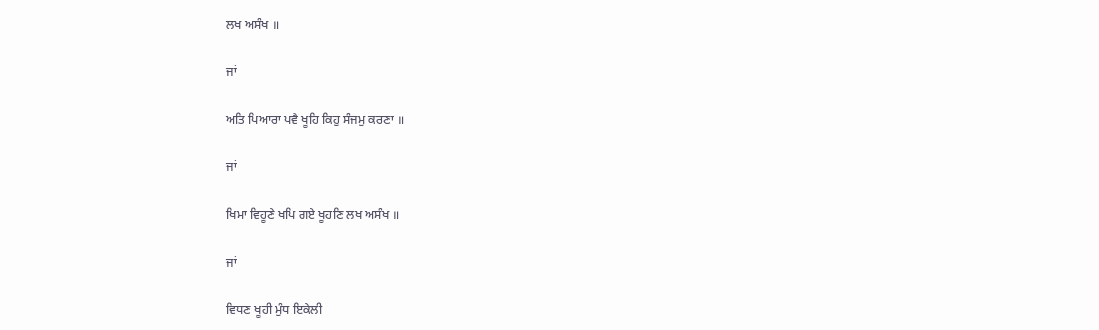ਲਖ ਅਸੰਖ ॥

ਜਾਂ

ਅਤਿ ਪਿਆਰਾ ਪਵੈ ਖੂਹਿ ਕਿਹੁ ਸੰਜਮੁ ਕਰਣਾ ॥

ਜਾਂ

ਖਿਮਾ ਵਿਹੂਣੇ ਖਪਿ ਗਏ ਖੂਹਣਿ ਲਖ ਅਸੰਖ ॥

ਜਾਂ

ਵਿਧਣ ਖੂਹੀ ਮੁੰਧ ਇਕੇਲੀ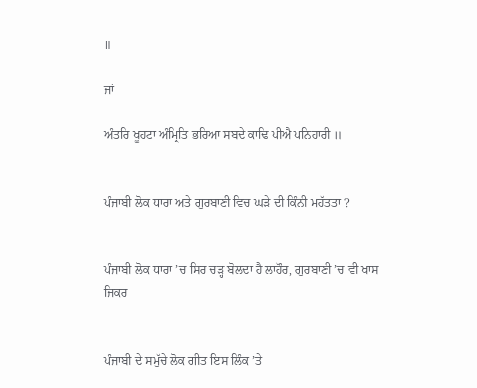॥

ਜਾਂ

ਅੰਤਰਿ ਖੂਹਟਾ ਅੰਮ੍ਰਿਤਿ ਭਰਿਆ ਸਬਦੇ ਕਾਢਿ ਪੀਐ ਪਨਿਹਾਰੀ ॥


ਪੰਜਾਬੀ ਲੋਕ ਧਾਰਾ ਅਤੇ ਗੁਰਬਾਣੀ ਵਿਚ ਘੜੇ ਦੀ ਕਿੰਨੀ ਮਹੱਤਤਾ ?


ਪੰਜਾਬੀ ਲੋਕ ਧਾਰਾ ’ਚ ਸਿਰ ਚੜ੍ਹ ਬੋਲਦਾ ਹੈ ਲਾਹੌਰ, ਗੁਰਬਾਣੀ ’ਚ ਵੀ ਖਾਸ ਜਿਕਰ


ਪੰਜਾਬੀ ਦੇ ਸਮੁੱਚੇ ਲੋਕ ਗੀਤ ਇਸ ਲਿੰਕ ’ਤੇ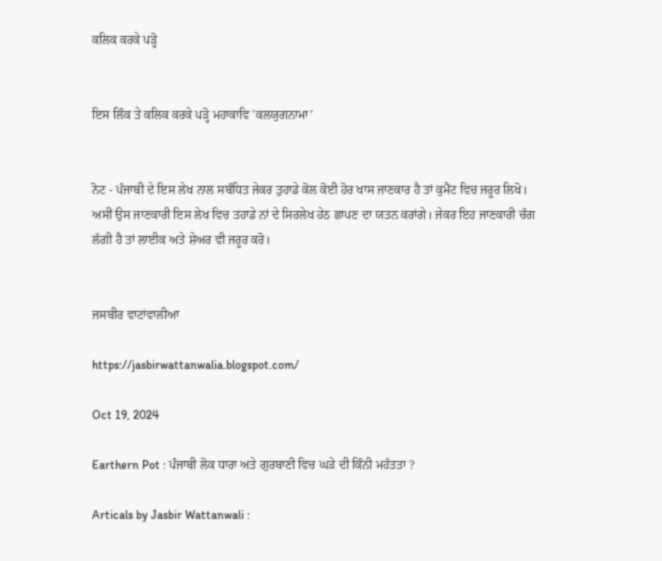ਕਲਿਕ ਕਰਕੇ ਪੜ੍ਹੋ


ਇਸ ਲਿੰਕ ਤੇ ਕਲਿਕ ਕਰਕੇ ਪੜ੍ਹੋ ਮਹਾਕਾਵਿ ’ਕਲਯੁਗਨਾਮਾ’


ਨੋਟ - ਪੰਜਾਬੀ ਦੇ ਇਸ ਲੇਖ ਨਾਲ ਸਬੰਧਿਤ ਜੇਕਰ ਤੁਹਾਡੇ ਕੋਲ ਕੋਈ ਹੋਰ ਖਾਸ ਜਾਣਕਾਰ ਹੈ ਤਾਂ ਕੁਮੈਂਟ ਵਿਚ ਜਰੂਰ ਲਿਖੋ। ਅਸੀਂ ਉਸ ਜਾਣਕਾਰੀ ਇਸ ਲੇਖ ਵਿਚ ਤਹਾਡੇ ਨਾਂ ਦੇ ਸਿਰਲੇਖ ਹੇਠ ਛਾਪਣ ਦਾ ਯਤਨ ਕਰਾਂਗੇ। ਜੇਕਰ ਇਹ ਜਾਣਕਾਰੀ ਚੰਗ ਲੱਗੀ ਹੈ ਤਾਂ ਲਾਈਕ ਅਤੇ ਸ਼ੇਅਰ ਵੀ ਜਰੂਰ ਕਰੋ।


ਜਸਬੀਰ ਵਾਟਾਂਵਾਲੀਆ

https://jasbirwattanwalia.blogspot.com/

Oct 19, 2024

Earthern Pot : ਪੰਜਾਬੀ ਲੋਕ ਧਾਰਾ ਅਤੇ ਗੁਰਬਾਣੀ ਵਿਚ ਘੜੇ ਦੀ ਕਿੰਨੀ ਮਹੱਤਤਾ ?

Articals by Jasbir Wattanwali :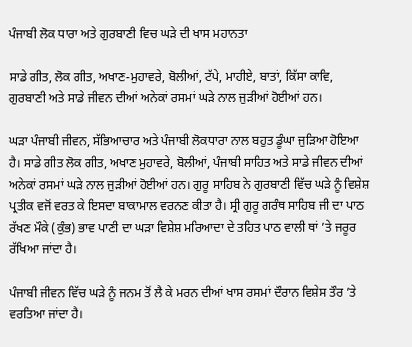ਪੰਜਾਬੀ ਲੋਕ ਧਾਰਾ ਅਤੇ ਗੁਰਬਾਣੀ ਵਿਚ ਘੜੇ ਦੀ ਖਾਸ ਮਹਾਨਤਾ

ਸਾਡੇ ਗੀਤ, ਲੋਕ ਗੀਤ, ਅਖਾਣ-ਮੁਹਾਵਰੇ, ਬੋਲੀਆਂ, ਟੱਪੇ, ਮਾਹੀਏ, ਬਾਤਾਂ, ਕਿੱਸਾ ਕਾਵਿ, ਗੁਰਬਾਣੀ ਅਤੇ ਸਾਡੇ ਜੀਵਨ ਦੀਆਂ ਅਨੇਕਾਂ ਰਸਮਾਂ ਘੜੇ ਨਾਲ ਜੁੜੀਆਂ ਹੋਈਆਂ ਹਨ।

ਘੜਾ ਪੰਜਾਬੀ ਜੀਵਨ, ਸੱਭਿਆਚਾਰ ਅਤੇ ਪੰਜਾਬੀ ਲੋਕਧਾਰਾ ਨਾਲ ਬਹੁਤ ਡੂੰਘਾ ਜੁੜਿਆ ਹੋਇਆ ਹੈ। ਸਾਡੇ ਗੀਤ ਲੋਕ ਗੀਤ, ਅਖਾਣ ਮੁਹਾਵਰੇ, ਬੋਲੀਆਂ, ਪੰਜਾਬੀ ਸਾਹਿਤ ਅਤੇ ਸਾਡੇ ਜੀਵਨ ਦੀਆਂ ਅਨੇਕਾਂ ਰਸਮਾਂ ਘੜੇ ਨਾਲ ਜੁੜੀਆਂ ਹੋਈਆਂ ਹਨ। ਗੁਰੂ ਸਾਹਿਬ ਨੇ ਗੁਰਬਾਣੀ ਵਿੱਚ ਘੜੇ ਨੂੰ ਵਿਸ਼ੇਸ਼ ਪ੍ਰਤੀਕ ਵਜੋਂ ਵਰਤ ਕੇ ਇਸਦਾ ਬਾਕਾਮਾਲ ਵਰਨਣ ਕੀਤਾ ਹੈ। ਸ੍ਰੀ ਗੁਰੂ ਗਰੰਥ ਸਾਹਿਬ ਜੀ ਦਾ ਪਾਠ ਰੱਖਣ ਮੌਕੇ (ਕੁੰਭ) ਭਾਵ ਪਾਣੀ ਦਾ ਘੜਾ ਵਿਸ਼ੇਸ਼ ਮਰਿਆਦਾ ਦੇ ਤਹਿਤ ਪਾਠ ਵਾਲੀ ਥਾਂ ’ਤੇ ਜਰੂਰ ਰੱਖਿਆ ਜਾਂਦਾ ਹੈ।

ਪੰਜਾਬੀ ਜੀਵਨ ਵਿੱਚ ਘੜੇ ਨੂੰ ਜਨਮ ਤੋਂ ਲੈ ਕੇ ਮਰਨ ਦੀਆਂ ਖਾਸ ਰਸਮਾਂ ਦੌਰਾਨ ਵਿਸ਼ੇਸ ਤੌਰ ’ਤੇ ਵਰਤਿਆ ਜਾਂਦਾ ਹੈ।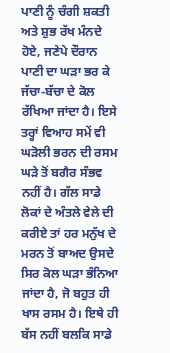ਪਾਣੀ ਨੂੰ ਚੰਗੀ ਸ਼ਕਤੀ ਅਤੇ ਸ਼ੁਭ ਰੱਖ ਮੰਨਦੇ ਹੋਏ, ਜਣੇਪੇ ਦੌਰਾਨ ਪਾਣੀ ਦਾ ਘੜਾ ਭਰ ਕੇ ਜੱਚਾ-ਬੱਚਾ ਦੇ ਕੋਲ ਰੱਖਿਆ ਜਾਂਦਾ ਹੈ। ਇਸੇ ਤਰ੍ਹਾਂ ਵਿਆਹ ਸਮੇਂ ਵੀ ਘੜੋਲੀ ਭਰਨ ਦੀ ਰਸਮ ਘੜੇ ਤੋਂ ਬਗੈਰ ਸੰਭਵ ਨਹੀਂ ਹੈ। ਗੱਲ ਸਾਡੇ ਲੋਕਾਂ ਦੇ ਅੰਤਲੇ ਵੇਲੇ ਦੀ ਕਰੀਏ ਤਾਂ ਹਰ ਮਨੁੱਖ ਦੇ ਮਰਨ ਤੋਂ ਬਾਅਦ ਉਸਦੇ ਸਿਰ ਕੋਲ ਘੜਾ ਭੰਨਿਆ ਜਾਂਦਾ ਹੈ, ਜੋ ਬਹੁਤ ਹੀ ਖਾਸ ਰਸਮ ਹੈ। ਇਥੇ ਹੀ ਬੱਸ ਨਹੀਂ ਬਲਕਿ ਸਾਡੇ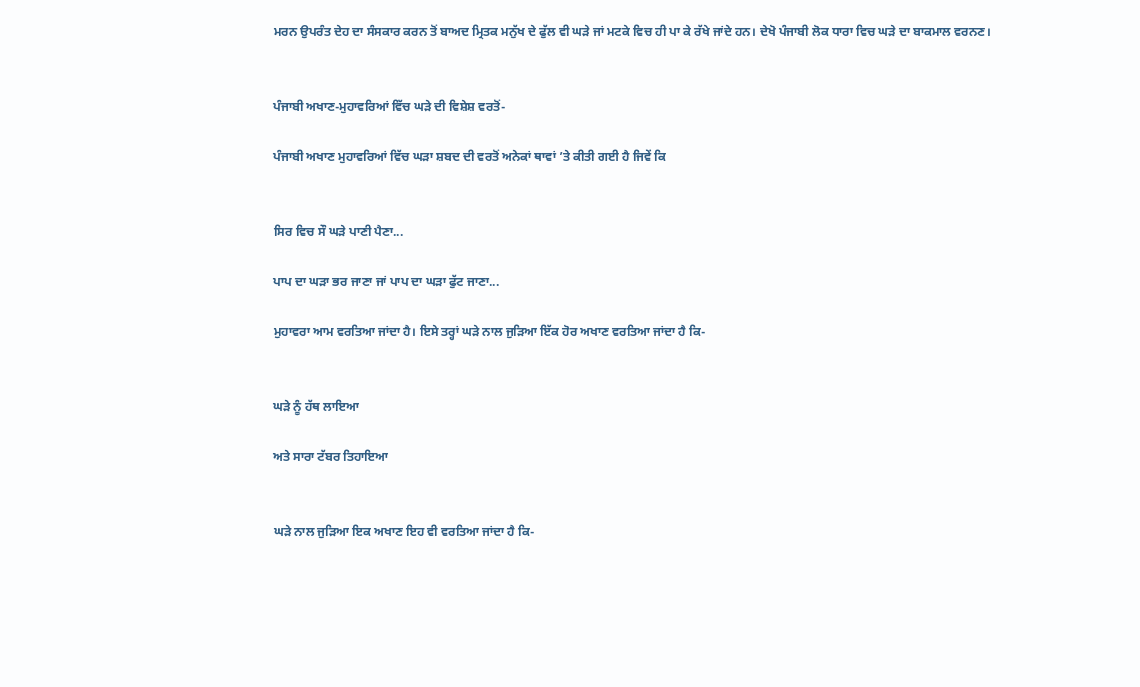ਮਰਨ ਉਪਰੰਤ ਦੇਹ ਦਾ ਸੰਸਕਾਰ ਕਰਨ ਤੋਂ ਬਾਅਦ ਮ੍ਰਿਤਕ ਮਨੁੱਖ ਦੇ ਫੁੱਲ ਵੀ ਘੜੇ ਜਾਂ ਮਟਕੇ ਵਿਚ ਹੀ ਪਾ ਕੇ ਰੱਖੇ ਜਾਂਦੇ ਹਨ। ਦੇਖੋ ਪੰਜਾਬੀ ਲੋਕ ਧਾਰਾ ਵਿਚ ਘੜੇ ਦਾ ਬਾਕਮਾਲ ਵਰਨਣ।


ਪੰਜਾਬੀ ਅਖਾਣ-ਮੁਹਾਵਰਿਆਂ ਵਿੱਚ ਘੜੇ ਦੀ ਵਿਸ਼ੇਸ਼ ਵਰਤੋਂ-

ਪੰਜਾਬੀ ਅਖਾਣ ਮੁਹਾਵਰਿਆਂ ਵਿੱਚ ਘੜਾ ਸ਼ਬਦ ਦੀ ਵਰਤੋਂ ਅਨੇਕਾਂ ਥਾਵਾਂ ’ਤੇ ਕੀਤੀ ਗਈ ਹੈ ਜਿਵੇਂ ਕਿ


ਸਿਰ ਵਿਚ ਸੌ ਘੜੇ ਪਾਣੀ ਪੈਣਾ...

ਪਾਪ ਦਾ ਘੜਾ ਭਰ ਜਾਣਾ ਜਾਂ ਪਾਪ ਦਾ ਘੜਾ ਫੁੱਟ ਜਾਣਾ...

ਮੁਹਾਵਰਾ ਆਮ ਵਰਤਿਆ ਜਾਂਦਾ ਹੈ। ਇਸੇ ਤਰ੍ਹਾਂ ਘੜੇ ਨਾਲ ਜੁੜਿਆ ਇੱਕ ਹੋਰ ਅਖਾਣ ਵਰਤਿਆ ਜਾਂਦਾ ਹੈ ਕਿ-


ਘੜੇ ਨੂੰ ਹੱਥ ਲਾਇਆ

ਅਤੇ ਸਾਰਾ ਟੱਬਰ ਤਿਹਾਇਆ


ਘੜੇ ਨਾਲ ਜੁੜਿਆ ਇਕ ਅਖਾਣ ਇਹ ਵੀ ਵਰਤਿਆ ਜਾਂਦਾ ਹੈ ਕਿ-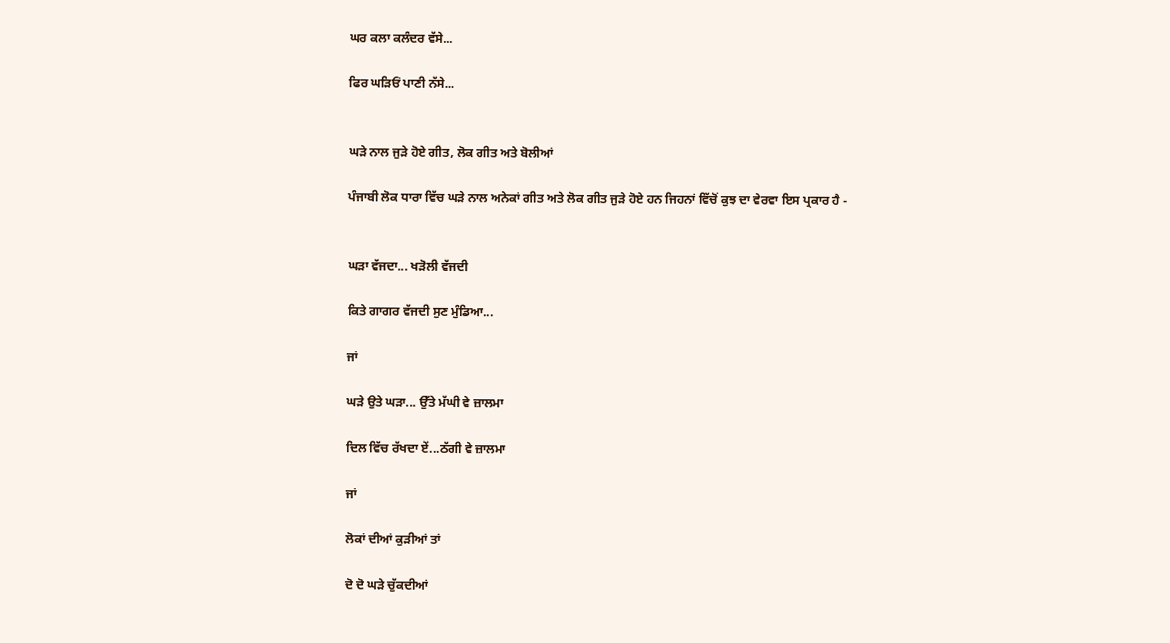ਘਰ ਕਲਾ ਕਲੰਦਰ ਵੱਸੇ...

ਫਿਰ ਘੜਿਓਂ ਪਾਣੀ ਨੱਸੇ...


ਘੜੇ ਨਾਲ ਜੁੜੇ ਹੋਏ ਗੀਤ, ਲੋਕ ਗੀਤ ਅਤੇ ਬੋਲੀਆਂ

ਪੰਜਾਬੀ ਲੋਕ ਧਾਰਾ ਵਿੱਚ ਘੜੇ ਨਾਲ ਅਨੇਕਾਂ ਗੀਤ ਅਤੇ ਲੋਕ ਗੀਤ ਜੁੜੇ ਹੋਏ ਹਨ ਜਿਹਨਾਂ ਵਿੱਚੋਂ ਕੁਝ ਦਾ ਵੇਰਵਾ ਇਸ ਪ੍ਰਕਾਰ ਹੈ -


ਘੜਾ ਵੱਜਦਾ... ਖੜੋਲੀ ਵੱਜਦੀ

ਕਿਤੇ ਗਾਗਰ ਵੱਜਦੀ ਸੁਣ ਮੁੰਡਿਆ...

ਜਾਂ

ਘੜੇ ਉਤੇ ਘੜਾ... ਉੱਤੇ ਮੱਘੀ ਵੇ ਜ਼ਾਲਮਾ

ਦਿਲ ਵਿੱਚ ਰੱਖਦਾ ਏਂ...ਠੱਗੀ ਵੇ ਜ਼ਾਲਮਾ

ਜਾਂ

ਲੋਕਾਂ ਦੀਆਂ ਕੁੜੀਆਂ ਤਾਂ

ਦੋ ਦੋ ਘੜੇ ਚੁੱਕਦੀਆਂ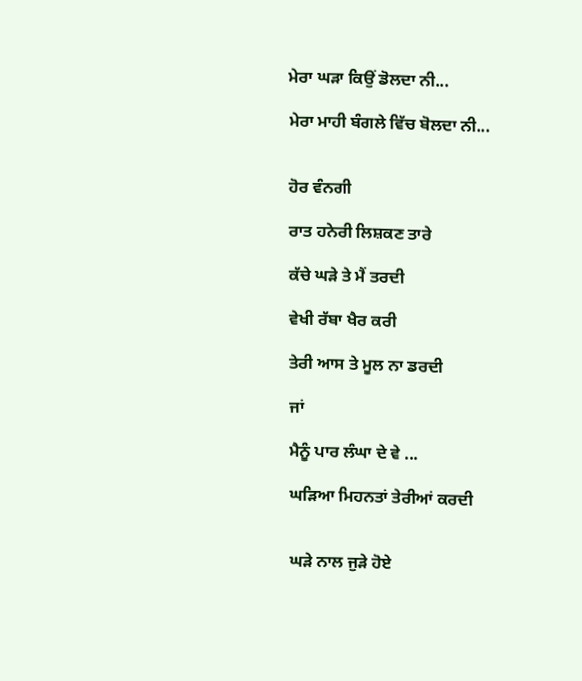ਮੇਰਾ ਘੜਾ ਕਿਉਂ ਡੋਲਦਾ ਨੀ...

ਮੇਰਾ ਮਾਹੀ ਬੰਗਲੇ ਵਿੱਚ ਬੋਲਦਾ ਨੀ...


ਹੋਰ ਵੰਨਗੀ

ਰਾਤ ਹਨੇਰੀ ਲਿਸ਼ਕਣ ਤਾਰੇ

ਕੱਚੇ ਘੜੇ ਤੇ ਮੈਂ ਤਰਦੀ

ਵੇਖੀ ਰੱਬਾ ਖੈਰ ਕਰੀ

ਤੇਰੀ ਆਸ ਤੇ ਮੂਲ ਨਾ ਡਰਦੀ

ਜਾਂ

ਮੈਨੂੰ ਪਾਰ ਲੰਘਾ ਦੇ ਵੇ ...

ਘੜਿਆ ਮਿਹਨਤਾਂ ਤੇਰੀਆਂ ਕਰਦੀ


ਘੜੇ ਨਾਲ ਜੁੜੇ ਹੋਏ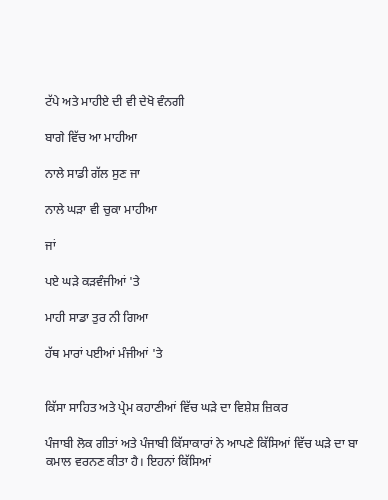ਟੱਪੇ ਅਤੇ ਮਾਹੀਏ ਦੀ ਵੀ ਦੇਖੋ ਵੰਨਗੀ

ਬਾਗੇ ਵਿੱਚ ਆ ਮਾਹੀਆ

ਨਾਲੇ ਸਾਡੀ ਗੱਲ ਸੁਣ ਜਾ

ਨਾਲੇ ਘੜਾ ਵੀ ਚੁਕਾ ਮਾਹੀਆ

ਜਾਂ

ਪਏ ਘੜੇ ਕੜਵੰਜੀਆਂ 'ਤੇ

ਮਾਹੀ ਸਾਡਾ ਤੁਰ ਨੀ ਗਿਆ

ਹੱਥ ਮਾਰਾਂ ਪਈਆਂ ਮੰਜੀਆਂ 'ਤੇ


ਕਿੱਸਾ ਸਾਹਿਤ ਅਤੇ ਪ੍ਰੇਮ ਕਹਾਣੀਆਂ ਵਿੱਚ ਘੜੇ ਦਾ ਵਿਸ਼ੇਸ਼ ਜ਼ਿਕਰ

ਪੰਜਾਬੀ ਲੋਕ ਗੀਤਾਂ ਅਤੇ ਪੰਜਾਬੀ ਕਿੱਸਾਕਾਰਾਂ ਨੇ ਆਪਣੇ ਕਿੱਸਿਆਂ ਵਿੱਚ ਘੜੇ ਦਾ ਬਾ ਕਮਾਲ ਵਰਨਣ ਕੀਤਾ ਹੈ। ਇਹਨਾਂ ਕਿੱਸਿਆਂ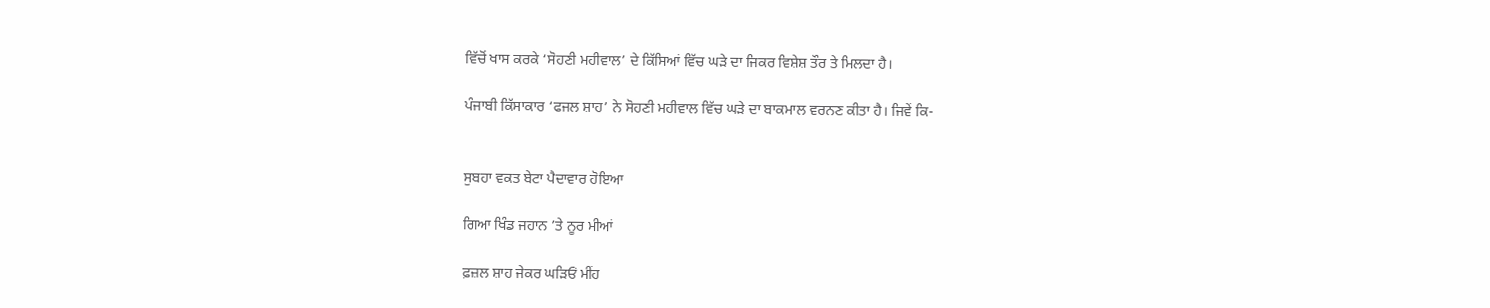ਵਿੱਚੋਂ ਖਾਸ ਕਰਕੇ ‘ਸੋਹਣੀ ਮਹੀਵਾਲ’ ਦੇ ਕਿੱਸਿਆਂ ਵਿੱਚ ਘੜੇ ਦਾ ਜਿਕਰ ਵਿਸ਼ੇਸ਼ ਤੌਰ ਤੇ ਮਿਲਦਾ ਹੈ।

ਪੰਜਾਬੀ ਕਿੱਸਾਕਾਰ ‘ਫਜਲ ਸ਼ਾਹ’ ਨੇ ਸੋਹਣੀ ਮਹੀਵਾਲ ਵਿੱਚ ਘੜੇ ਦਾ ਬਾਕਮਾਲ ਵਰਨਣ ਕੀਤਾ ਹੈ। ਜਿਵੇਂ ਕਿ-


ਸੁਬਹਾ ਵਕਤ ਬੇਟਾ ਪੈਦਾਵਾਰ ਹੋਇਆ

ਗਿਆ ਖਿੰਡ ਜਹਾਨ ’ਤੇ ਨੂਰ ਮੀਆਂ

ਫ਼ਜ਼ਲ ਸ਼ਾਹ ਜੇਕਰ ਘੜਿਓਂ ਮੀਂਹ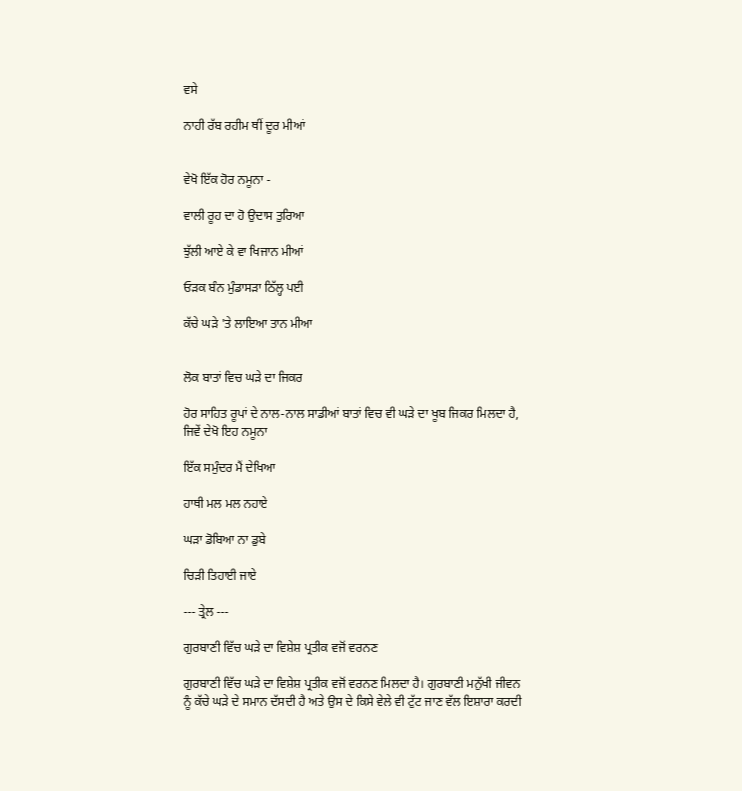ਵਸੇ

ਨਾਹੀ ਰੱਬ ਰਹੀਮ ਥੀਂ ਦੂਰ ਮੀਆਂ


ਵੇਖੋ ਇੱਕ ਹੋਰ ਨਮੂਨਾ -

ਵਾਲੀ ਰੂਹ ਦਾ ਹੋ ਉਦਾਸ ਤੁਰਿਆ

ਝੁੱਲੀ ਆਏ ਕੇ ਵਾ ਖਿਜਾਨ ਮੀਆਂ

ਓੜਕ ਬੰਨ ਮੁੰਡਾਸੜਾ ਠਿੱਲ੍ਹ ਪਈ

ਕੱਚੇ ਘੜੇ 'ਤੇ ਲਾਇਆ ਤਾਨ ਮੀਆ


ਲੋਕ ਬਾਤਾਂ ਵਿਚ ਘੜੇ ਦਾ ਜਿਕਰ

ਹੋਰ ਸਾਹਿਤ ਰੂਪਾਂ ਦੇ ਨਾਲ-ਨਾਲ ਸਾਡੀਆਂ ਬਾਤਾਂ ਵਿਚ ਵੀ ਘੜੇ ਦਾ ਖੂਬ ਜਿਕਰ ਮਿਲਦਾ ਹੈ, ਜਿਵੇਂ ਦੇਖੋ ਇਹ ਨਮੂਨਾ

ਇੱਕ ਸਮੁੰਦਰ ਮੈਂ ਦੇਖਿਆ

ਹਾਥੀ ਮਲ ਮਲ ਨਹਾਏ

ਘੜਾ ਡੋਬਿਆ ਨਾ ਡੁਬੇ

ਚਿੜੀ ਤਿਹਾਈ ਜਾਏ

--- ਤ੍ਰੇਲ ---

ਗੁਰਬਾਣੀ ਵਿੱਚ ਘੜੇ ਦਾ ਵਿਸ਼ੇਸ਼ ਪ੍ਰਤੀਕ ਵਜੋਂ ਵਰਨਣ

ਗੁਰਬਾਣੀ ਵਿੱਚ ਘੜੇ ਦਾ ਵਿਸ਼ੇਸ਼ ਪ੍ਰਤੀਕ ਵਜੋਂ ਵਰਨਣ ਮਿਲਦਾ ਹੈ। ਗੁਰਬਾਣੀ ਮਨੁੱਖੀ ਜੀਵਨ ਨੂੰ ਕੱਚੇ ਘੜੇ ਦੇ ਸਮਾਨ ਦੱਸਦੀ ਹੈ ਅਤੇ ਉਸ ਦੇ ਕਿਸੇ ਵੇਲੇ ਵੀ ਟੁੱਟ ਜਾਣ ਵੱਲ ਇਸ਼ਾਰਾ ਕਰਦੀ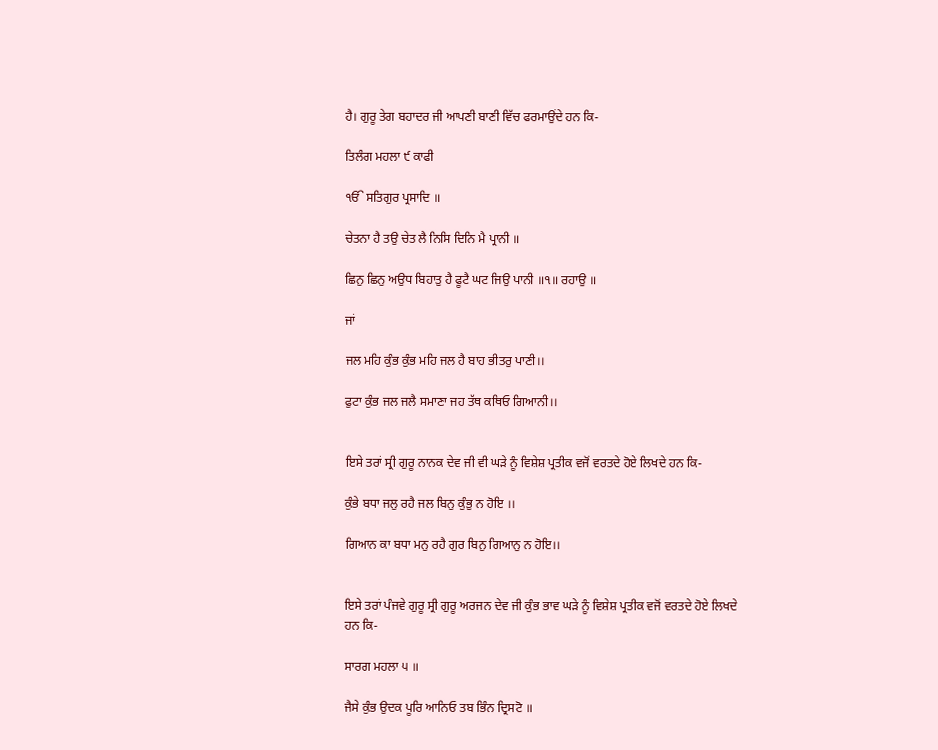ਹੈ। ਗੁਰੂ ਤੇਗ ਬਹਾਦਰ ਜੀ ਆਪਣੀ ਬਾਣੀ ਵਿੱਚ ਫਰਮਾਉਂਦੇ ਹਨ ਕਿ-

ਤਿਲੰਗ ਮਹਲਾ ੯ ਕਾਫੀ

ੴ ਸਤਿਗੁਰ ਪ੍ਰਸਾਦਿ ॥

ਚੇਤਨਾ ਹੈ ਤਉ ਚੇਤ ਲੈ ਨਿਸਿ ਦਿਨਿ ਮੈ ਪ੍ਰਾਨੀ ॥

ਛਿਨੁ ਛਿਨੁ ਅਉਧ ਬਿਹਾਤੁ ਹੈ ਫੂਟੈ ਘਟ ਜਿਉ ਪਾਨੀ ॥੧॥ ਰਹਾਉ ॥

ਜਾਂ

ਜਲ ਮਹਿ ਕੁੰਭ ਕੁੰਭ ਮਹਿ ਜਲ ਹੈ ਬਾਹ ਭੀਤਰੁ ਪਾਣੀ।।

ਫੁਟਾ ਕੁੰਭ ਜਲ ਜਲੈ ਸਮਾਣਾ ਜਹ ਤੱਥ ਕਥਿਓ ਗਿਆਨੀ।।


ਇਸੇ ਤਰਾਂ ਸ੍ਰੀ ਗੁਰੂ ਨਾਨਕ ਦੇਵ ਜੀ ਵੀ ਘੜੇ ਨੂੰ ਵਿਸ਼ੇਸ਼ ਪ੍ਰਤੀਕ ਵਜੋਂ ਵਰਤਦੇ ਹੋਏ ਲਿਖਦੇ ਹਨ ਕਿ-

ਕੁੰਭੇ ਬਧਾ ਜਲੁ ਰਹੈ ਜਲ ਬਿਨੁ ਕੁੰਭੁ ਨ ਹੋਇ ।।

ਗਿਆਨ ਕਾ ਬਧਾ ਮਨੁ ਰਹੈ ਗੁਰ ਬਿਨੁ ਗਿਆਨੁ ਨ ਹੋਇ।।


ਇਸੇ ਤਰਾਂ ਪੰਜਵੇ ਗੁਰੂ ਸ੍ਰੀ ਗੁਰੂ ਅਰਜਨ ਦੇਵ ਜੀ ਕੁੰਭ ਭਾਵ ਘੜੇ ਨੂੰ ਵਿਸ਼ੇਸ਼ ਪ੍ਰਤੀਕ ਵਜੋਂ ਵਰਤਦੇ ਹੋਏ ਲਿਖਦੇ ਹਨ ਕਿ-

ਸਾਰਗ ਮਹਲਾ ੫ ॥

ਜੈਸੇ ਕੁੰਭ ਉਦਕ ਪੂਰਿ ਆਨਿਓ ਤਬ ਭਿੰਨ ਦ੍ਰਿਸਟੋ ॥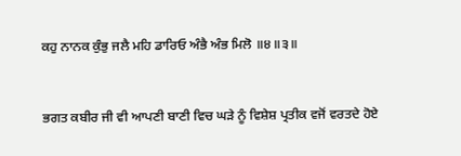ਕਹੁ ਨਾਨਕ ਕੁੰਭੁ ਜਲੈ ਮਹਿ ਡਾਰਿਓ ਅੰਭੈ ਅੰਭ ਮਿਲੋ ॥੪॥੩॥


ਭਗਤ ਕਬੀਰ ਜੀ ਵੀ ਆਪਣੀ ਬਾਣੀ ਵਿਚ ਘੜੇ ਨੂੰ ਵਿਸ਼ੇਸ਼ ਪ੍ਰਤੀਕ ਵਜੋਂ ਵਰਤਦੇ ਹੋਏ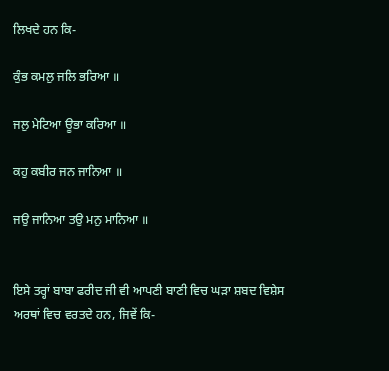ਲਿਖਦੇ ਹਨ ਕਿ-

ਕੁੰਭ ਕਮਲੁ ਜਲਿ ਭਰਿਆ ॥

ਜਲੁ ਮੇਟਿਆ ਊਭਾ ਕਰਿਆ ॥

ਕਹੁ ਕਬੀਰ ਜਨ ਜਾਨਿਆ ॥

ਜਉ ਜਾਨਿਆ ਤਉ ਮਨੁ ਮਾਨਿਆ ॥


ਇਸੇ ਤਰ੍ਹਾਂ ਬਾਬਾ ਫਰੀਦ ਜੀ ਵੀ ਆਪਣੀ ਬਾਣੀ ਵਿਚ ਘੜਾ ਸ਼ਬਦ ਵਿਸ਼ੇਸ ਅਰਥਾਂ ਵਿਚ ਵਰਤਦੇ ਹਨ, ਜਿਵੇਂ ਕਿ-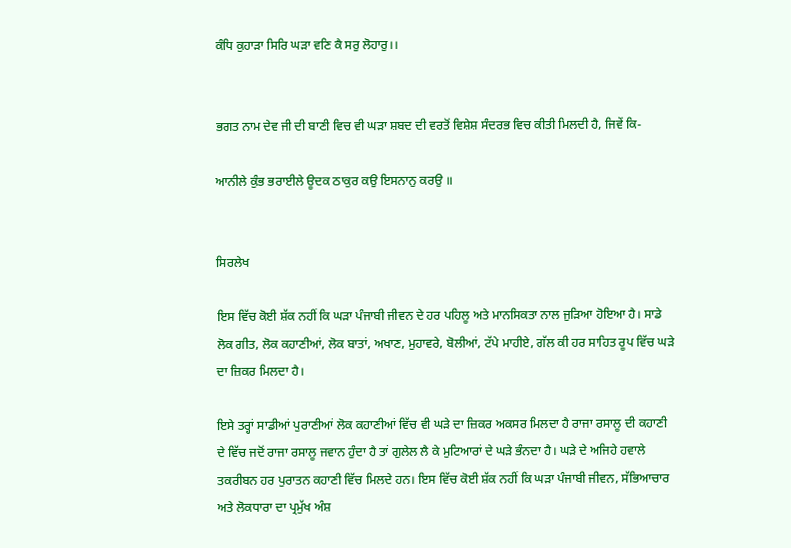ਕੰਧਿ ਕੁਹਾੜਾ ਸਿਰਿ ਘੜਾ ਵਣਿ ਕੈ ਸਰੁ ਲੋਹਾਰੁ।।


ਭਗਤ ਨਾਮ ਦੇਵ ਜੀ ਦੀ ਬਾਣੀ ਵਿਚ ਵੀ ਘੜਾ ਸ਼ਬਦ ਦੀ ਵਰਤੋਂ ਵਿਸ਼ੇਸ਼ ਸੰਦਰਭ ਵਿਚ ਕੀਤੀ ਮਿਲਦੀ ਹੈ, ਜਿਵੇਂ ਕਿ-

ਆਨੀਲੇ ਕੁੰਭ ਭਰਾਈਲੇ ਊਦਕ ਠਾਕੁਰ ਕਉ ਇਸਨਾਨੁ ਕਰਉ ॥


ਸਿਰਲੇਖ

ਇਸ ਵਿੱਚ ਕੋਈ ਸ਼ੱਕ ਨਹੀਂ ਕਿ ਘੜਾ ਪੰਜਾਬੀ ਜੀਵਨ ਦੇ ਹਰ ਪਹਿਲੂ ਅਤੇ ਮਾਨਸਿਕਤਾ ਨਾਲ ਜੁੜਿਆ ਹੋਇਆ ਹੈ। ਸਾਡੇ ਲੋਕ ਗੀਤ, ਲੋਕ ਕਹਾਣੀਆਂ, ਲੋਕ ਬਾਤਾਂ, ਅਖਾਣ, ਮੁਹਾਵਰੇ, ਬੋਲੀਆਂ, ਟੱਪੇ ਮਾਹੀਏ, ਗੱਲ ਕੀ ਹਰ ਸਾਹਿਤ ਰੂਪ ਵਿੱਚ ਘੜੇ ਦਾ ਜ਼ਿਕਰ ਮਿਲਦਾ ਹੈ।

ਇਸੇ ਤਰ੍ਹਾਂ ਸਾਡੀਆਂ ਪੁਰਾਣੀਆਂ ਲੋਕ ਕਹਾਣੀਆਂ ਵਿੱਚ ਵੀ ਘੜੇ ਦਾ ਜ਼ਿਕਰ ਅਕਸਰ ਮਿਲਦਾ ਹੈ ਰਾਜਾ ਰਸਾਲੂ ਦੀ ਕਹਾਣੀ ਦੇ ਵਿੱਚ ਜਦੋਂ ਰਾਜਾ ਰਸਾਲੂ ਜਵਾਨ ਹੁੰਦਾ ਹੈ ਤਾਂ ਗੁਲੇਲ ਲੈ ਕੇ ਮੁਟਿਆਰਾਂ ਦੇ ਘੜੇ ਭੰਨਦਾ ਹੈ। ਘੜੇ ਦੇ ਅਜਿਹੇ ਹਵਾਲੇ ਤਕਰੀਬਨ ਹਰ ਪੁਰਾਤਨ ਕਹਾਣੀ ਵਿੱਚ ਮਿਲਦੇ ਹਨ। ਇਸ ਵਿੱਚ ਕੋਈ ਸ਼ੱਕ ਨਹੀਂ ਕਿ ਘੜਾ ਪੰਜਾਬੀ ਜੀਵਨ, ਸੱਭਿਆਚਾਰ ਅਤੇ ਲੋਕਧਾਰਾ ਦਾ ਪ੍ਰਮੁੱਖ ਅੰਸ਼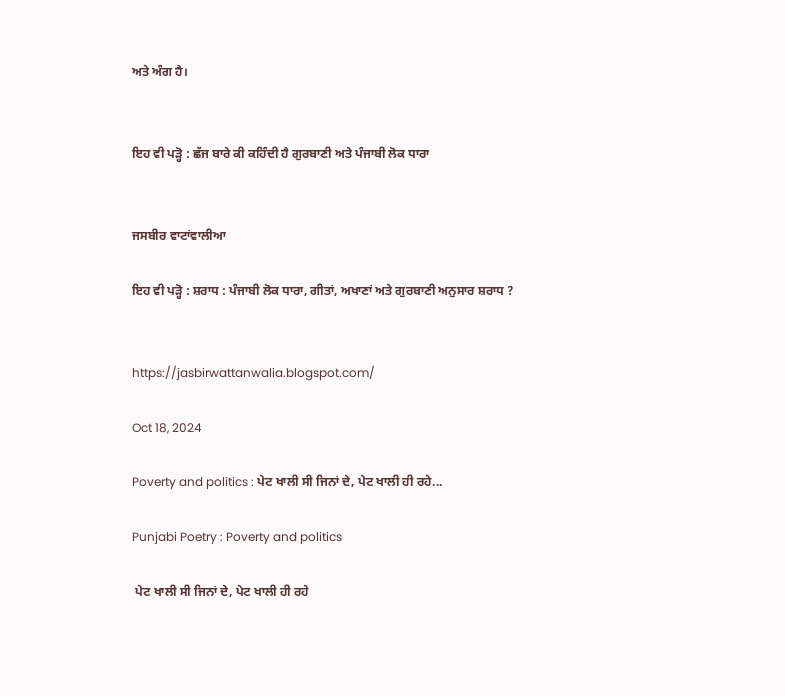ਅਤੇ ਅੰਗ ਹੈ।


ਇਹ ਵੀ ਪੜ੍ਹੋ : ਛੱਜ ਬਾਰੇ ਕੀ ਕਹਿੰਦੀ ਹੈ ਗੁਰਬਾਣੀ ਅਤੇ ਪੰਜਾਬੀ ਲੋਕ ਧਾਰਾ


ਜਸਬੀਰ ਵਾਟਾਂਵਾਲੀਆ

ਇਹ ਵੀ ਪੜ੍ਹੋ : ਸ਼ਰਾਧ : ਪੰਜਾਬੀ ਲੋਕ ਧਾਰਾ, ਗੀਤਾਂ, ਅਖਾਣਾਂ ਅਤੇ ਗੁਰਬਾਣੀ ਅਨੁਸਾਰ ਸ਼ਰਾਧ ?


https://jasbirwattanwalia.blogspot.com/

Oct 18, 2024

Poverty and politics : ਪੇਟ ਖਾਲੀ ਸੀ ਜਿਨਾਂ ਦੇ, ਪੇਟ ਖਾਲੀ ਹੀ ਰਹੇ...

Punjabi Poetry : Poverty and politics

 ਪੇਟ ਖਾਲੀ ਸੀ ਜਿਨਾਂ ਦੇ, ਪੇਟ ਖਾਲੀ ਹੀ ਰਹੇ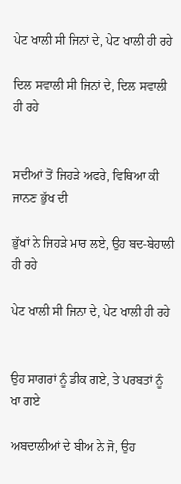ਪੇਟ ਖਾਲੀ ਸੀ ਜਿਨਾਂ ਦੇ, ਪੇਟ ਖਾਲੀ ਹੀ ਰਹੇ

ਦਿਲ ਸਵਾਲੀ ਸੀ ਜਿਨਾਂ ਦੇ, ਦਿਲ ਸਵਾਲੀ ਹੀ ਰਹੇ


ਸਦੀਆਂ ਤੋਂ ਜਿਹੜੇ ਅਫਰੇ, ਵਿਥਿਆ ਕੀ ਜਾਨਣ ਭੁੱਖ ਦੀ

ਭੁੱਖਾਂ ਨੇ ਜਿਹੜੇ ਮਾਰ ਲਏ, ਉਹ ਬਦ-ਬੇਹਾਲੀ ਹੀ ਰਹੇ

ਪੇਟ ਖਾਲੀ ਸੀ ਜਿਨਾ ਦੇ, ਪੇਟ ਖਾਲੀ ਹੀ ਰਹੇ


ਉਹ ਸਾਗਰਾਂ ਨੂੰ ਡੀਕ ਗਏ, ਤੇ ਪਰਬਤਾਂ ਨੂੰ ਖਾ ਗਏ

ਅਬਦਾਲੀਆਂ ਦੇ ਬੀਅ ਨੇ ਜੋ, ਉਹ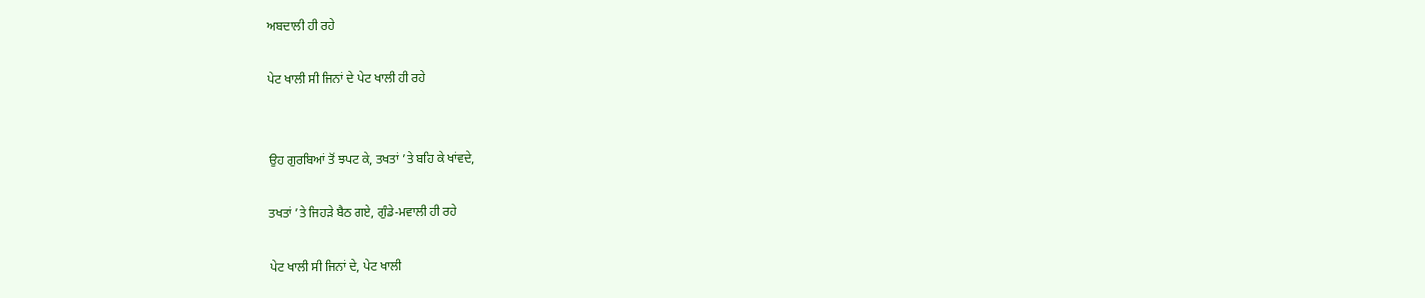ਅਬਦਾਲੀ ਹੀ ਰਹੇ

ਪੇਟ ਖਾਲੀ ਸੀ ਜਿਨਾਂ ਦੇ ਪੇਟ ਖਾਲੀ ਹੀ ਰਹੇ


ਉਹ ਗੁਰਬਿਆਂ ਤੋਂ ਝਪਟ ਕੇ, ਤਖਤਾਂ ’ਤੇ ਬਹਿ ਕੇ ਖਾਂਵਦੇ,

ਤਖਤਾਂ ’ਤੇ ਜਿਹੜੇ ਬੈਠ ਗਏ, ਗੁੰਡੇ-ਮਵਾਲੀ ਹੀ ਰਹੇ

ਪੇਟ ਖਾਲੀ ਸੀ ਜਿਨਾਂ ਦੇ, ਪੇਟ ਖਾਲੀ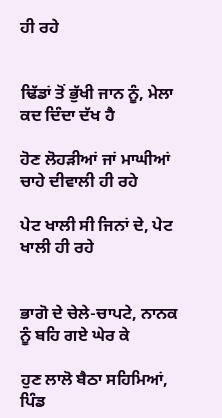ਹੀ ਰਹੇ


ਢਿੱਡਾਂ ਤੋਂ ਭੁੱਖੀ ਜਾਨ ਨੂੰ, ਮੇਲਾ ਕਦ ਦਿੰਦਾ ਦੱਖ ਹੈ

ਹੋਣ ਲੋਹੜੀਆਂ ਜਾਂ ਮਾਘੀਆਂ ਚਾਹੇ ਦੀਵਾਲੀ ਹੀ ਰਹੇ

ਪੇਟ ਖਾਲੀ ਸੀ ਜਿਨਾਂ ਦੇ, ਪੇਟ ਖਾਲੀ ਹੀ ਰਹੇ


ਭਾਗੋ ਦੇ ਚੇਲੇ-ਚਾਪਟੇ, ਨਾਨਕ ਨੂੰ ਬਹਿ ਗਏ ਘੇਰ ਕੇ

ਹੁਣ ਲਾਲੋ ਬੈਠਾ ਸਹਿਮਿਆਂ, ਪਿੰਡ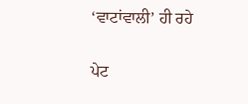‘ਵਾਟਾਂਵਾਲੀ’ ਹੀ ਰਹੇ


ਪੇਟ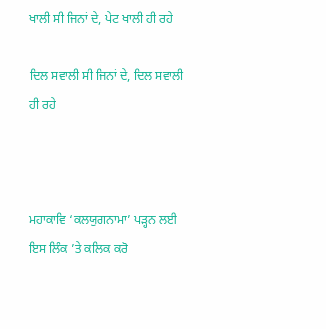ਖਾਲੀ ਸੀ ਜਿਨਾਂ ਦੇ, ਪੇਟ ਖਾਲੀ ਹੀ ਰਹੇ

ਦਿਲ ਸਵਾਲੀ ਸੀ ਜਿਨਾਂ ਦੇ, ਦਿਲ ਸਵਾਲੀ ਹੀ ਰਹੇ



ਮਹਾਕਾਵਿ ‘ਕਲਯੁਗਨਾਮਾ’ ਪੜ੍ਹਨ ਲਈ ਇਸ ਲਿੰਕ ’ਤੇ ਕਲਿਕ ਕਰੋ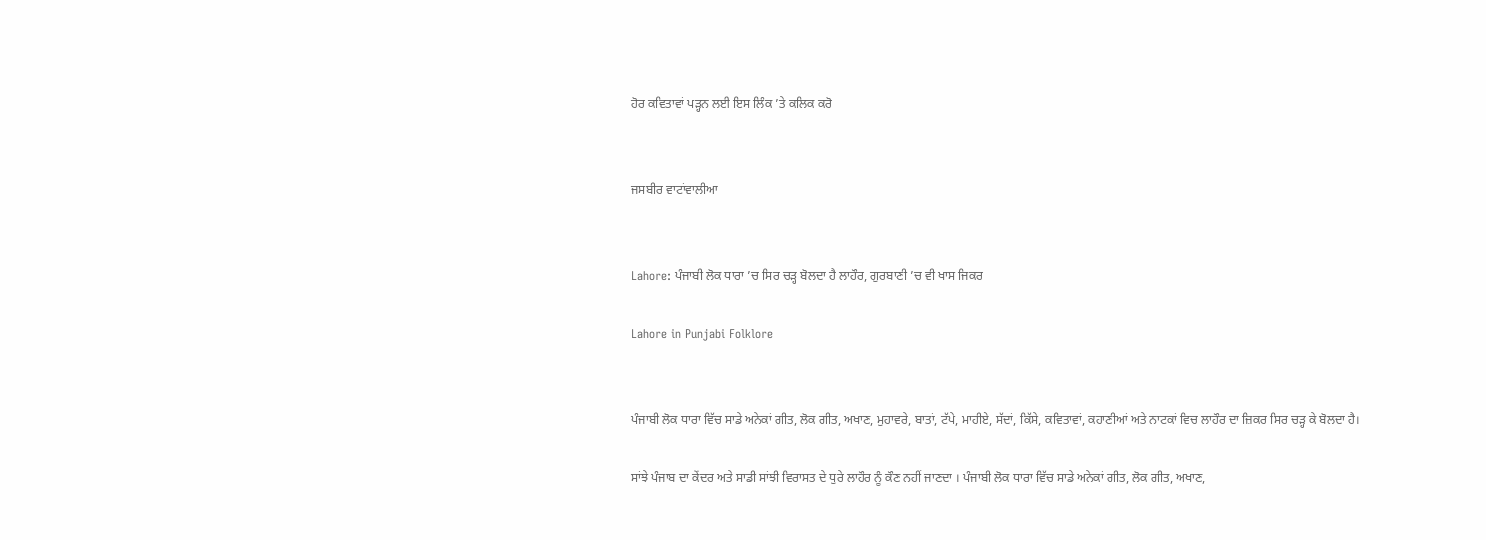ਹੋਰ ਕਵਿਤਾਵਾਂ ਪੜ੍ਹਨ ਲਈ ਇਸ ਲਿੰਕ ’ਤੇ ਕਲਿਕ ਕਰੋ


ਜਸਬੀਰ ਵਾਟਾਂਵਾਲੀਆ


Lahore: ਪੰਜਾਬੀ ਲੋਕ ਧਾਰਾ ’ਚ ਸਿਰ ਚੜ੍ਹ ਬੋਲਦਾ ਹੈ ਲਾਹੌਰ, ਗੁਰਬਾਣੀ ’ਚ ਵੀ ਖਾਸ ਜਿਕਰ

Lahore in Punjabi Folklore


ਪੰਜਾਬੀ ਲੋਕ ਧਾਰਾ ਵਿੱਚ ਸਾਡੇ ਅਨੇਕਾਂ ਗੀਤ, ਲੋਕ ਗੀਤ, ਅਖਾਣ, ਮੁਹਾਵਰੇ, ਬਾਤਾਂ, ਟੱਪੇ, ਮਾਹੀਏ, ਸੱਦਾਂ, ਕਿੱਸੇ, ਕਵਿਤਾਵਾਂ, ਕਹਾਣੀਆਂ ਅਤੇ ਨਾਟਕਾਂ ਵਿਚ ਲਾਹੌਰ ਦਾ ਜ਼ਿਕਰ ਸਿਰ ਚੜ੍ਹ ਕੇ ਬੋਲਦਾ ਹੈ।

ਸਾਂਝੇ ਪੰਜਾਬ ਦਾ ਕੇਂਦਰ ਅਤੇ ਸਾਡੀ ਸਾਂਝੀ ਵਿਰਾਸਤ ਦੇ ਧੁਰੇ ਲਾਹੌਰ ਨੂੰ ਕੌਣ ਨਹੀਂ ਜਾਣਦਾ । ਪੰਜਾਬੀ ਲੋਕ ਧਾਰਾ ਵਿੱਚ ਸਾਡੇ ਅਨੇਕਾਂ ਗੀਤ, ਲੋਕ ਗੀਤ, ਅਖਾਣ,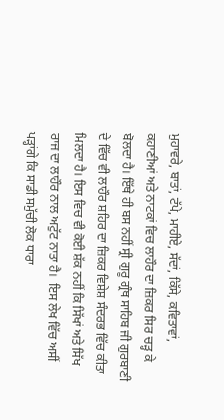ਮੁਹਾਵਰੇ, ਬਾਤਾਂ, ਟੱਪੇ, ਮਾਹੀਏ, ਸੱਦਾਂ, ਕਿੱਸੇ, ਕਵਿਤਾਵਾਂ, ਕਹਾਣੀਆਂ ਅਤੇ ਨਾਟਕਾਂ ਵਿਚ ਲਾਹੌਰ ਦਾ ਜ਼ਿਕਰ ਸਿਰ ਚੜ੍ਹ ਕੇ ਬੋਲਦਾ ਹੈ। ਇੱਥੇ ਹੀ ਬਸ ਨਹੀਂ ਸ੍ਰੀ ਗੁਰੂ ਗ੍ਰੰਥ ਸਾਹਿਬ ਜੀ ਗੁਰਬਾਣੀ ਦੇ ਵਿੱਚ ਵੀ ਲਾਹੌਰ ਸ਼ਹਿਰ ਦਾ ਜ਼ਿਕਰ ਵਿਸ਼ੇਸ਼ ਸੰਦਰਭ ਵਿੱਚ ਕੀਤਾ ਮਿਲਦਾ ਹੈ। ਇਸ ਵਿਚ ਵੀ ਕੋਈ ਸ਼ੱਕ ਨਹੀਂ ਕਿ ਸਿੱਖਾਂ ਅਤੇ ਸਿੱਖ ਰਾਜ ਦਾ ਲਾਹੌਰ ਨਾਲ ਅਟੁੱਟ ਨਾਤਾ ਹੈ।  ਇਸ ਲੇਖ ਵਿੱਚ ਅਸੀਂ ਪੜ੍ਹਾਂਗੇ ਕਿ ਸਾਡੀ ਸਮੁੱਚੀ ਲੋਕ ਧਾਰਾ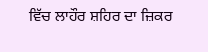ਵਿੱਚ ਲਾਹੌਰ ਸ਼ਹਿਰ ਦਾ ਜ਼ਿਕਰ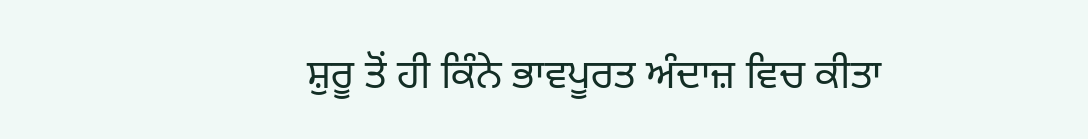ਸ਼ੁਰੂ ਤੋਂ ਹੀ ਕਿੰਨੇ ਭਾਵਪੂਰਤ ਅੰਦਾਜ਼ ਵਿਚ ਕੀਤਾ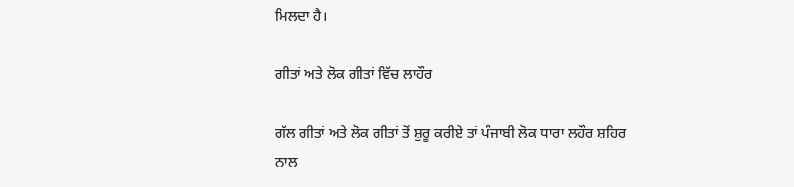ਮਿਲਦਾ ਹੈ।

ਗੀਤਾਂ ਅਤੇ ਲੋਕ ਗੀਤਾਂ ਵਿੱਚ ਲਾਹੌਰ

ਗੱਲ ਗੀਤਾਂ ਅਤੇ ਲੋਕ ਗੀਤਾਂ ਤੋਂ ਸ਼ੁਰੂ ਕਰੀਏ ਤਾਂ ਪੰਜਾਬੀ ਲੋਕ ਧਾਰਾ ਲਹੌਰ ਸ਼ਹਿਰ ਨਾਲ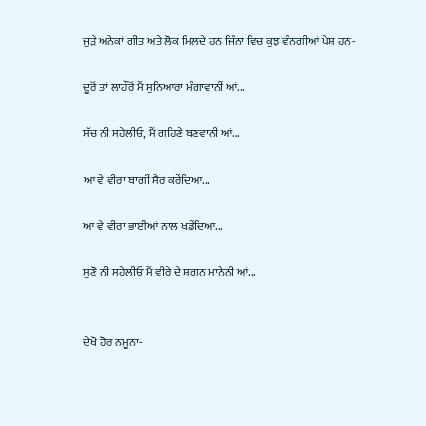ਜੁੜੇ ਅਨੇਕਾਂ ਗੀਤ ਅਤੇ ਲੋਕ ਮਿਲਦੇ ਹਨ ਜਿੰਨਾ ਵਿਚ ਕੁਝ ਵੰਨਗੀਆਂ ਪੇਸ਼ ਹਨ-

ਦੂਰੋਂ ਤਾਂ ਲਾਹੌਰੋਂ ਮੈਂ ਸੁਨਿਆਰਾ ਮੰਗਾਵਾਨੀਂ ਆਂ...

ਸੱਚ ਨੀ ਸਹੇਲੀਓ, ਮੈਂ ਗਹਿਣੇ ਬਣਵਾਨੀ ਆਂ...

ਆ ਵੇ ਵੀਰਾ ਬਾਗੀਂ ਸੈਰ ਕਰੇਂਦਿਆ...

ਆ ਵੇ ਵੀਰਾ ਭਾਈਆਂ ਨਾਲ ਖਡੇਂਦਿਆ...

ਸੁਣੋ ਨੀ ਸਹੇਲੀਓ ਮੈਂ ਵੀਰੇ ਦੇ ਸ਼ਗਨ ਮਾਨੇਨੀ ਆਂ...


ਦੇਖੋ ਹੋਰ ਨਮੂਨਾ-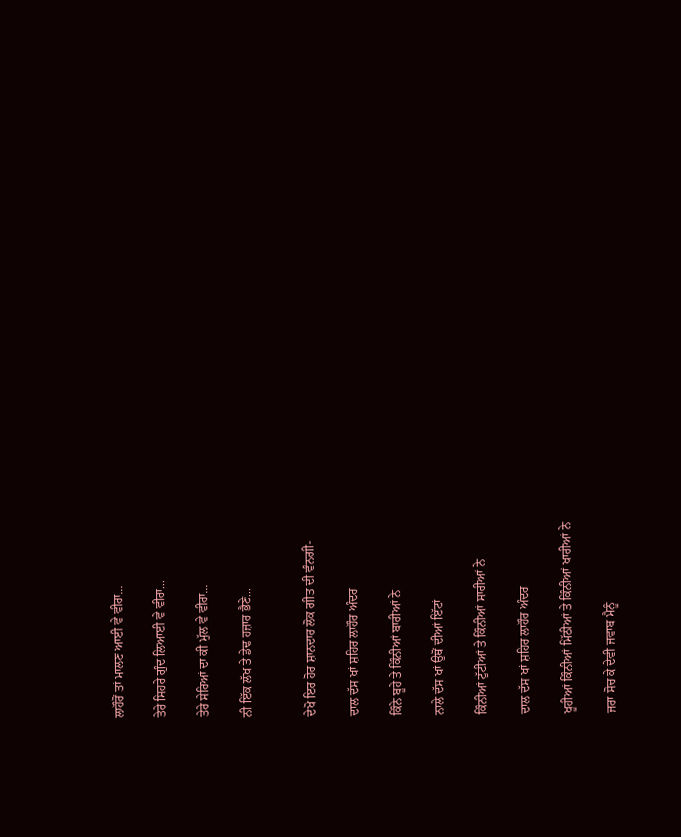ਲਾਹੌਰੋਂ ਤਾਂ ਮਾਲਣ ਆਈ ਵੇ ਵੀਰਾ...

ਤੇਰੇ ਸਿਹਰੇ ਗੁੰਦ ਲਿਆਈ ਵੇ ਵੀਰਾ...

ਤੇਰੇ ਸੇਰਿਆਂ ਦਾ ਕੀ ਮੁੱਲ ਵੇ ਵੀਰਾ...

ਨੀ ਇੱਕ ਲੱਖ ਤੇ ਡੇਢ ਹਜ਼ਾਰ ਭੈਣੇ...


ਦੇਖੋ ਇਰ ਹੋਰ ਸ਼ਾਨਦਾਰ ਲੋਕ ਗੀਤ ਦੀ ਵੰਨਗੀ-

ਦਾਲ ਦੱਸ ਖਾਂ ਸ਼ਹਿਰ ਲਾਹੌਰ ਅੰਦਰ

ਕਿੰਨੇ ਬੂਹੇ ਤੇ ਕਿੰਨੀਆਂ ਬਾਰੀਆਂ ਨੇ

ਨਾਲੇ ਦੱਸ ਖਾਂ ਉਥੋਂ ਦੀਆਂ ਇੱਟਾਂ

ਕਿੰਨੀਆਂ ਟੁੱਟੀਆਂ ਤੇ ਕਿੰਨੀਆਂ ਸਾਰੀਆਂ ਨੇ

ਦਾਲ ਦੱਸ ਖਾਂ ਸ਼ਹਿਰ ਲਾਹੌਰ ਅੰਦਰ

ਖੂਹੀਆਂ ਕਿੰਨੀਆਂ ਮਿੱਠੀਆਂ ਤੇ ਕਿੰਨੀਆਂ ਖਾਰੀਆਂ ਨੇ

ਜਰਾ ਸੋਚ ਕੇ ਦੇਵੀ ਜਵਾਬ ਮੈਨੂੰ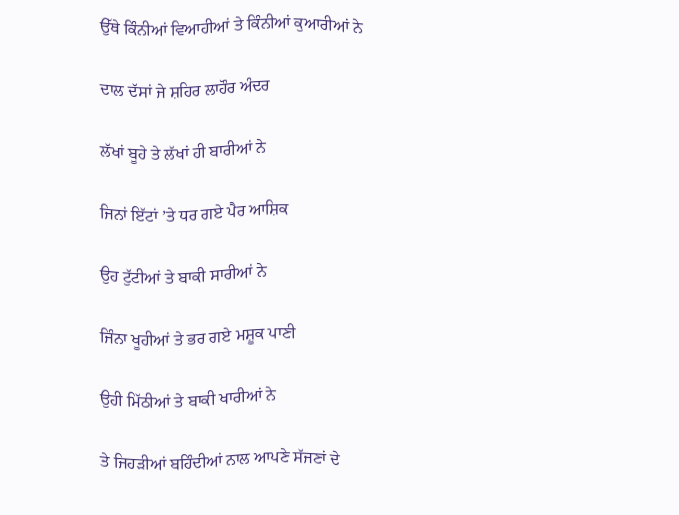ਉੱਥੇ ਕਿੰਨੀਆਂ ਵਿਆਹੀਆਂ ਤੇ ਕਿੰਨੀਆਂ ਕੁਆਰੀਆਂ ਨੇ

ਦਾਲ ਦੱਸਾਂ ਜੇ ਸ਼ਹਿਰ ਲਾਹੌਰ ਅੰਦਰ

ਲੱਖਾਂ ਬੂਹੇ ਤੇ ਲੱਖਾਂ ਹੀ ਬਾਰੀਆਂ ਨੇ

ਜਿਨਾਂ ਇੱਟਾਂ ’ਤੇ ਧਰ ਗਏ ਪੈਰ ਆਸ਼ਿਕ

ਉਹ ਟੁੱਟੀਆਂ ਤੇ ਬਾਕੀ ਸਾਰੀਆਂ ਨੇ

ਜਿੰਨਾ ਖੂਹੀਆਂ ਤੇ ਭਰ ਗਏ ਮਸ਼ੂਕ ਪਾਣੀ

ਉਹੀ ਮਿੱਠੀਆਂ ਤੇ ਬਾਕੀ ਖਾਰੀਆਂ ਨੇ

ਤੇ ਜਿਹੜੀਆਂ ਬਹਿੰਦੀਆਂ ਨਾਲ ਆਪਣੇ ਸੱਜਣਾਂ ਦੇ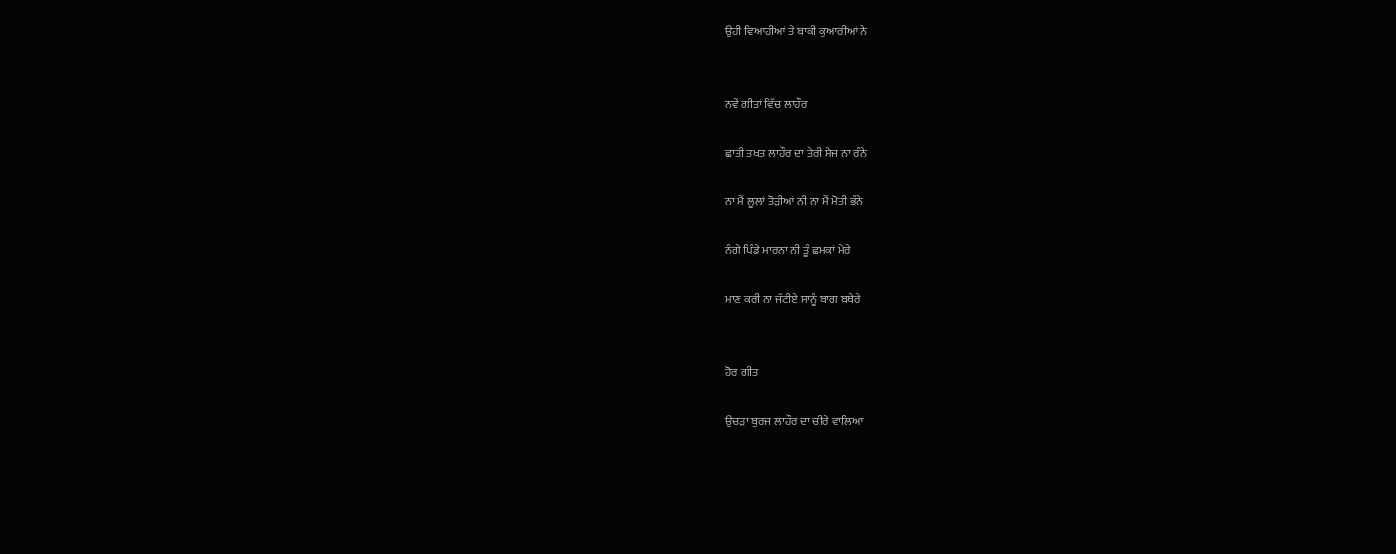ਉਹੀ ਵਿਆਹੀਆਂ ਤੇ ਬਾਕੀ ਕੁਆਰੀਆਂ ਨੇ


ਨਵੇਂ ਗੀਤਾਂ ਵਿੱਚ ਲਾਹੌਰ

ਛਾਤੀ ਤਖਤ ਲਾਹੌਰ ਦਾ ਤੇਰੀ ਸੇਜ ਨਾ ਰੰਨੇ

ਨਾ ਮੈਂ ਲੂਲਾਂ ਤੋੜੀਆਂ ਨੀ ਨਾ ਮੈਂ ਮੋਤੀ ਭੰਨੇ

ਨੰਗੇ ਪਿੰਡੇ ਮਾਰਨਾ ਨੀ ਤੂੰ ਛਮਕਾਂ ਮੇਰੇ

ਮਾਣ ਕਰੀ ਨਾ ਜੱਟੀਏ ਸਾਨੂੰ ਬਾਗ ਬਥੇਰੇ


ਹੋਰ ਗੀਤ

ਉਚੜਾ ਬੁਰਜ ਲਾਹੌਰ ਦਾ ਚੀਰੇ ਵਾਲਿਆ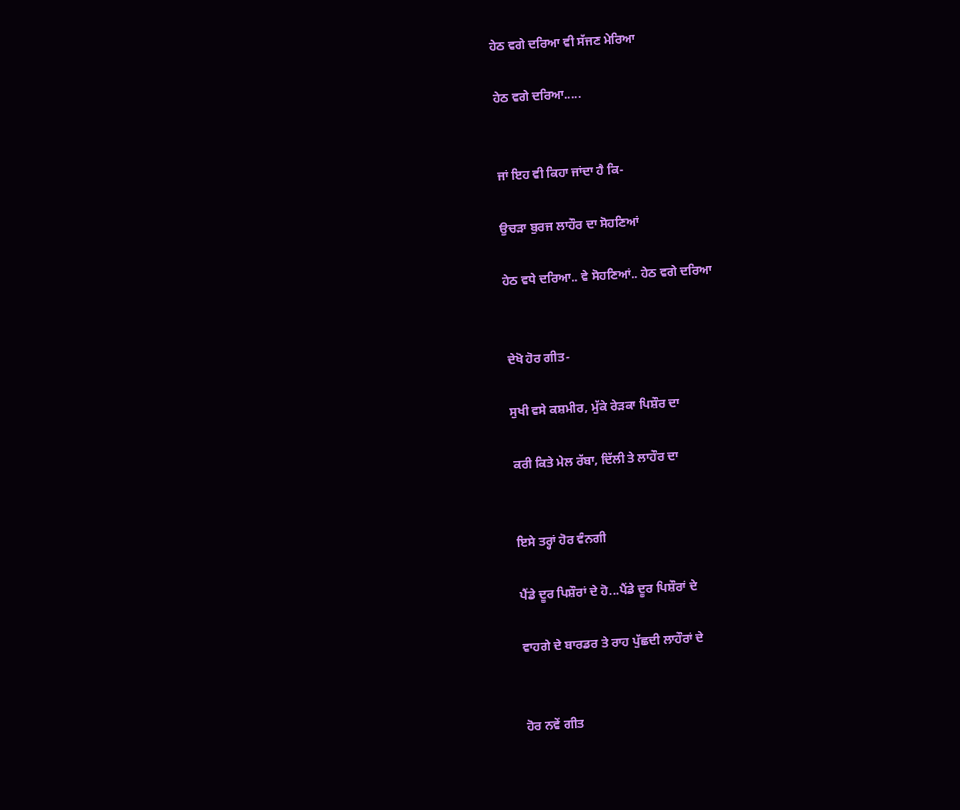ਹੇਠ ਵਗੇ ਦਰਿਆ ਵੀ ਸੱਜਣ ਮੇਰਿਆ

ਹੇਠ ਵਗੇ ਦਰਿਆ.....


ਜਾਂ ਇਹ ਵੀ ਕਿਹਾ ਜਾਂਦਾ ਹੈ ਕਿ-

ਉਚੜਾ ਬੁਰਜ ਲਾਹੌਰ ਦਾ ਸੋਹਣਿਆਂ

ਹੇਠ ਵਧੇ ਦਰਿਆ.. ਵੇ ਸੋਹਣਿਆਂ.. ਹੇਠ ਵਗੇ ਦਰਿਆ


ਦੇਖੋ ਹੋਰ ਗੀਤ-

ਸੁਖੀ ਵਸੇ ਕਸ਼ਮੀਰ, ਮੁੱਕੇ ਰੇੜਕਾ ਪਿਸ਼ੌਰ ਦਾ

ਕਰੀ ਕਿਤੇ ਮੇਲ ਰੱਬਾ, ਦਿੱਲੀ ਤੇ ਲਾਹੌਰ ਦਾ


ਇਸੇ ਤਰ੍ਹਾਂ ਹੋਰ ਵੰਨਗੀ

ਪੈਂਡੇ ਦੂਰ ਪਿਸ਼ੌਰਾਂ ਦੇ ਹੋ...ਪੈਂਡੇ ਦੂਰ ਪਿਸ਼ੌਰਾਂ ਦੇ

ਵਾਹਗੇ ਦੇ ਬਾਰਡਰ ਤੇ ਰਾਹ ਪੁੱਛਦੀ ਲਾਹੌਰਾਂ ਦੇ


ਹੋਰ ਨਵੇਂ ਗੀਤ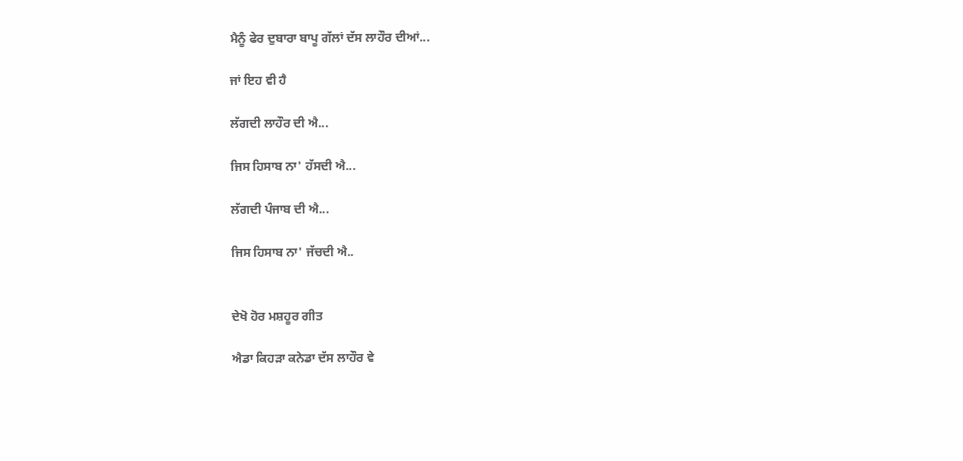ਮੈਨੂੰ ਫੇਰ ਦੁਬਾਰਾ ਬਾਪੂ ਗੱਲਾਂ ਦੱਸ ਲਾਹੌਰ ਦੀਆਂ...

ਜਾਂ ਇਹ ਵੀ ਹੈ

ਲੱਗਦੀ ਲਾਹੌਰ ਦੀ ਐ...

ਜਿਸ ਹਿਸਾਬ ਨਾ' ਹੱਸਦੀ ਐ...

ਲੱਗਦੀ ਪੰਜਾਬ ਦੀ ਐ...

ਜਿਸ ਹਿਸਾਬ ਨਾ' ਜੱਚਦੀ ਐ..


ਦੇਖੋ ਹੋਰ ਮਸ਼ਹੂਰ ਗੀਤ

ਐਡਾ ਕਿਹੜਾ ਕਨੇਡਾ ਦੱਸ ਲਾਹੌਰ ਵੇ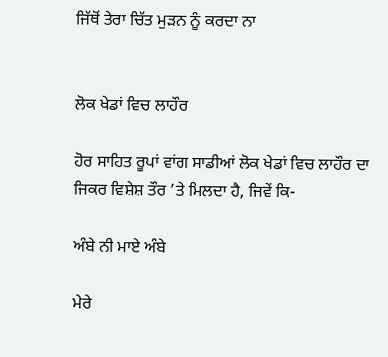ਜਿੱਥੋਂ ਤੇਰਾ ਚਿੱਤ ਮੁੜਨ ਨੂੰ ਕਰਦਾ ਨਾ


ਲੋਕ ਖੇਡਾਂ ਵਿਚ ਲਾਹੌਰ

ਹੋਰ ਸਾਹਿਤ ਰੂਪਾਂ ਵਾਂਗ ਸਾਡੀਆਂ ਲੋਕ ਖੇਡਾਂ ਵਿਚ ਲਾਹੌਰ ਦਾ ਜਿਕਰ ਵਿਸ਼ੇਸ਼ ਤੌਰ ’ਤੇ ਮਿਲਦਾ ਹੈ, ਜਿਵੇਂ ਕਿ-

ਅੰਬੇ ਨੀ ਮਾਏ ਅੰਬੇ

ਮੇਰੇ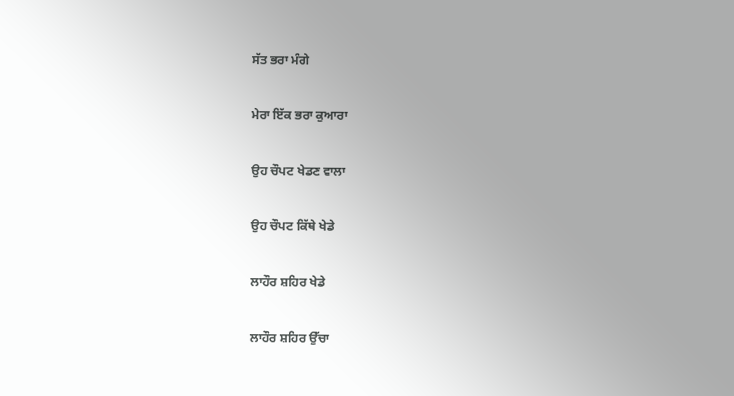ਸੱਤ ਭਰਾ ਮੰਗੇ

ਮੇਰਾ ਇੱਕ ਭਰਾ ਕੁਆਰਾ

ਉਹ ਚੌਪਟ ਖੇਡਣ ਵਾਲਾ

ਉਹ ਚੌਪਟ ਕਿੱਥੇ ਖੇਡੇ

ਲਾਹੌਰ ਸ਼ਹਿਰ ਖੇਡੇ

ਲਾਹੌਰ ਸ਼ਹਿਰ ਉੱਚਾ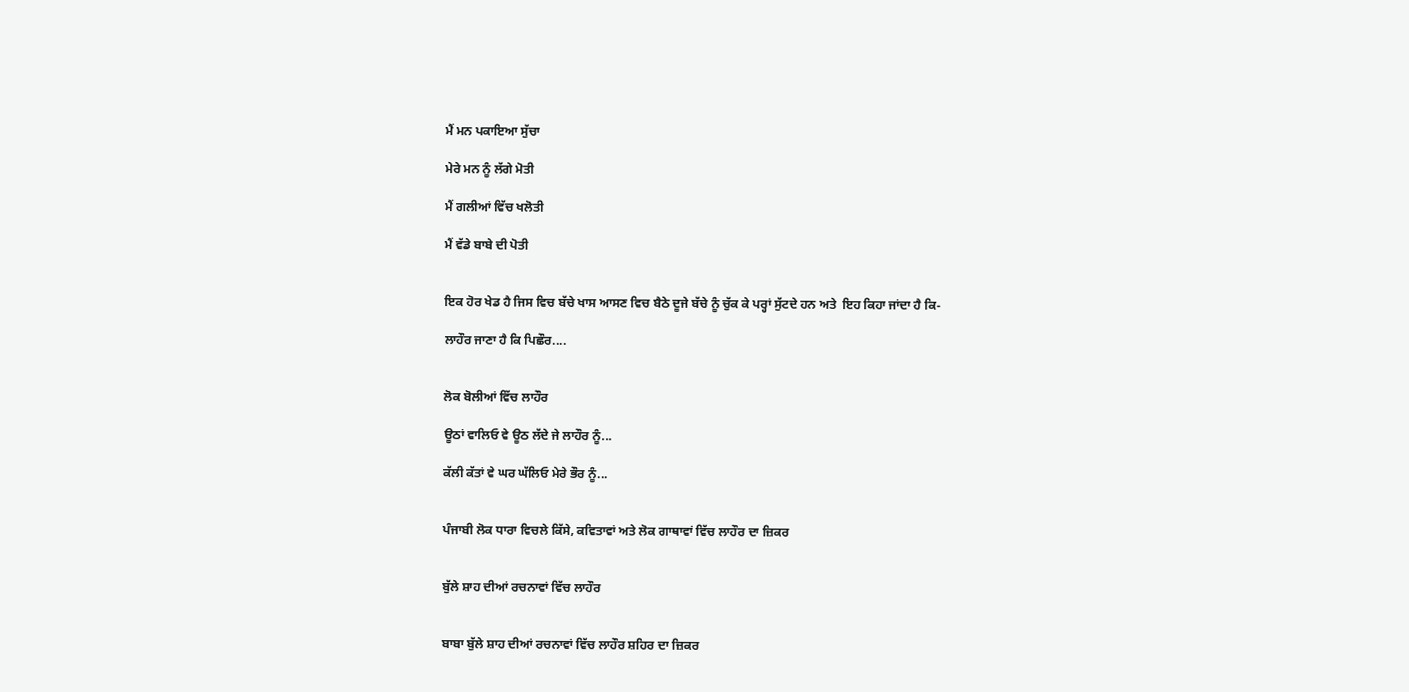ਮੈਂ ਮਨ ਪਕਾਇਆ ਸੁੱਚਾ

ਮੇਰੇ ਮਨ ਨੂੰ ਲੱਗੇ ਮੋਤੀ

ਮੈਂ ਗਲੀਆਂ ਵਿੱਚ ਖਲੋਤੀ

ਮੈਂ ਵੱਡੇ ਬਾਬੇ ਦੀ ਪੋਤੀ


ਇਕ ਹੋਰ ਖੇਡ ਹੈ ਜਿਸ ਵਿਚ ਬੱਚੇ ਖਾਸ ਆਸਣ ਵਿਚ ਬੈਠੇ ਦੂਜੇ ਬੱਚੇ ਨੂੰ ਚੁੱਕ ਕੇ ਪਰ੍ਹਾਂ ਸੁੱਟਦੇ ਹਨ ਅਤੇ  ਇਹ ਕਿਹਾ ਜਾਂਦਾ ਹੈ ਕਿ-

ਲਾਹੌਰ ਜਾਣਾ ਹੈ ਕਿ ਪਿਛੌਰ....


ਲੋਕ ਬੋਲੀਆਂ ਵਿੱਚ ਲਾਹੌਰ

ਊਠਾਂ ਵਾਲਿਓ ਵੇ ਊਠ ਲੱਦੇ ਜੇ ਲਾਹੌਰ ਨੂੰ...

ਕੱਲੀ ਕੱਤਾਂ ਵੇ ਘਰ ਘੱਲਿਓ ਮੇਰੇ ਭੌਰ ਨੂੰ...


ਪੰਜਾਬੀ ਲੋਕ ਧਾਰਾ ਵਿਚਲੇ ਕਿੱਸੇ, ਕਵਿਤਾਵਾਂ ਅਤੇ ਲੋਕ ਗਾਥਾਵਾਂ ਵਿੱਚ ਲਾਹੌਰ ਦਾ ਜ਼ਿਕਰ


ਬੁੱਲੇ ਸ਼ਾਹ ਦੀਆਂ ਰਚਨਾਵਾਂ ਵਿੱਚ ਲਾਹੌਰ


ਬਾਬਾ ਬੁੱਲੇ ਸ਼ਾਹ ਦੀਆਂ ਰਚਨਾਵਾਂ ਵਿੱਚ ਲਾਹੌਰ ਸ਼ਹਿਰ ਦਾ ਜ਼ਿਕਰ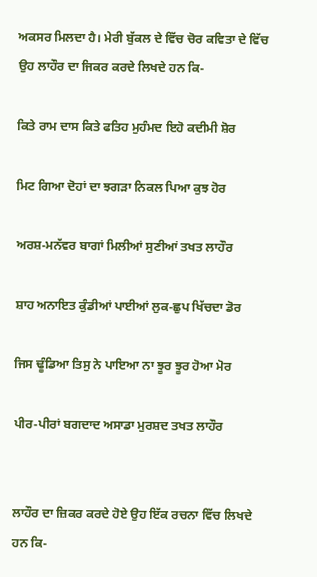ਅਕਸਰ ਮਿਲਦਾ ਹੈ। ਮੇਰੀ ਬੁੱਕਲ ਦੇ ਵਿੱਚ ਚੋਰ ਕਵਿਤਾ ਦੇ ਵਿੱਚ ਉਹ ਲਾਹੌਰ ਦਾ ਜਿਕਰ ਕਰਦੇ ਲਿਖਦੇ ਹਨ ਕਿ-

ਕਿਤੇ ਰਾਮ ਦਾਸ ਕਿਤੇ ਫਤਿਹ ਮੁਹੰਮਦ ਇਹੋ ਕਦੀਮੀ ਸ਼ੋਰ

ਮਿਟ ਗਿਆ ਦੋਹਾਂ ਦਾ ਝਗੜਾ ਨਿਕਲ ਪਿਆ ਕੁਝ ਹੋਰ

ਅਰਸ਼-ਮਨੱਵਰ ਬਾਗਾਂ ਮਿਲੀਆਂ ਸੁਣੀਆਂ ਤਖਤ ਲਾਹੌਰ

ਸ਼ਾਹ ਅਨਾਇਤ ਕੁੰਡੀਆਂ ਪਾਈਆਂ ਲੁਕ-ਛੁਪ ਖਿੱਚਦਾ ਡੋਰ

ਜਿਸ ਢੂੰਡਿਆ ਤਿਸੁ ਨੇ ਪਾਇਆ ਨਾ ਝੂਰ ਝੂਰ ਹੋਆ ਮੋਰ

ਪੀਰ-ਪੀਰਾਂ ਬਗਦਾਦ ਅਸਾਡਾ ਮੁਰਸ਼ਦ ਤਖਤ ਲਾਹੌਰ


ਲਾਹੌਰ ਦਾ ਜ਼ਿਕਰ ਕਰਦੇ ਹੋਏ ਉਹ ਇੱਕ ਰਚਨਾ ਵਿੱਚ ਲਿਖਦੇ ਹਨ ਕਿ-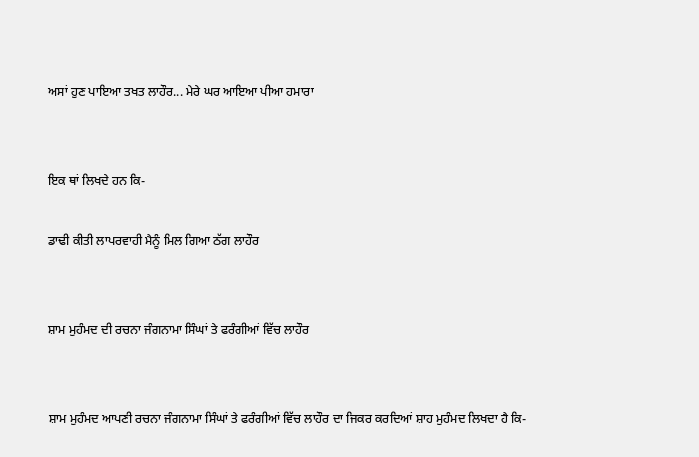ਅਸਾਂ ਹੁਣ ਪਾਇਆ ਤਖਤ ਲਾਹੌਰ... ਮੇਰੇ ਘਰ ਆਇਆ ਪੀਆ ਹਮਾਰਾ


ਇਕ ਥਾਂ ਲਿਖਦੇ ਹਨ ਕਿ-

ਡਾਢੀ ਕੀਤੀ ਲਾਪਰਵਾਹੀ ਮੈਨੂੰ ਮਿਲ ਗਿਆ ਠੱਗ ਲਾਹੌਰ


ਸ਼ਾਮ ਮੁਹੰਮਦ ਦੀ ਰਚਨਾ ਜੰਗਨਾਮਾ ਸਿੰਘਾਂ ਤੇ ਫਰੰਗੀਆਂ ਵਿੱਚ ਲਾਹੌਰ


ਸ਼ਾਮ ਮੁਹੰਮਦ ਆਪਣੀ ਰਚਨਾ ਜੰਗਨਾਮਾ ਸਿੰਘਾਂ ਤੇ ਫਰੰਗੀਆਂ ਵਿੱਚ ਲਾਹੌਰ ਦਾ ਜਿਕਰ ਕਰਦਿਆਂ ਸ਼ਾਹ ਮੁਹੰਮਦ ਲਿਖਦਾ ਹੈ ਕਿ-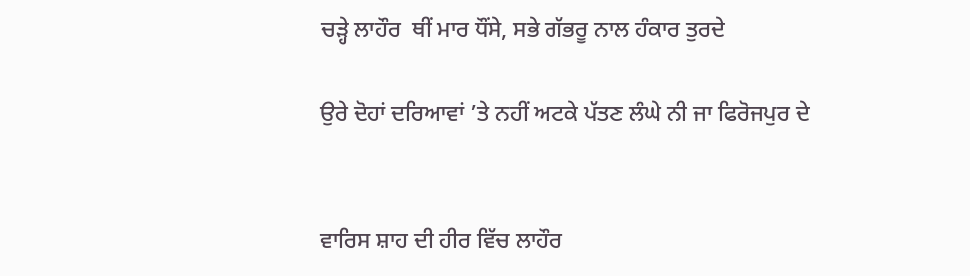ਚੜ੍ਹੇ ਲਾਹੌਰ  ਥੀਂ ਮਾਰ ਧੌਂਸੇ, ਸਭੇ ਗੱਭਰੂ ਨਾਲ ਹੰਕਾਰ ਤੁਰਦੇ

ਉਰੇ ਦੋਹਾਂ ਦਰਿਆਵਾਂ ’ਤੇ ਨਹੀਂ ਅਟਕੇ ਪੱਤਣ ਲੰਘੇ ਨੀ ਜਾ ਫਿਰੋਜਪੁਰ ਦੇ


ਵਾਰਿਸ ਸ਼ਾਹ ਦੀ ਹੀਰ ਵਿੱਚ ਲਾਹੌਰ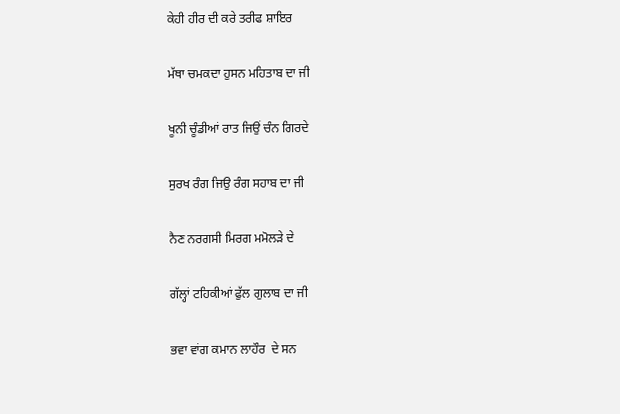ਕੇਹੀ ਹੀਰ ਦੀ ਕਰੇ ਤਰੀਫ ਸ਼ਾਇਰ

ਮੱਥਾ ਚਮਕਦਾ ਹੁਸਨ ਮਹਿਤਾਬ ਦਾ ਜੀ

ਖੂਨੀ ਚੂੰਡੀਆਂ ਰਾਤ ਜਿਉਂ ਚੰਨ ਗਿਰਦੇ

ਸੁਰਖ ਰੰਗ ਜਿਉ ਰੰਗ ਸਹਾਬ ਦਾ ਜੀ

ਨੈਣ ਨਰਗਸੀ ਮਿਰਗ ਮਮੋਲੜੇ ਦੇ

ਗੱਲ੍ਹਾਂ ਟਹਿਕੀਆਂ ਫੁੱਲ ਗੁਲਾਬ ਦਾ ਜੀ

ਭਵਾ ਵਾਂਗ ਕਮਾਨ ਲਾਹੌਰ  ਦੇ ਸਨ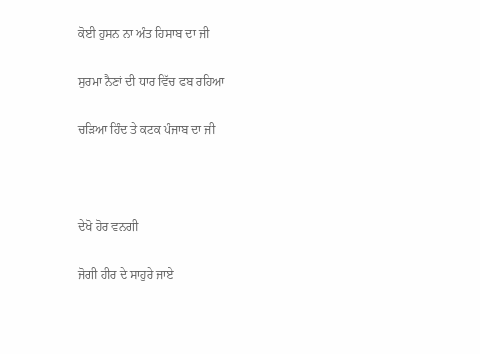ਕੋਈ ਹੁਸਨ ਨਾ ਅੰਤ ਹਿਸਾਬ ਦਾ ਜੀ

ਸੁਰਮਾ ਨੈਣਾਂ ਦੀ ਧਾਰ ਵਿੱਚ ਫਬ ਰਹਿਆ

ਚੜਿਆ ਹਿੰਦ ਤੇ ਕਟਕ ਪੰਜਾਬ ਦਾ ਜੀ



ਦੇਖੋ ਹੋਰ ਵਨਗੀ

ਜੋਗੀ ਹੀਰ ਦੇ ਸਾਹੁਰੇ ਜਾਏ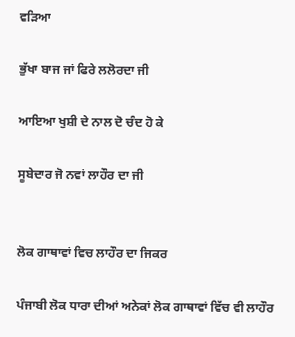ਵੜਿਆ

ਭੁੱਖਾ ਬਾਜ ਜਾਂ ਫਿਰੇ ਲਲੋਰਦਾ ਜੀ

ਆਇਆ ਖੁਸ਼ੀ ਦੇ ਨਾਲ ਦੋ ਚੰਦ ਹੋ ਕੇ

ਸੂਬੇਦਾਰ ਜੋ ਨਵਾਂ ਲਾਹੌਰ ਦਾ ਜੀ


ਲੋਕ ਗਾਥਾਵਾਂ ਵਿਚ ਲਾਹੌਰ ਦਾ ਜਿਕਰ

ਪੰਜਾਬੀ ਲੋਕ ਧਾਰਾ ਦੀਆਂ ਅਨੇਕਾਂ ਲੋਕ ਗਾਥਾਵਾਂ ਵਿੱਚ ਵੀ ਲਾਹੌਰ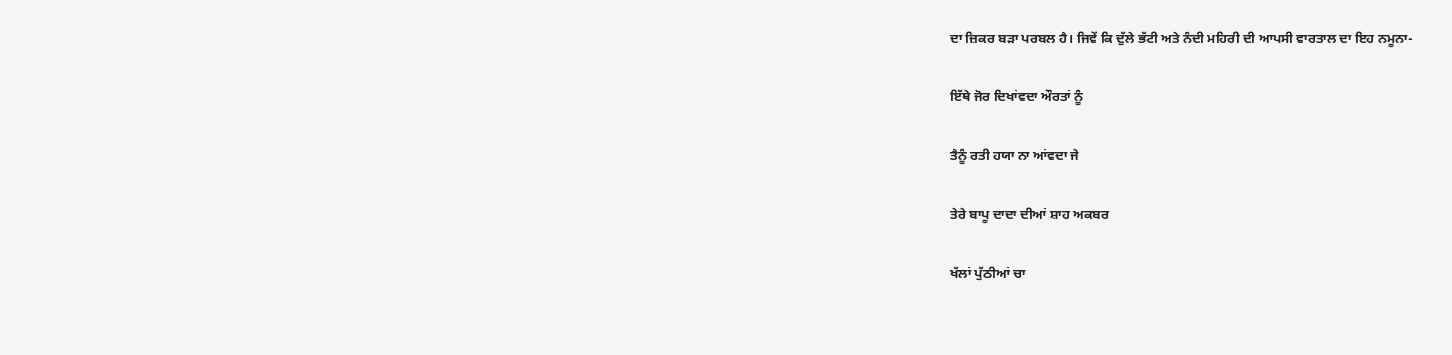ਦਾ ਜ਼ਿਕਰ ਬੜਾ ਪਰਬਲ ਹੈ। ਜਿਵੇਂ ਕਿ ਦੁੱਲੇ ਭੱਟੀ ਅਤੇ ਨੰਦੀ ਮਹਿਰੀ ਦੀ ਆਪਸੀ ਵਾਰਤਾਲ ਦਾ ਇਹ ਨਮੂਨਾ-

ਇੱਥੇ ਜੋਰ ਦਿਖਾਂਵਦਾ ਔਰਤਾਂ ਨੂੰ

ਤੈਨੂੰ ਰਤੀ ਹਯਾ ਨਾ ਆਂਵਦਾ ਜੇ

ਤੇਰੇ ਬਾਪੂ ਦਾਦਾ ਦੀਆਂ ਸ਼ਾਹ ਅਕਬਰ

ਖੱਲਾਂ ਪੁੱਠੀਆਂ ਚਾ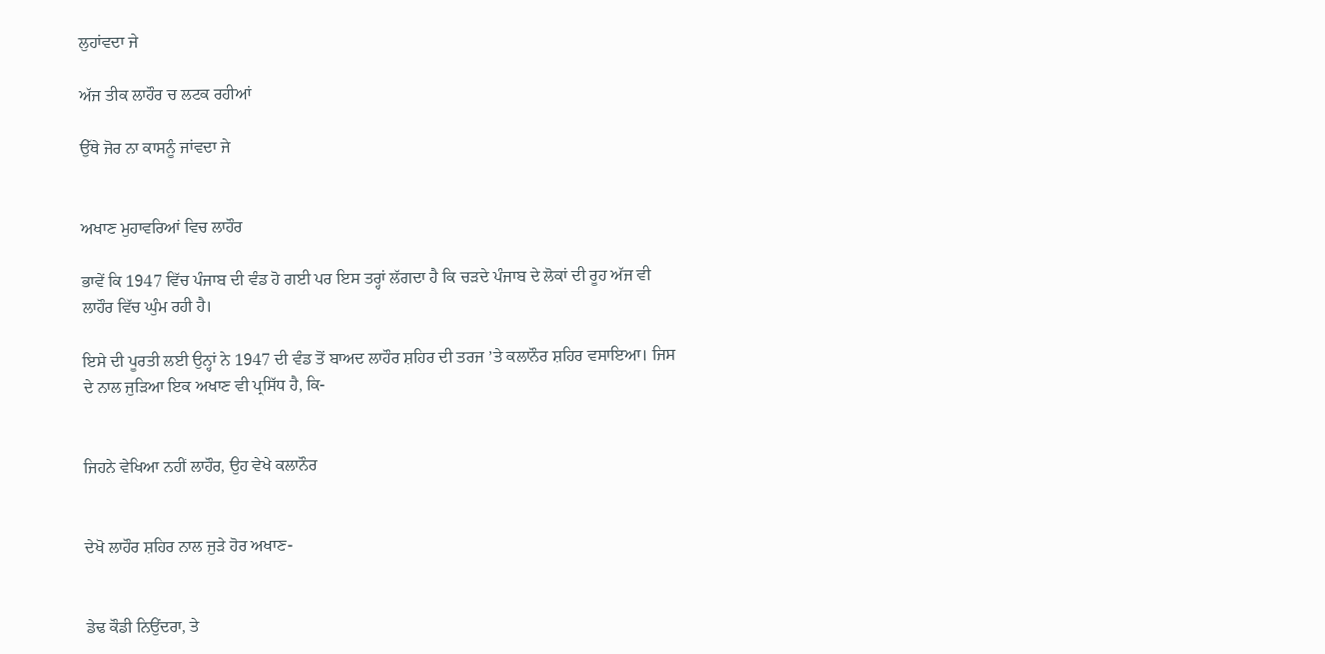ਲੁਹਾਂਵਦਾ ਜੇ

ਅੱਜ ਤੀਕ ਲਾਹੌਰ ਚ ਲਟਕ ਰਹੀਆਂ

ਉੱਥੇ ਜੋਰ ਨਾ ਕਾਸਨੂੰ ਜਾਂਵਦਾ ਜੇ


ਅਖਾਣ ਮੁਹਾਵਰਿਆਂ ਵਿਚ ਲਾਹੌਰ

ਭਾਵੇਂ ਕਿ 1947 ਵਿੱਚ ਪੰਜਾਬ ਦੀ ਵੰਡ ਹੋ ਗਈ ਪਰ ਇਸ ਤਰ੍ਹਾਂ ਲੱਗਦਾ ਹੈ ਕਿ ਚੜਦੇ ਪੰਜਾਬ ਦੇ ਲੋਕਾਂ ਦੀ ਰੂਹ ਅੱਜ ਵੀ ਲਾਹੌਰ ਵਿੱਚ ਘੁੰਮ ਰਹੀ ਹੈ।

ਇਸੇ ਦੀ ਪੂਰਤੀ ਲਈ ਉਨ੍ਹਾਂ ਨੇ 1947 ਦੀ ਵੰਡ ਤੋਂ ਬਾਅਦ ਲਾਹੌਰ ਸ਼ਹਿਰ ਦੀ ਤਰਜ ’ਤੇ ਕਲਾਨੌਰ ਸ਼ਹਿਰ ਵਸਾਇਆ। ਜਿਸ ਦੇ ਨਾਲ ਜੁੜਿਆ ਇਕ ਅਖਾਣ ਵੀ ਪ੍ਰਸਿੱਧ ਹੈ, ਕਿ-


ਜਿਹਨੇ ਵੇਖਿਆ ਨਹੀਂ ਲਾਹੌਰ, ਉਹ ਵੇਖੇ ਕਲਾਨੌਰ


ਦੇਖੋ ਲਾਹੌਰ ਸ਼ਹਿਰ ਨਾਲ ਜੁੜੇ ਹੋਰ ਅਖਾਣ-


ਡੇਢ ਕੌਡੀ ਨਿਉਂਦਰਾ, ਤੇ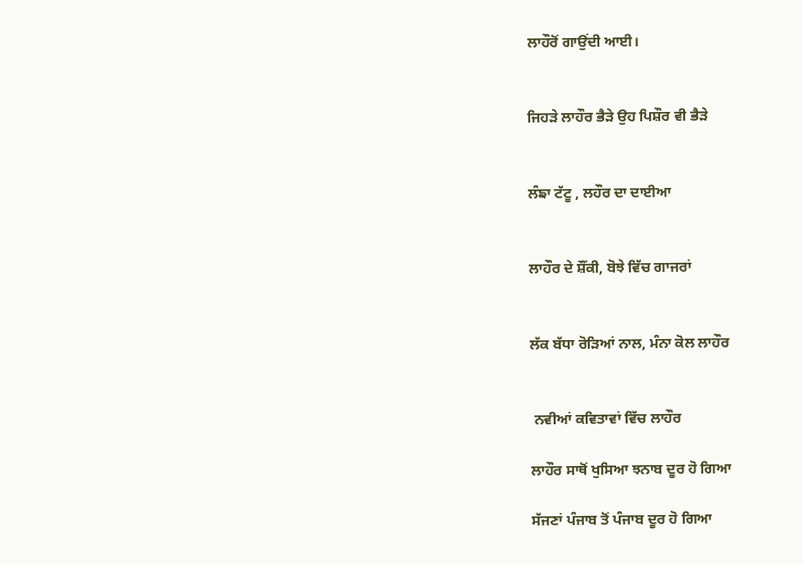ਲਾਹੌਰੋਂ ਗਾਉਂਦੀ ਆਈ।


ਜਿਹੜੇ ਲਾਹੌਰ ਭੈੜੇ ਉਹ ਪਿਸ਼ੌਰ ਵੀ ਭੈੜੇ


ਲੰਙਾ ਟੱਟੂ , ਲਹੌਰ ਦਾ ਦਾਈਆ


ਲਾਹੌਰ ਦੇ ਸ਼ੌਂਕੀ, ਬੋਝੇ ਵਿੱਚ ਗਾਜਰਾਂ


ਲੱਕ ਬੱਧਾ ਰੋੜਿਆਂ ਨਾਲ, ਮੰਨਾ ਕੋਲ ਲਾਹੌਰ


 ਨਵੀਆਂ ਕਵਿਤਾਵਾਂ ਵਿੱਚ ਲਾਹੌਰ

ਲਾਹੌਰ ਸਾਥੋਂ ਖੁਸਿਆ ਝਨਾਬ ਦੂਰ ਹੋ ਗਿਆ

ਸੱਜਣਾਂ ਪੰਜਾਬ ਤੋਂ ਪੰਜਾਬ ਦੂਰ ਹੋ ਗਿਆ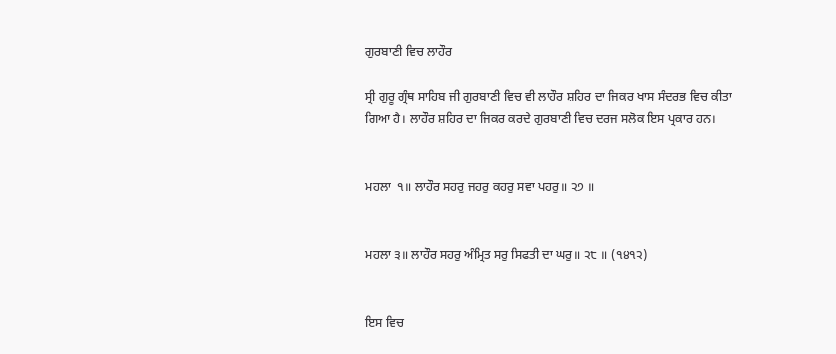ਗੁਰਬਾਣੀ ਵਿਚ ਲਾਹੌਰ

ਸ੍ਰੀ ਗੁਰੂ ਗ੍ਰੰਥ ਸਾਹਿਬ ਜੀ ਗੁਰਬਾਣੀ ਵਿਚ ਵੀ ਲਾਹੌਰ ਸ਼ਹਿਰ ਦਾ ਜਿਕਰ ਖਾਸ ਸੰਦਰਭ ਵਿਚ ਕੀਤਾ ਗਿਆ ਹੈ। ਲਾਹੌਰ ਸ਼ਹਿਰ ਦਾ ਜਿਕਰ ਕਰਦੇ ਗੁਰਬਾਣੀ ਵਿਚ ਦਰਜ ਸਲੋਕ ਇਸ ਪ੍ਰਕਾਰ ਹਨ।


ਮਹਲਾ  ੧॥ ਲਾਹੌਰ ਸਹਰੁ ਜਹਰੁ ਕਹਰੁ ਸਵਾ ਪਹਰੁ॥ ੨੭ ॥


ਮਹਲਾ ੩॥ ਲਾਹੌਰ ਸਹਰੁ ਅੰਮ੍ਰਿਤ ਸਰੁ ਸਿਫਤੀ ਦਾ ਘਰੁ॥ ੨੮ ॥ (੧੪੧੨)


ਇਸ ਵਿਚ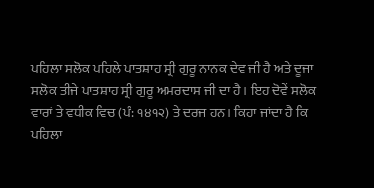ਪਹਿਲਾ ਸਲੋਕ ਪਹਿਲੇ ਪਾਤਸ਼ਾਹ ਸ੍ਰੀ ਗੁਰੂ ਨਾਨਕ ਦੇਵ ਜੀ ਹੈ ਅਤੇ ਦੂਜਾ ਸਲੋਕ ਤੀਜੇ ਪਾਤਸ਼ਾਹ ਸ੍ਰੀ ਗੁਰੂ ਅਮਰਦਾਸ ਜੀ ਦਾ ਹੈ। ਇਹ ਦੋਵੇਂ ਸਲੋਕ ਵਾਰਾਂ ਤੇ ਵਧੀਕ ਵਿਚ (ਪੰ: ੧੪੧੨) ਤੇ ਦਰਜ ਹਨ। ਕਿਹਾ ਜਾਂਦਾ ਹੈ ਕਿ ਪਹਿਲਾ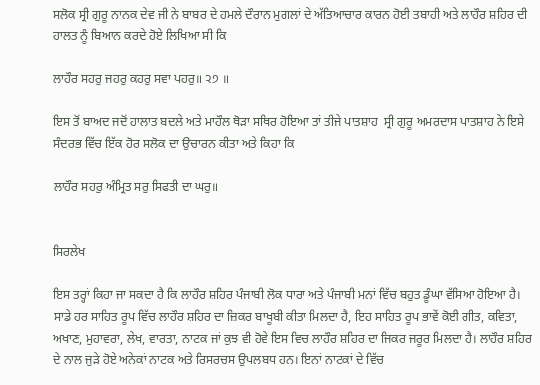ਸਲੋਕ ਸ੍ਰੀ ਗੁਰੂ ਨਾਨਕ ਦੇਵ ਜੀ ਨੇ ਬਾਬਰ ਦੇ ਹਮਲੇ ਦੌਰਾਨ ਮੁਗਲਾਂ ਦੇ ਅੱਤਿਆਚਾਰ ਕਾਰਨ ਹੋਈ ਤਬਾਹੀ ਅਤੇ ਲਾਹੌਰ ਸ਼ਹਿਰ ਦੀ ਹਾਲਤ ਨੂੰ ਬਿਆਨ ਕਰਦੇ ਹੋਏ ਲਿਖਿਆ ਸੀ ਕਿ

ਲਾਹੌਰ ਸਹਰੁ ਜਹਰੁ ਕਹਰੁ ਸਵਾ ਪਹਰੁ॥ ੨੭ ॥

ਇਸ ਤੋਂ ਬਾਅਦ ਜਦੋਂ ਹਾਲਾਤ ਬਦਲੇ ਅਤੇ ਮਾਹੌਲ ਥੋੜਾ ਸਥਿਰ ਹੋਇਆ ਤਾਂ ਤੀਜੇ ਪਾਤਸ਼ਾਹ  ਸ੍ਰੀ ਗੁਰੂ ਅਮਰਦਾਸ ਪਾਤਸ਼ਾਹ ਨੇ ਇਸੇ ਸੰਦਰਭ ਵਿੱਚ ਇੱਕ ਹੋਰ ਸਲੋਕ ਦਾ ਉਚਾਰਨ ਕੀਤਾ ਅਤੇ ਕਿਹਾ ਕਿ

ਲਾਹੌਰ ਸਹਰੁ ਅੰਮ੍ਰਿਤ ਸਰੁ ਸਿਫਤੀ ਦਾ ਘਰੁ॥


ਸਿਰਲੇਖ

ਇਸ ਤਰ੍ਹਾਂ ਕਿਹਾ ਜਾ ਸਕਦਾ ਹੈ ਕਿ ਲਾਹੌਰ ਸ਼ਹਿਰ ਪੰਜਾਬੀ ਲੋਕ ਧਾਰਾ ਅਤੇ ਪੰਜਾਬੀ ਮਨਾਂ ਵਿੱਚ ਬਹੁਤ ਡੂੰਘਾ ਵੱਸਿਆ ਹੋਇਆ ਹੈ। ਸਾਡੇ ਹਰ ਸਾਹਿਤ ਰੂਪ ਵਿੱਚ ਲਾਹੌਰ ਸ਼ਹਿਰ ਦਾ ਜ਼ਿਕਰ ਬਾਖੂਬੀ ਕੀਤਾ ਮਿਲਦਾ ਹੈ, ਇਹ ਸਾਹਿਤ ਰੂਪ ਭਾਵੇਂ ਕੋਈ ਗੀਤ, ਕਵਿਤਾ, ਅਖਾਣ, ਮੁਹਾਵਰਾ, ਲੇਖ, ਵਾਰਤਾ, ਨਾਟਕ ਜਾਂ ਕੁਝ ਵੀ ਹੋਵੇ ਇਸ ਵਿਚ ਲਾਹੌਰ ਸ਼ਹਿਰ ਦਾ ਜਿਕਰ ਜਰੂਰ ਮਿਲਦਾ ਹੈ। ਲਾਹੌਰ ਸ਼ਹਿਰ ਦੇ ਨਾਲ ਜੁੜੇ ਹੋਏ ਅਨੇਕਾਂ ਨਾਟਕ ਅਤੇ ਰਿਸਰਚਸ ਉਪਲਬਧ ਹਨ। ਇਨਾਂ ਨਾਟਕਾਂ ਦੇ ਵਿੱਚ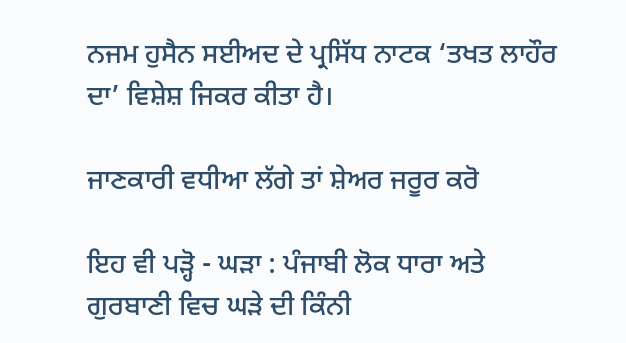ਨਜਮ ਹੁਸੈਨ ਸਈਅਦ ਦੇ ਪ੍ਰਸਿੱਧ ਨਾਟਕ ‘ਤਖਤ ਲਾਹੌਰ ਦਾ’ ਵਿਸ਼ੇਸ਼ ਜਿਕਰ ਕੀਤਾ ਹੈ।

ਜਾਣਕਾਰੀ ਵਧੀਆ ਲੱਗੇ ਤਾਂ ਸ਼ੇਅਰ ਜਰੂਰ ਕਰੋ

ਇਹ ਵੀ ਪੜ੍ਹੋ - ਘੜਾ : ਪੰਜਾਬੀ ਲੋਕ ਧਾਰਾ ਅਤੇ ਗੁਰਬਾਣੀ ਵਿਚ ਘੜੇ ਦੀ ਕਿੰਨੀ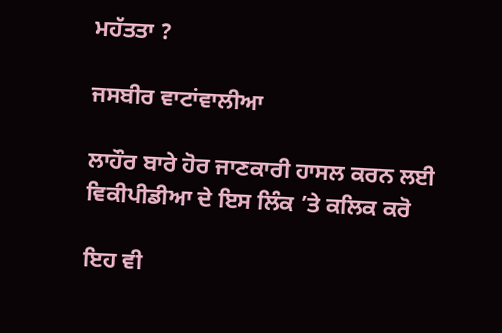ਮਹੱਤਤਾ ?

ਜਸਬੀਰ ਵਾਟਾਂਵਾਲੀਆ

ਲਾਹੌਰ ਬਾਰੇ ਹੋਰ ਜਾਣਕਾਰੀ ਹਾਸਲ ਕਰਨ ਲਈ ਵਿਕੀਪੀਡੀਆ ਦੇ ਇਸ ਲਿੰਕ ’ਤੇ ਕਲਿਕ ਕਰੋ

ਇਹ ਵੀ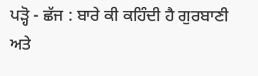ਪੜ੍ਹੋ - ਛੱਜ : ਬਾਰੇ ਕੀ ਕਹਿੰਦੀ ਹੈ ਗੁਰਬਾਣੀ ਅਤੇ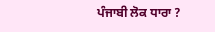ਪੰਜਾਬੀ ਲੋਕ ਧਾਰਾ ?